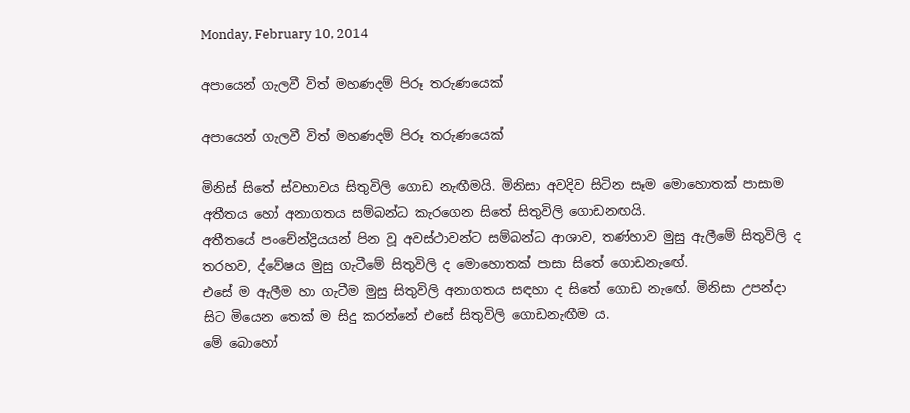Monday, February 10, 2014

අපායෙන් ගැලවී විත් මහණදම් පිරූ තරුණයෙක්

අපායෙන් ගැලවී විත් මහණදම් පිරූ තරුණයෙක්

මිනිස් සිතේ ස්වභාවය සිතුවිලි ගොඩ නැඟීමයි. මිනිසා අවදිව සිටින සෑම මොහොතක් පාසාම අතීතය හෝ අනාගතය සම්බන්ධ කැරගෙන සිතේ සිතුවිලි ගොඩනඟයි.
අතීතයේ පංචේන්ද්‍රියයන් පින වූ අවස්ථාවන්ට සම්බන්ධ ආශාව, තණ්හාව මුසු ඇලීමේ සිතුවිලි ද තරහව, ද්වේෂය මුසු ගැටීමේ සිතුවිලි ද මොහොතක් පාසා සිතේ ගොඩනැඟේ.
එසේ ම ඇලීම හා ගැටීම මුසු සිතුවිලි අනාගතය සඳහා ද සිතේ ගොඩ නැඟේ. මිනිසා උපන්දා සිට මියෙන තෙක් ම සිදු කරන්නේ එසේ සිතුවිලි ගොඩනැඟීම ය.
මේ බොහෝ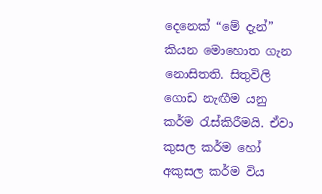දෙනෙක් “මේ දැන්” කියන මොහොත ගැන නොසිතති. සිතුවිලි ගොඩ නැඟීම යනු කර්ම රැස්කිරීමයි. ඒවා කුසල කර්ම හෝ අකුසල කර්ම විය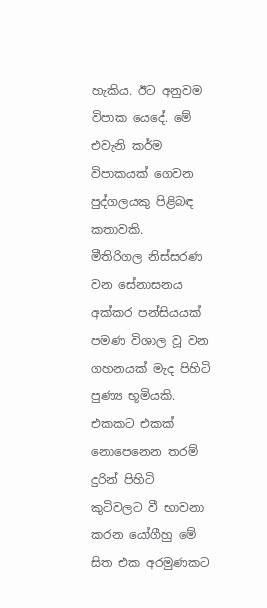හැකිය. ඊට අනුවම විපාක යෙදේ. මේ එවැනි කර්ම විපාකයක් ගෙවන පුද්ගලයකු පිළිබඳ කතාවකි.
මීතිරිගල නිස්සරණ වන සේනාසනය අක්කර පන්සියයක් පමණ විශාල වූ වන ගහනයක් මැද පිහිටි පුණ්‍ය භූමියකි.
එකකට එකක් නොපෙනෙන තරම් දුරින් පිහිටි කුටිවලට වී භාවනා කරන යෝගීහු මේ සිත එක අරමුණකට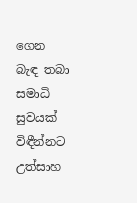ගෙන බැඳ තබා සමාධි සුවයක් විඳීන්නට උත්සාහ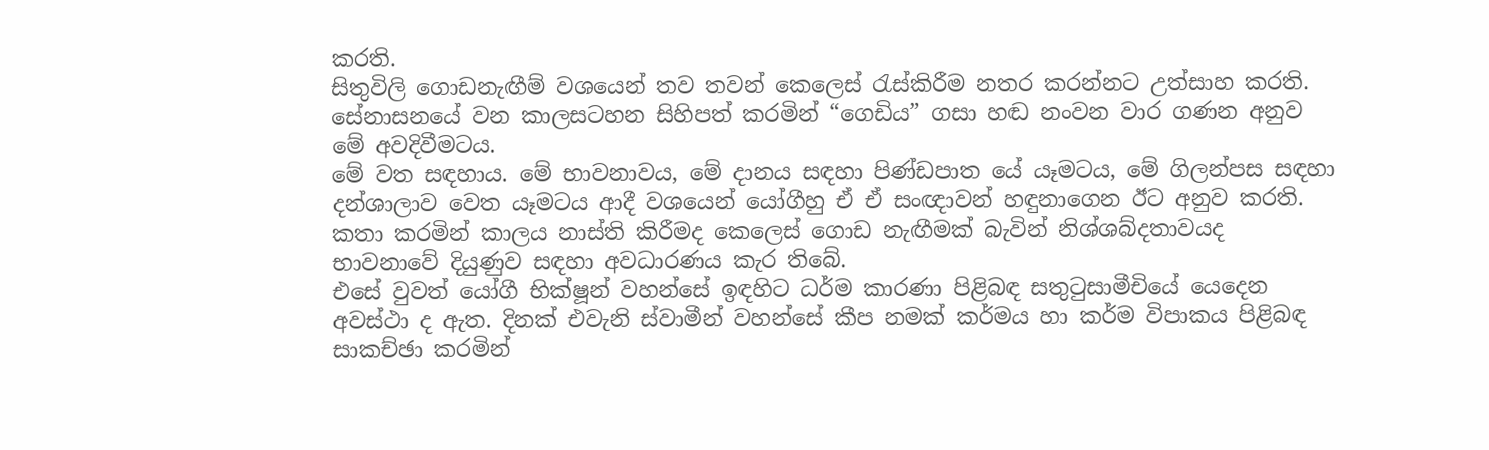කරති.
සිතුවිලි ගොඩනැඟීම් වශයෙන් තව තවන් කෙලෙස් රැස්කිරීම නතර කරන්නට උත්සාහ කරති.
සේනාසනයේ වන කාලසටහන සිහිපත් කරමින් “ගෙඩිය” ගසා හඬ නංවන වාර ගණන අනුව මේ අවදිවීමටය.
මේ වත සඳහාය. මේ භාවනාවය, මේ දානය සඳහා පිණ්ඩපාත යේ යෑමටය, මේ ගිලන්පස සඳහා දන්ශාලාව වෙත යෑමටය ආදී වශයෙන් යෝගීහු ඒ ඒ සංඥාවන් හඳුනාගෙන ඊට අනුව කරති.
කතා කරමින් කාලය නාස්ති කිරීමද කෙලෙස් ගොඩ නැඟීමක් බැවින් නිශ්ශබ්දතාවයද භාවනාවේ දියුණුව සඳහා අවධාරණය කැර තිබේ.
එසේ වුවත් යෝගී භික්ෂූන් වහන්සේ ඉඳහිට ධර්ම කාරණා පිළිබඳ සතුටුසාමීචියේ යෙදෙන අවස්ථා ද ඇත. දිනක් එවැනි ස්වාමීන් වහන්සේ කීප නමක් කර්මය හා කර්ම විපාකය පිළිබඳ සාකච්ඡා කරමින්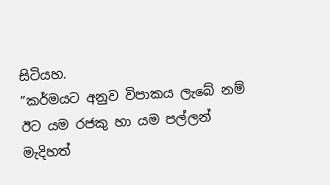සිටියහ.
”කර්මයට අනුව විපාකය ලැබේ නම් ඊට යම රජකු හා යම පල්ලන් මැදිහත්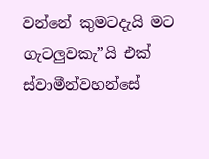වන්නේ කුමටදැයි මට ගැටලුවකැ”යි එක් ස්වාමීන්වහන්සේ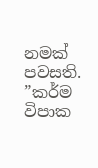නමක් පවසති.
”කර්ම විපාක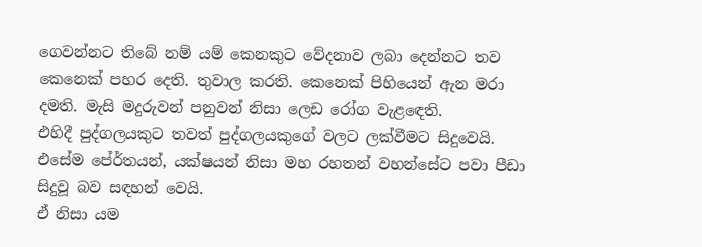ගෙවන්නට තිබේ නම් යම් කෙනකුට වේදනාව ලබා දෙන්නට තව කෙනෙක් පහර දෙති. තුවාල කරති. කෙනෙක් පිහියෙන් ඇන මරා දමති. මැසි මදුරුවන් පනුවන් නිසා ලෙඩ රෝග වැළඳෙති.
එහිදී පුද්ගලයකුට තවත් පුද්ගලයකුගේ වලට ලක්වීමට සිදුවෙයි. එසේම පේ‍ර්තයන්, යක්ෂයන් නිසා මහ රහතන් වහන්සේට පවා පීඩා සිදුවූ බව සඳහන් වෙයි.
ඒ නිසා යම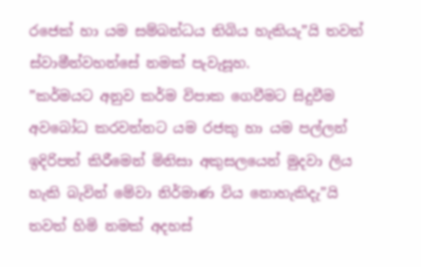රජෙක් හා යම සම්බන්ධය තිබිය හැකියැ”යි තවත් ස්වාමීන්වහන්සේ නමක් පැවැසූහ.
”කර්මයට අනුව කර්ම විපාක ගෙවීමට සිදුවීම අවබෝධ කරවන්නට යම රජකු හා යම පල්ලන් ඉදිරිපත් කිරීමෙන් මිනිසා අකුසලයෙන් මුදවා ලිය හැකි බැවින් මේවා නිර්මාණ විය නොහැකිදැ”යි තවත් හිමි නමක් අදහස්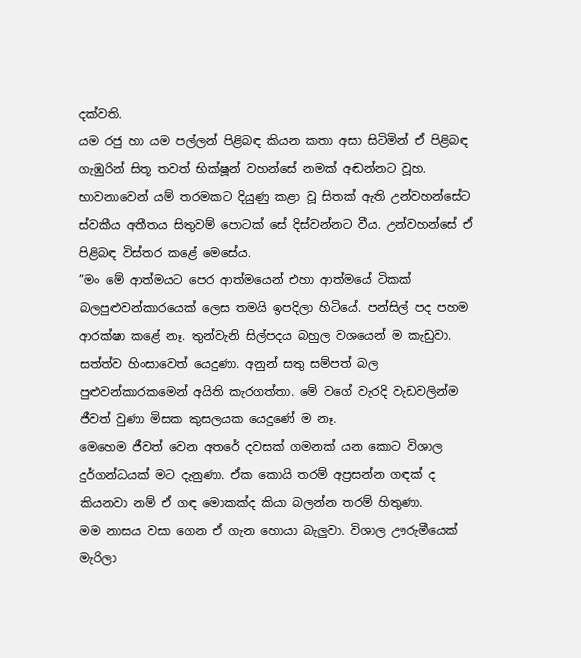දක්වති.
යම රජු හා යම පල්ලන් පිළිබඳ කියන කතා අසා සිටිමින් ඒ පිළිබඳ ගැඹුරින් සිතූ තවත් භික්ෂූන් වහන්සේ නමක් අඬන්නට වූහ.
භාවනාවෙන් යම් තරමකට දියුණු කළා වූ සිතක් ඇති උන්වහන්සේට ස්වකීය අතීතය සිතුවම් පොටක් සේ දිස්වන්නට වීය. උන්වහන්සේ ඒ පිළිබඳ විස්තර කළේ මෙසේය.
”මං මේ ආත්මයට පෙර ආත්මයෙන් එහා ආත්මයේ ටිකක් බලපුළුවන්කාරයෙක් ලෙස තමයි ඉපදිලා හිටියේ. පන්සිල් පද පහම ආරක්ෂා කළේ නෑ. තුන්වැනි සිල්පදය බහුල වශයෙන් ම කැඩුවා.
සත්ත්ව හිංසාවෙත් යෙදුණා. අනුන් සතු සම්පත් බල පුළුවන්කාරකමෙන් අයිති කැරගත්තා. මේ වගේ වැරදි වැඩවලින්ම ජීවත් වුණා මිසක කුසලයක යෙදුණේ ම නෑ.
මෙහෙම ජීවත් වෙන අතරේ දවසක් ගමනක් යන කොට විශාල දුර්ගන්ධයක් මට දැනුණා. ඒක කොයි තරම් අප්‍රසන්න ගඳක් ද කියනවා නම් ඒ ගඳ මොකක්ද කියා බලන්න තරම් හිතුණා.
මම නාසය වසා ගෙන ඒ ගැන හොයා බැලුවා. විශාල ඌරුමීයෙක් මැරිලා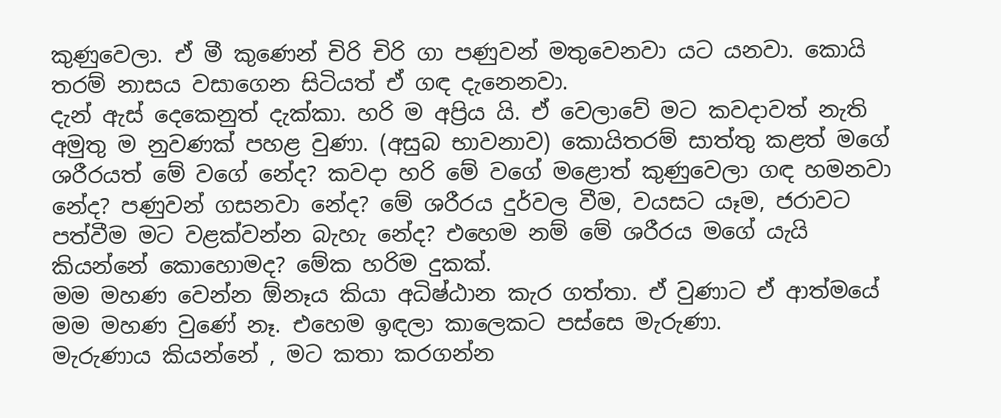කුණුවෙලා. ඒ මී කුණෙන් චිරි චිරි ගා පණුවන් මතුවෙනවා යට යනවා. කොයි තරම් නාසය වසාගෙන සිටියත් ඒ ගඳ දැනෙනවා.
දැන් ඇස් දෙකෙනුත් දැක්කා. හරි ම අප්‍රිය යි. ඒ වෙලාවේ මට කවදාවත් නැති අමුතු ම නුවණක් පහළ වුණා. (අසුබ භාවනාව) කොයිතරම් සාත්තු කළත් මගේ ශරීරයත් මේ වගේ නේද? කවදා හරි මේ වගේ මළොත් කුණුවෙලා ගඳ හමනවා නේද? පණුවන් ගසනවා නේද? මේ ශරීරය දුර්වල වීම, වයසට යෑම, ජරාවට පත්වීම මට වළක්වන්න බැහැ නේද? එහෙම නම් මේ ශරීරය මගේ යැයි කියන්නේ කොහොමද? මේක හරිම දුකක්.
මම මහණ වෙන්න ඕනෑය කියා අධිෂ්ඨාන කැර ගත්තා. ඒ වුණාට ඒ ආත්මයේ මම මහණ වුණේ නෑ. එහෙම ඉඳලා කාලෙකට පස්සෙ මැරුණා.
මැරුණාය කියන්නේ , මට කතා කරගන්න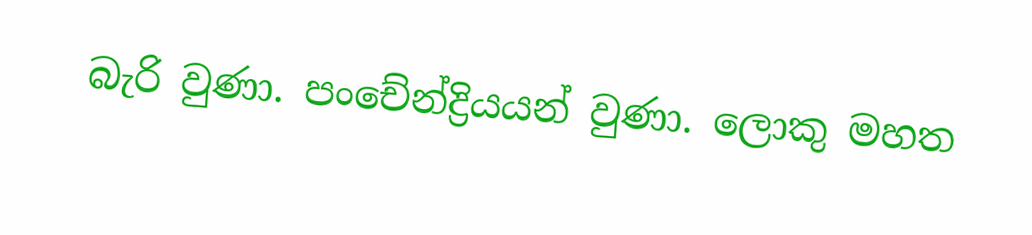බැරි වුණා. පංචේන්ද්‍රියයන් වුණා. ලොකු මහත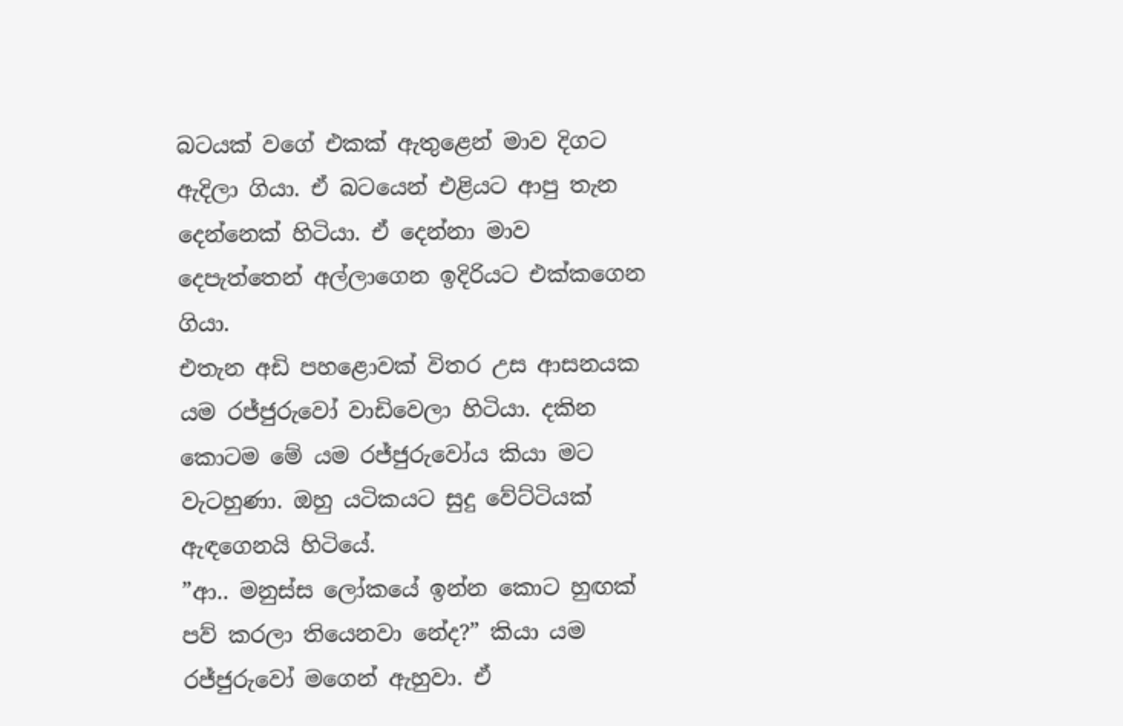බටයක් වගේ එකක් ඇතුළෙන් මාව දිගට ඇදිලා ගියා. ඒ බටයෙන් එළියට ආපු තැන දෙන්නෙක් හිටියා. ඒ දෙන්නා මාව දෙපැත්තෙන් අල්ලාගෙන ඉදිරියට එක්කගෙන ගියා.
එතැන අඩි පහළොවක් විතර උස ආසනයක යම රජ්ජුරුවෝ වාඩිවෙලා හිටියා. දකින කොටම මේ යම රජ්ජුරුවෝය කියා මට වැටහුණා. ඔහු යටිකයට සුදු වේට්ටියක් ඇඳගෙනයි හිටියේ.
”ආ.. මනුස්ස ලෝකයේ ඉන්න කොට හුඟක් පව් කරලා තියෙනවා නේද?” කියා යම රජ්ජුරුවෝ මගෙන් ඇහුවා. ඒ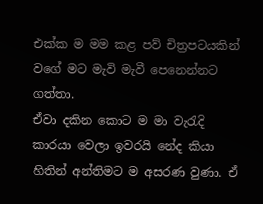එක්ක ම මම කළ පව් චිත්‍රපටයකින් වගේ මට මැවි මැවී පෙනෙන්නට ගත්තා.
ඒවා දකින කොට ම මා වැරැදි කාරයා වෙලා ඉවරයි නේද කියා හිතින් අන්තිමට ම අසරණ වුණා. ඒ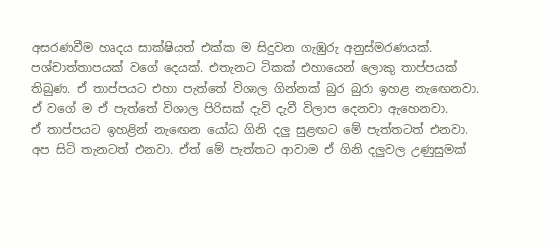අසරණවීම හෘදය සාක්ෂියත් එක්ක ම සිදුවන ගැඹුරු අනුස්මරණයක්.
පශ්චාත්තාපයක් වගේ දෙයක්. එතැනට ටිකක් එහායෙන් ලොකු තාප්පයක් තිබුණ. ඒ තාප්පයට එහා පැත්තේ විශාල ගින්නක් බුර බුරා ඉහළ නැඟෙනවා. ඒ වගේ ම ඒ පැත්තේ විශාල පිරිසක් දැවි දැවී විලාප දෙනවා ඇහෙනවා.
ඒ තාප්පයට ඉහළින් නැඟෙන යෝධ ගිනි දලු සුළඟට මේ පැත්තටත් එනවා. අප සිටි තැනටත් එනවා. ඒත් මේ පැත්තට ආවාම ඒ ගිනි දලුවල උණුසුමක්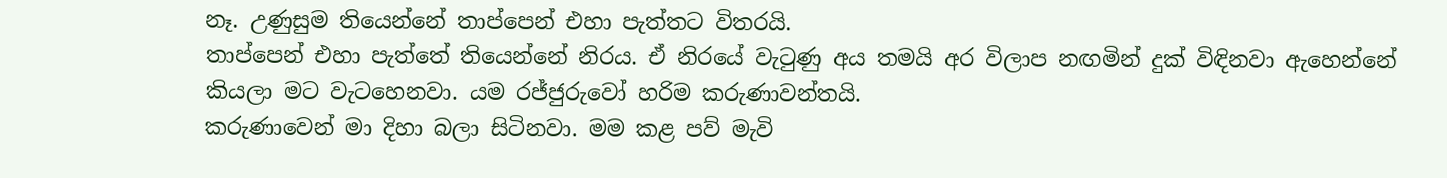නෑ. උණුසුම තියෙන්නේ තාප්පෙන් එහා පැත්තට විතරයි.
තාප්පෙන් එහා පැත්තේ තියෙන්නේ නිරය. ඒ නිරයේ වැටුණු අය තමයි අර විලාප නඟමින් දුක් විඳිනවා ඇහෙන්නේ කියලා මට වැටහෙනවා. යම රජ්ජුරුවෝ හරිම කරුණාවන්තයි.
කරුණාවෙන් මා දිහා බලා සිටිනවා. මම කළ පව් මැවි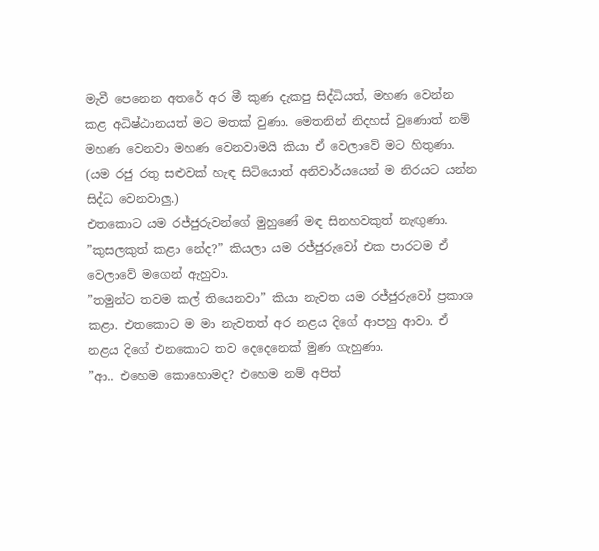මැවී පෙනෙන අතරේ අර මී කුණ දැකපු සිද්ධියත්, මහණ වෙන්න කළ අධිෂ්ඨානයත් මට මතක් වුණා. මෙතනින් නිදහස් වුණොත් නම් මහණ වෙනවා මහණ වෙනවාමයි කියා ඒ වෙලාවේ මට හිතුණා. (යම රජු රතු සළුවක් හැඳ සිටියොත් අනිවාර්යයෙන් ම නිරයට යන්න සිද්ධ වෙනවාලු.)
එතකොට යම රජ්ජුරුවන්ගේ මුහුණේ මඳ සිනහවකුත් නැඟුණා. ”කුසලකුත් කළා නේද?” කියලා යම රජ්ජුරුවෝ එක පාරටම ඒ වෙලාවේ මගෙන් ඇහුවා.
”තමුන්ට තවම කල් තියෙනවා” කියා නැවත යම රජ්ජුරුවෝ ප්‍රකාශ කළා. එතකොට ම මා නැවතත් අර නළය දිගේ ආපහු ආවා. ඒ නළය දිගේ එනකොට තව දෙදෙනෙක් මුණ ගැහුණා.
”ආ.. එහෙම කොහොමද? එහෙම නම් අපිත්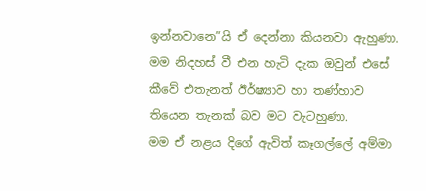ඉන්නවානෙ”යි ඒ දෙන්නා කියනවා ඇහුණා. මම නිදහස් වී එන හැටි දැක ඔවුන් එසේ කීවේ එතැනත් ඊර්ෂ්‍යාව හා තණ්හාව තියෙන තැනක් බව මට වැටහුණා.
මම ඒ නළය දිගේ ඇවිත් කෑගල්ලේ අම්මා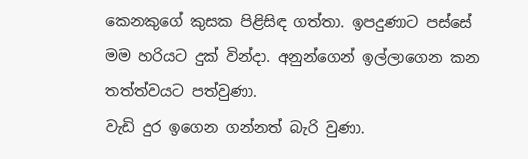කෙනකුගේ කුසක පිළිසිඳ ගත්තා. ඉපදුණාට පස්සේ මම හරියට දුක් වින්දා. අනුන්ගෙන් ඉල්ලාගෙන කන තත්ත්වයට පත්වුණා.
වැඩි දුර ඉගෙන ගන්නත් බැරි වුණා.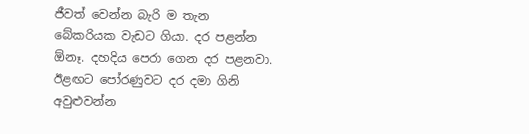ජීවත් වෙන්න බැරි ම තැන බේකරියක වැඩට ගියා. දර පළන්න ඕනෑ. දහදිය පෙරා ගෙන දර පළනවා. ඊළඟට පෝරණුවට දර දමා ගිනි අවුළුවන්න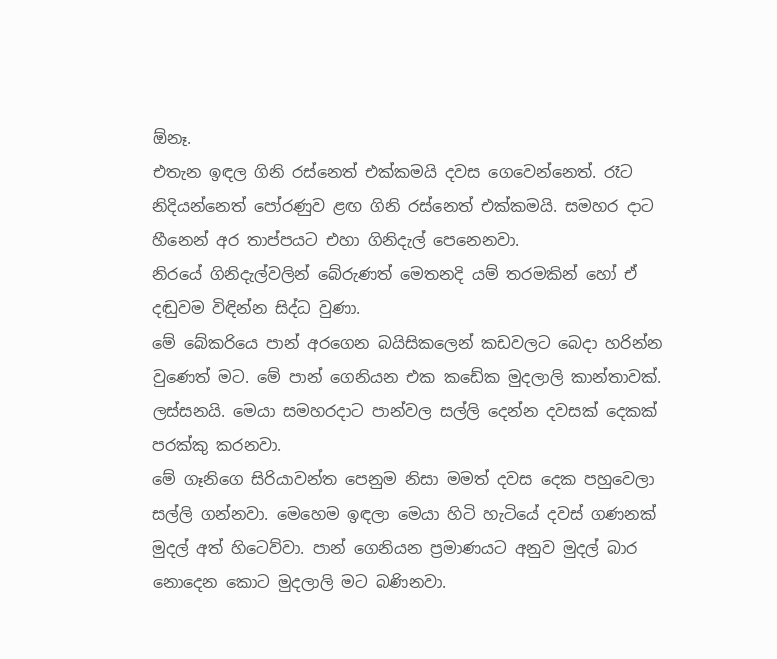ඕනෑ.
එතැන ඉඳල ගිනි රස්නෙත් එක්කමයි දවස ගෙවෙන්නෙත්. රෑට නිදියන්නෙත් පෝරණුව ළඟ ගිනි රස්නෙත් එක්කමයි. සමහර දාට හීනෙන් අර තාප්පයට එහා ගිනිදැල් පෙනෙනවා.
නිරයේ ගිනිදැල්වලින් බේරුණත් මෙතනදි යම් තරමකින් හෝ ඒ දඬුවම විඳින්න සිද්ධ වුණා.
මේ බේකරියෙ පාන් අරගෙන බයිසිකලෙන් කඩවලට බෙදා හරින්න වුණෙත් මට. මේ පාන් ගෙනියන එක කඩේක මුදලාලි කාන්තාවක්. ලස්සනයි. මෙයා සමහරදාට පාන්වල සල්ලි දෙන්න දවසක් දෙකක් පරක්කු කරනවා.
මේ ගෑනිගෙ සිරියාවන්ත පෙනුම නිසා මමත් දවස දෙක පහුවෙලා සල්ලි ගන්නවා. මෙහෙම ඉඳලා මෙයා හිටි හැටියේ දවස් ගණනක් මුදල් අත් හිටෙව්වා. පාන් ගෙනියන ප්‍රමාණයට අනුව මුදල් බාර නොදෙන කොට මුදලාලි මට බණිනවා.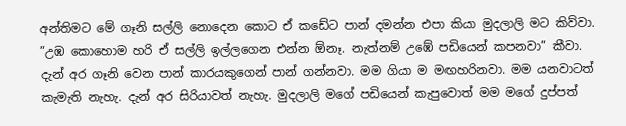අන්තිමට මේ ගෑනි සල්ලි නොදෙන කොට ඒ කඩේට පාන් දමන්න එපා කියා මුදලාලි මට කිව්වා. ”උඹ කොහොම හරි ඒ සල්ලි ඉල්ලගෙන එන්න ඕනෑ. නැත්නම් උඹේ පඩියෙන් කපනවා” කීවා.
දැන් අර ගෑනි වෙන පාන් කාරයකුගෙන් පාන් ගන්නවා. මම ගියා ම මඟහරිනවා. මම යනවාටත් කැමැති නැහැ. දැන් අර සිරියාවත් නැහැ. මුදලාලි මගේ පඩියෙන් කැපුවොත් මම මගේ දුප්පත්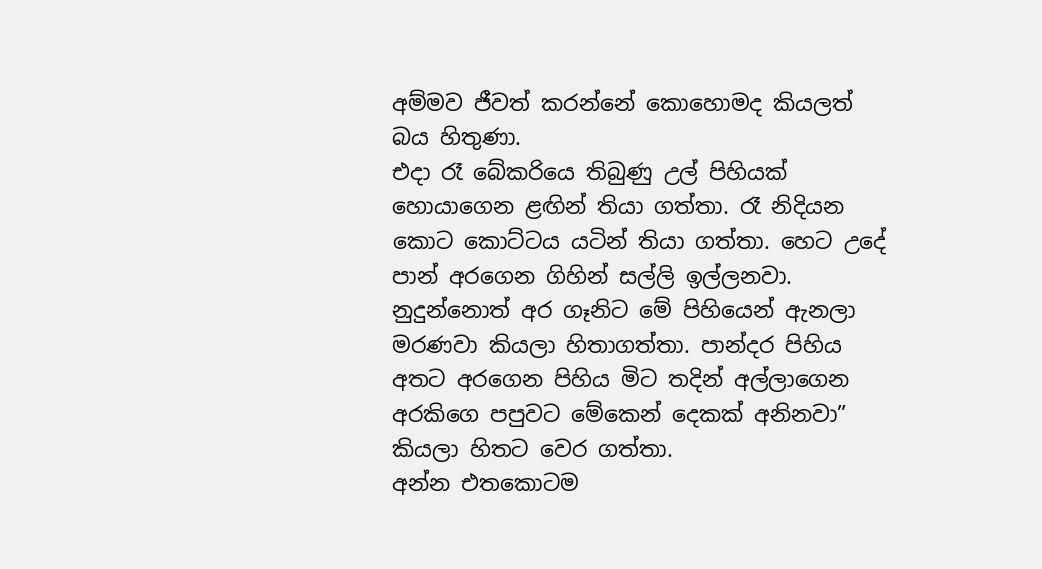අම්මව ජීවත් කරන්නේ කොහොමද කියලත් බය හිතුණා.
එදා රෑ බේකරියෙ තිබුණු උල් පිහියක් හොයාගෙන ළඟින් තියා ගත්තා. රෑ නිදියන කොට කොට්ටය යටින් තියා ගත්තා. හෙට උදේ පාන් අරගෙන ගිහින් සල්ලි ඉල්ලනවා.
නුදුන්නොත් අර ගෑනිට මේ පිහියෙන් ඇනලා මරණවා කියලා හිතාගත්තා. පාන්දර පිහිය අතට අරගෙන පිහිය මිට තදින් අල්ලාගෙන අරකිගෙ පපුවට මේකෙන් දෙකක් අනිනවා” කියලා හිතට වෙර ගත්තා.
අන්න එතකොටම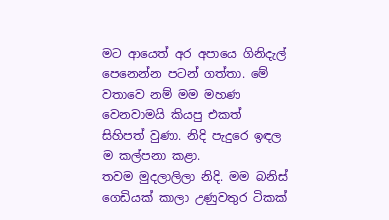මට ආයෙත් අර අපායෙ ගිනිදැල් පෙනෙන්න පටන් ගත්තා. මේ වතාවෙ නම් මම මහණ වෙනවාමයි කියපු එකත් සිහිපත් වුණා. නිදි පැදුරෙ ඉඳල ම කල්පනා කළා.
තවම මුදලාලිලා නිදි. මම බනිස් ගෙඩියක් කාලා උණුවතුර ටිකක්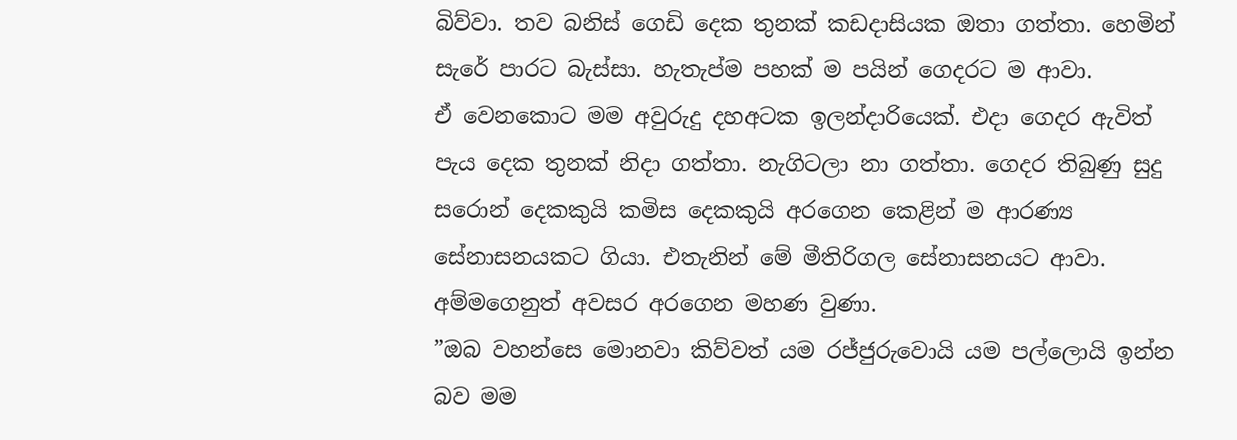බිව්වා. තව බනිස් ගෙඩි දෙක තුනක් කඩදාසියක ඔතා ගත්තා. හෙමින් සැරේ පාරට බැස්සා. හැතැප්ම පහක් ම පයින් ගෙදරට ම ආවා.
ඒ වෙනකොට මම අවුරුදු දහඅටක ඉලන්දාරියෙක්. එදා ගෙදර ඇවිත් පැය දෙක තුනක් නිදා ගත්තා. නැගිටලා නා ගත්තා. ගෙදර තිබුණු සුදු සරොන් දෙකකුයි කමිස දෙකකුයි අරගෙන කෙළින් ම ආරණ්‍ය සේනාසනයකට ගියා. එතැනින් මේ මීතිරිගල සේනාසනයට ආවා. අම්මගෙනුත් අවසර අරගෙන මහණ වුණා.
”ඔබ වහන්සෙ මොනවා කිව්වත් යම රජ්ජුරුවොයි යම පල්ලොයි ඉන්න බව මම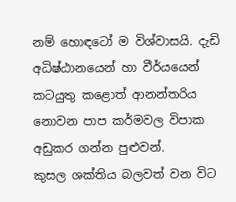නම් හොඳටෝ ම විශ්වාසයි. දැඩි අධිෂ්ඨානයෙන් හා වීර්යයෙන් කටයුතු කළොත් ආනන්තරිය නොවන පාප කර්මවල විපාක අඩුකර ගන්න පුළුවන්.
කුසල ශක්තිය බලවත් වන විට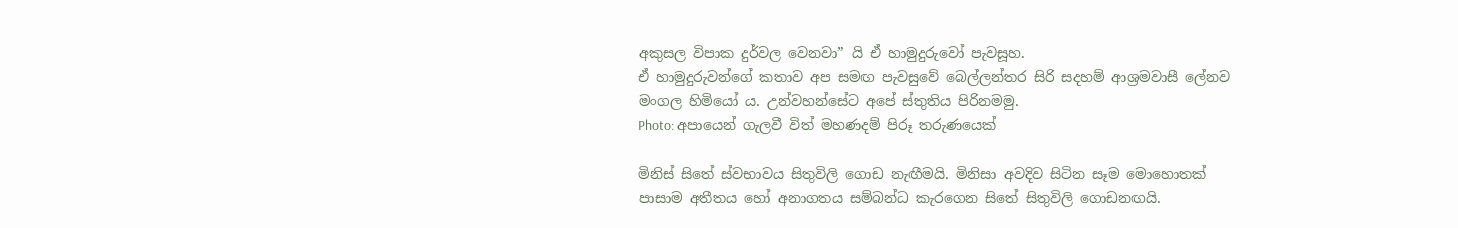අකුසල විපාක දුර්වල වෙනවා” යි ඒ හාමුදුරුවෝ පැවසූහ.
ඒ හාමුදුරුවන්ගේ කතාව අප සමඟ පැවසුවේ බෙල්ලන්තර සිරි සදහම් ආශ්‍රමවාසී ලේනව මංගල හිමියෝ ය. උන්වහන්සේට අපේ ස්තුතිය පිරිනමමු.
Photo: අපායෙන් ගැලවී විත් මහණදම් පිරූ තරුණයෙක්

මිනිස් සිතේ ස්වභාවය සිතුවිලි ගොඩ නැඟීමයි. මිනිසා අවදිව සිටින සෑම මොහොතක් පාසාම අතීතය හෝ අනාගතය සම්බන්ධ කැරගෙන සිතේ සිතුවිලි ගොඩනඟයි.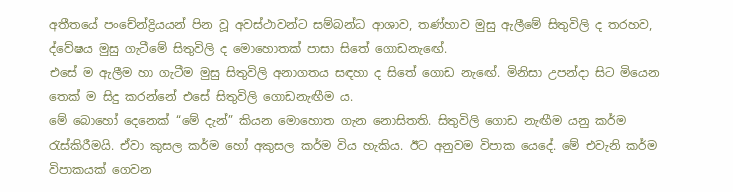අතීතයේ පංචේන්ද්‍රියයන් පින වූ අවස්ථාවන්ට සම්බන්ධ ආශාව, තණ්හාව මුසු ඇලීමේ සිතුවිලි ද තරහව, ද්වේෂය මුසු ගැටීමේ සිතුවිලි ද මොහොතක් පාසා සිතේ ගොඩනැඟේ.
එසේ ම ඇලීම හා ගැටීම මුසු සිතුවිලි අනාගතය සඳහා ද සිතේ ගොඩ නැඟේ. මිනිසා උපන්දා සිට මියෙන තෙක් ම සිදු කරන්නේ එසේ සිතුවිලි ගොඩනැඟීම ය.
මේ බොහෝ දෙනෙක් “මේ දැන්” කියන මොහොත ගැන නොසිතති. සිතුවිලි ගොඩ නැඟීම යනු කර්ම රැස්කිරීමයි. ඒවා කුසල කර්ම හෝ අකුසල කර්ම විය හැකිය. ඊට අනුවම විපාක යෙදේ. මේ එවැනි කර්ම විපාකයක් ගෙවන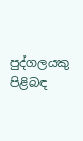පුද්ගලයකු පිළිබඳ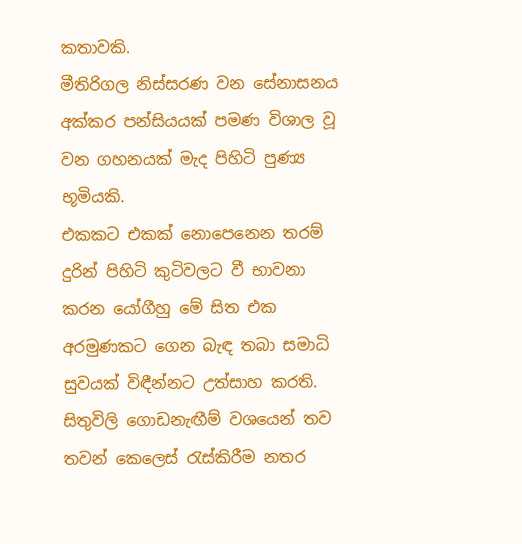කතාවකි.
මීතිරිගල නිස්සරණ වන සේනාසනය අක්කර පන්සියයක් පමණ විශාල වූ වන ගහනයක් මැද පිහිටි පුණ්‍ය භූමියකි.
එකකට එකක් නොපෙනෙන තරම් දුරින් පිහිටි කුටිවලට වී භාවනා කරන යෝගීහු මේ සිත එක අරමුණකට ගෙන බැඳ තබා සමාධි සුවයක් විඳීන්නට උත්සාහ කරති.
සිතුවිලි ගොඩනැඟීම් වශයෙන් තව තවන් කෙලෙස් රැස්කිරීම නතර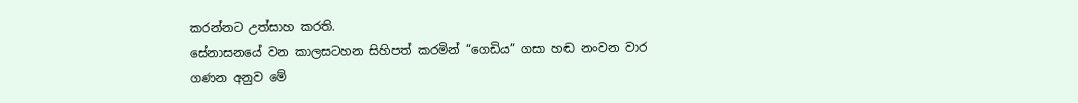කරන්නට උත්සාහ කරති.
සේනාසනයේ වන කාලසටහන සිහිපත් කරමින් “ගෙඩිය” ගසා හඬ නංවන වාර ගණන අනුව මේ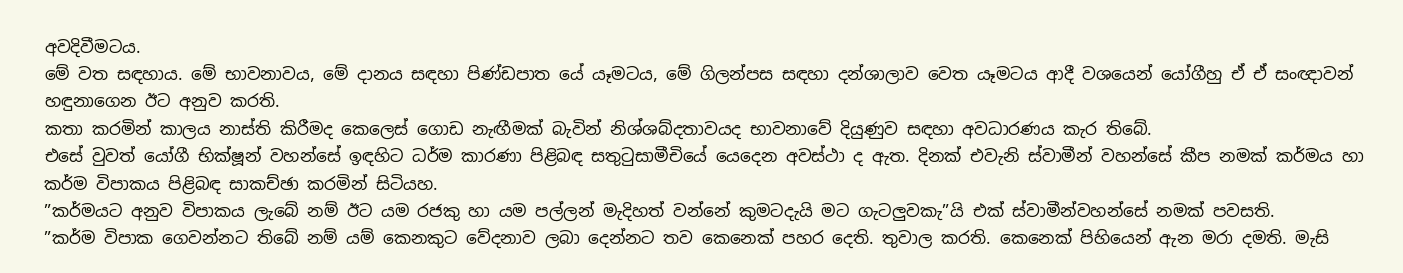අවදිවීමටය.
මේ වත සඳහාය. මේ භාවනාවය, මේ දානය සඳහා පිණ්ඩපාත යේ යෑමටය, මේ ගිලන්පස සඳහා දන්ශාලාව වෙත යෑමටය ආදී වශයෙන් යෝගීහු ඒ ඒ සංඥාවන් හඳුනාගෙන ඊට අනුව කරති.
කතා කරමින් කාලය නාස්ති කිරීමද කෙලෙස් ගොඩ නැඟීමක් බැවින් නිශ්ශබ්දතාවයද භාවනාවේ දියුණුව සඳහා අවධාරණය කැර තිබේ.
එසේ වුවත් යෝගී භික්ෂූන් වහන්සේ ඉඳහිට ධර්ම කාරණා පිළිබඳ සතුටුසාමීචියේ යෙදෙන අවස්ථා ද ඇත. දිනක් එවැනි ස්වාමීන් වහන්සේ කීප නමක් කර්මය හා කර්ම විපාකය පිළිබඳ සාකච්ඡා කරමින් සිටියහ.
”කර්මයට අනුව විපාකය ලැබේ නම් ඊට යම රජකු හා යම පල්ලන් මැදිහත් වන්නේ කුමටදැයි මට ගැටලුවකැ”යි එක් ස්වාමීන්වහන්සේ නමක් පවසති.
”කර්ම විපාක ගෙවන්නට තිබේ නම් යම් කෙනකුට වේදනාව ලබා දෙන්නට තව කෙනෙක් පහර දෙති. තුවාල කරති. කෙනෙක් පිහියෙන් ඇන මරා දමති. මැසි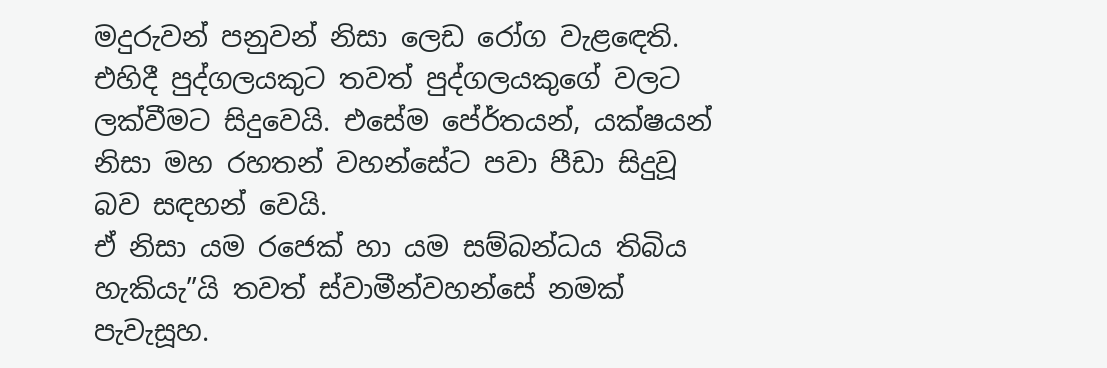මදුරුවන් පනුවන් නිසා ලෙඩ රෝග වැළඳෙති.
එහිදී පුද්ගලයකුට තවත් පුද්ගලයකුගේ වලට ලක්වීමට සිදුවෙයි. එසේම පේ‍ර්තයන්, යක්ෂයන් නිසා මහ රහතන් වහන්සේට පවා පීඩා සිදුවූ බව සඳහන් වෙයි.
ඒ නිසා යම රජෙක් හා යම සම්බන්ධය තිබිය හැකියැ”යි තවත් ස්වාමීන්වහන්සේ නමක් පැවැසූහ.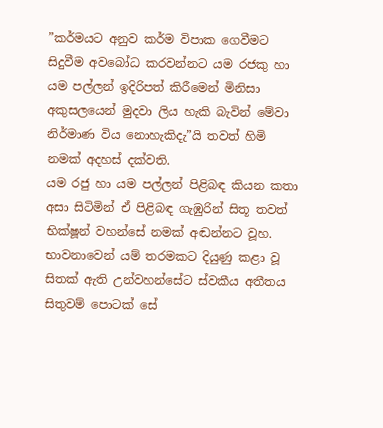”කර්මයට අනුව කර්ම විපාක ගෙවීමට සිදුවීම අවබෝධ කරවන්නට යම රජකු හා යම පල්ලන් ඉදිරිපත් කිරීමෙන් මිනිසා අකුසලයෙන් මුදවා ලිය හැකි බැවින් මේවා නිර්මාණ විය නොහැකිදැ”යි තවත් හිමි නමක් අදහස් දක්වති.
යම රජු හා යම පල්ලන් පිළිබඳ කියන කතා අසා සිටිමින් ඒ පිළිබඳ ගැඹුරින් සිතූ තවත් භික්ෂූන් වහන්සේ නමක් අඬන්නට වූහ.
භාවනාවෙන් යම් තරමකට දියුණු කළා වූ සිතක් ඇති උන්වහන්සේට ස්වකීය අතීතය සිතුවම් පොටක් සේ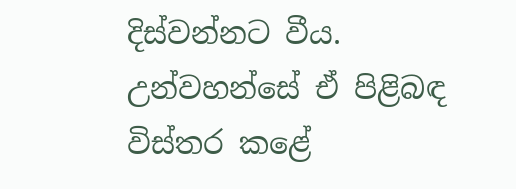දිස්වන්නට වීය. උන්වහන්සේ ඒ පිළිබඳ විස්තර කළේ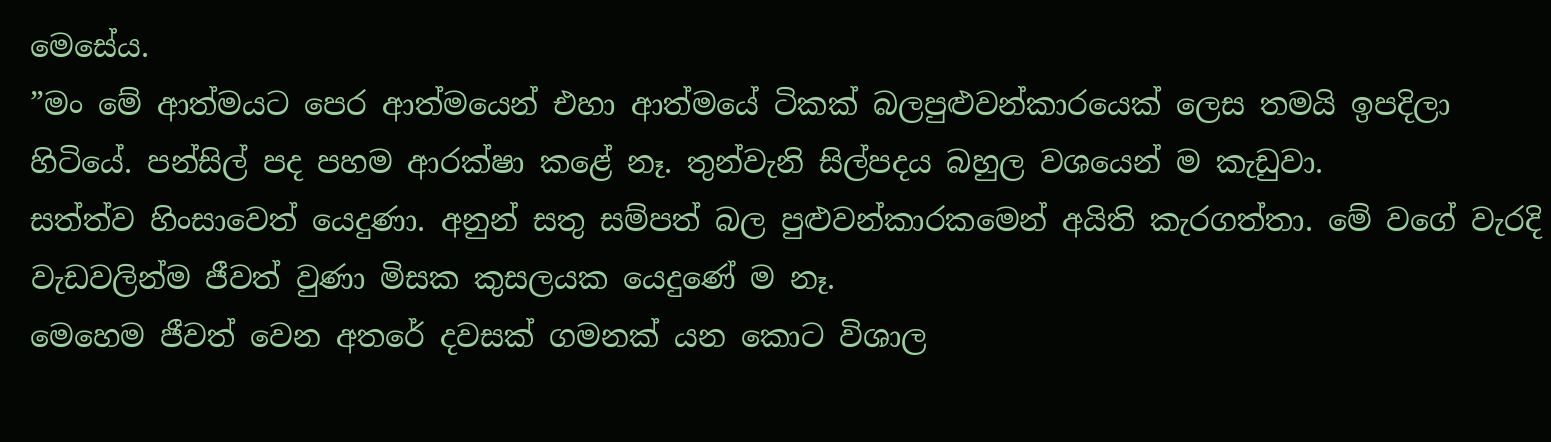මෙසේය.
”මං මේ ආත්මයට පෙර ආත්මයෙන් එහා ආත්මයේ ටිකක් බලපුළුවන්කාරයෙක් ලෙස තමයි ඉපදිලා හිටියේ. පන්සිල් පද පහම ආරක්ෂා කළේ නෑ. තුන්වැනි සිල්පදය බහුල වශයෙන් ම කැඩුවා.
සත්ත්ව හිංසාවෙත් යෙදුණා. අනුන් සතු සම්පත් බල පුළුවන්කාරකමෙන් අයිති කැරගත්තා. මේ වගේ වැරදි වැඩවලින්ම ජීවත් වුණා මිසක කුසලයක යෙදුණේ ම නෑ.
මෙහෙම ජීවත් වෙන අතරේ දවසක් ගමනක් යන කොට විශාල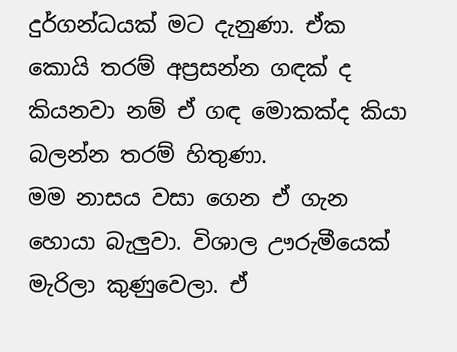දුර්ගන්ධයක් මට දැනුණා. ඒක කොයි තරම් අප්‍රසන්න ගඳක් ද කියනවා නම් ඒ ගඳ මොකක්ද කියා බලන්න තරම් හිතුණා.
මම නාසය වසා ගෙන ඒ ගැන හොයා බැලුවා. විශාල ඌරුමීයෙක් මැරිලා කුණුවෙලා. ඒ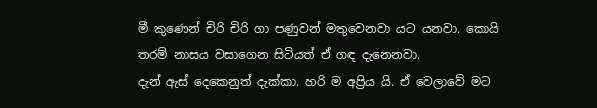මී කුණෙන් චිරි චිරි ගා පණුවන් මතුවෙනවා යට යනවා. කොයි තරම් නාසය වසාගෙන සිටියත් ඒ ගඳ දැනෙනවා.
දැන් ඇස් දෙකෙනුත් දැක්කා. හරි ම අප්‍රිය යි. ඒ වෙලාවේ මට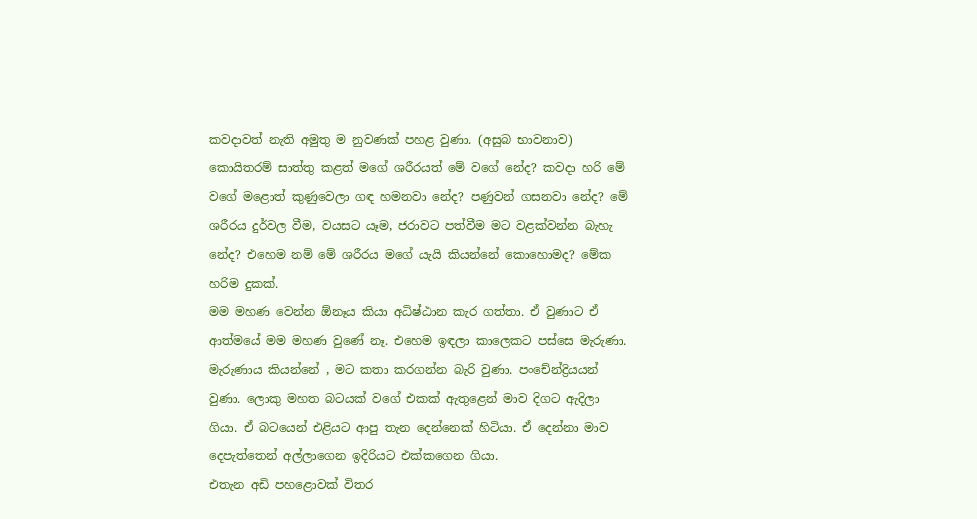කවදාවත් නැති අමුතු ම නුවණක් පහළ වුණා. (අසුබ භාවනාව) කොයිතරම් සාත්තු කළත් මගේ ශරීරයත් මේ වගේ නේද? කවදා හරි මේ වගේ මළොත් කුණුවෙලා ගඳ හමනවා නේද? පණුවන් ගසනවා නේද? මේ ශරීරය දුර්වල වීම, වයසට යෑම, ජරාවට පත්වීම මට වළක්වන්න බැහැ නේද? එහෙම නම් මේ ශරීරය මගේ යැයි කියන්නේ කොහොමද? මේක හරිම දුකක්.
මම මහණ වෙන්න ඕනෑය කියා අධිෂ්ඨාන කැර ගත්තා. ඒ වුණාට ඒ ආත්මයේ මම මහණ වුණේ නෑ. එහෙම ඉඳලා කාලෙකට පස්සෙ මැරුණා.
මැරුණාය කියන්නේ , මට කතා කරගන්න බැරි වුණා. පංචේන්ද්‍රියයන් වුණා. ලොකු මහත බටයක් වගේ එකක් ඇතුළෙන් මාව දිගට ඇදිලා ගියා. ඒ බටයෙන් එළියට ආපු තැන දෙන්නෙක් හිටියා. ඒ දෙන්නා මාව දෙපැත්තෙන් අල්ලාගෙන ඉදිරියට එක්කගෙන ගියා.
එතැන අඩි පහළොවක් විතර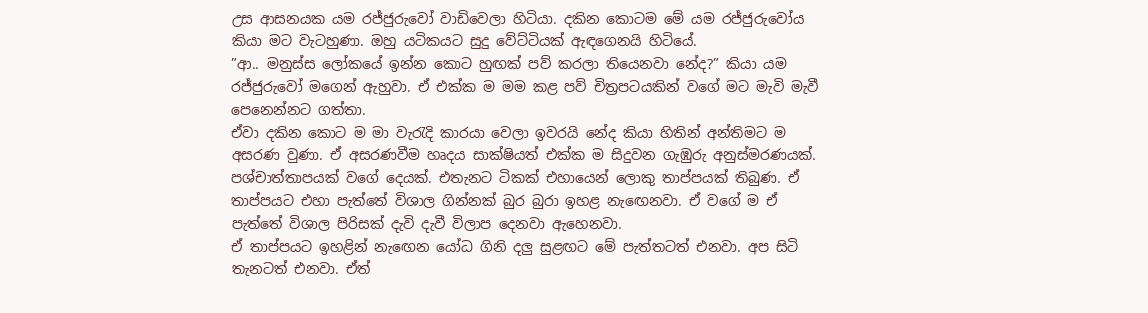උස ආසනයක යම රජ්ජුරුවෝ වාඩිවෙලා හිටියා. දකින කොටම මේ යම රජ්ජුරුවෝය කියා මට වැටහුණා. ඔහු යටිකයට සුදු වේට්ටියක් ඇඳගෙනයි හිටියේ.
”ආ.. මනුස්ස ලෝකයේ ඉන්න කොට හුඟක් පව් කරලා තියෙනවා නේද?” කියා යම රජ්ජුරුවෝ මගෙන් ඇහුවා. ඒ එක්ක ම මම කළ පව් චිත්‍රපටයකින් වගේ මට මැවි මැවී පෙනෙන්නට ගත්තා.
ඒවා දකින කොට ම මා වැරැදි කාරයා වෙලා ඉවරයි නේද කියා හිතින් අන්තිමට ම අසරණ වුණා. ඒ අසරණවීම හෘදය සාක්ෂියත් එක්ක ම සිදුවන ගැඹුරු අනුස්මරණයක්.
පශ්චාත්තාපයක් වගේ දෙයක්. එතැනට ටිකක් එහායෙන් ලොකු තාප්පයක් තිබුණ. ඒ තාප්පයට එහා පැත්තේ විශාල ගින්නක් බුර බුරා ඉහළ නැඟෙනවා. ඒ වගේ ම ඒ පැත්තේ විශාල පිරිසක් දැවි දැවී විලාප දෙනවා ඇහෙනවා.
ඒ තාප්පයට ඉහළින් නැඟෙන යෝධ ගිනි දලු සුළඟට මේ පැත්තටත් එනවා. අප සිටි තැනටත් එනවා. ඒත්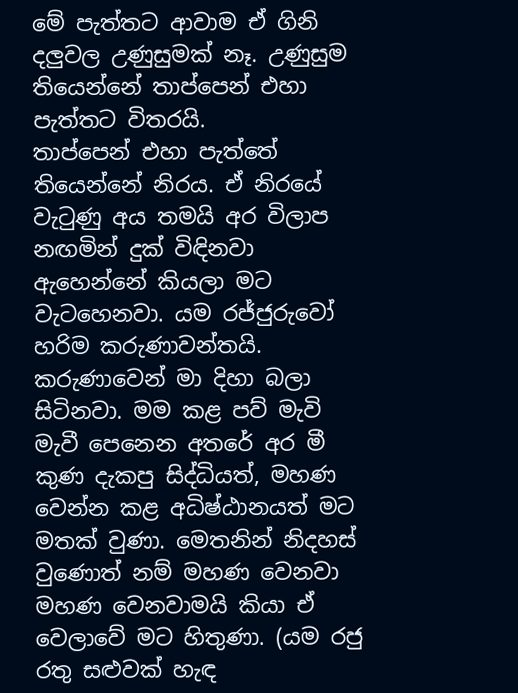මේ පැත්තට ආවාම ඒ ගිනි දලුවල උණුසුමක් නෑ. උණුසුම තියෙන්නේ තාප්පෙන් එහා පැත්තට විතරයි.
තාප්පෙන් එහා පැත්තේ තියෙන්නේ නිරය. ඒ නිරයේ වැටුණු අය තමයි අර විලාප නඟමින් දුක් විඳිනවා ඇහෙන්නේ කියලා මට වැටහෙනවා. යම රජ්ජුරුවෝ හරිම කරුණාවන්තයි.
කරුණාවෙන් මා දිහා බලා සිටිනවා. මම කළ පව් මැවි මැවී පෙනෙන අතරේ අර මී කුණ දැකපු සිද්ධියත්, මහණ වෙන්න කළ අධිෂ්ඨානයත් මට මතක් වුණා. මෙතනින් නිදහස් වුණොත් නම් මහණ වෙනවා මහණ වෙනවාමයි කියා ඒ වෙලාවේ මට හිතුණා. (යම රජු රතු සළුවක් හැඳ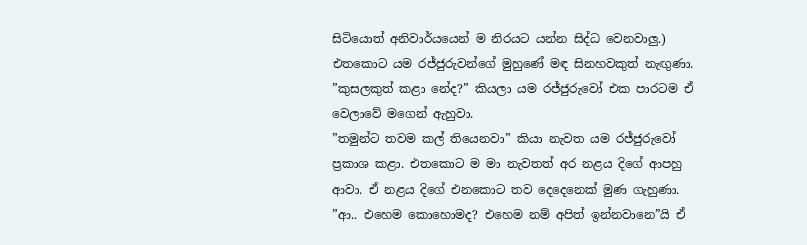සිටියොත් අනිවාර්යයෙන් ම නිරයට යන්න සිද්ධ වෙනවාලු.)
එතකොට යම රජ්ජුරුවන්ගේ මුහුණේ මඳ සිනහවකුත් නැඟුණා. ”කුසලකුත් කළා නේද?” කියලා යම රජ්ජුරුවෝ එක පාරටම ඒ වෙලාවේ මගෙන් ඇහුවා.
”තමුන්ට තවම කල් තියෙනවා” කියා නැවත යම රජ්ජුරුවෝ ප්‍රකාශ කළා. එතකොට ම මා නැවතත් අර නළය දිගේ ආපහු ආවා. ඒ නළය දිගේ එනකොට තව දෙදෙනෙක් මුණ ගැහුණා.
”ආ.. එහෙම කොහොමද? එහෙම නම් අපිත් ඉන්නවානෙ”යි ඒ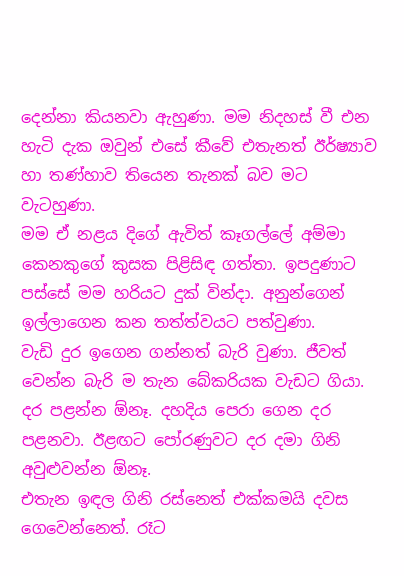දෙන්නා කියනවා ඇහුණා. මම නිදහස් වී එන හැටි දැක ඔවුන් එසේ කීවේ එතැනත් ඊර්ෂ්‍යාව හා තණ්හාව තියෙන තැනක් බව මට වැටහුණා.
මම ඒ නළය දිගේ ඇවිත් කෑගල්ලේ අම්මා කෙනකුගේ කුසක පිළිසිඳ ගත්තා. ඉපදුණාට පස්සේ මම හරියට දුක් වින්දා. අනුන්ගෙන් ඉල්ලාගෙන කන තත්ත්වයට පත්වුණා.
වැඩි දුර ඉගෙන ගන්නත් බැරි වුණා. ජීවත් වෙන්න බැරි ම තැන බේකරියක වැඩට ගියා. දර පළන්න ඕනෑ. දහදිය පෙරා ගෙන දර පළනවා. ඊළඟට පෝරණුවට දර දමා ගිනි අවුළුවන්න ඕනෑ.
එතැන ඉඳල ගිනි රස්නෙත් එක්කමයි දවස ගෙවෙන්නෙත්. රෑට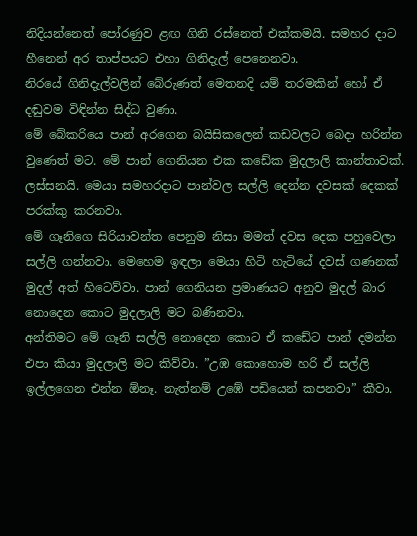නිදියන්නෙත් පෝරණුව ළඟ ගිනි රස්නෙත් එක්කමයි. සමහර දාට හීනෙන් අර තාප්පයට එහා ගිනිදැල් පෙනෙනවා.
නිරයේ ගිනිදැල්වලින් බේරුණත් මෙතනදි යම් තරමකින් හෝ ඒ දඬුවම විඳින්න සිද්ධ වුණා.
මේ බේකරියෙ පාන් අරගෙන බයිසිකලෙන් කඩවලට බෙදා හරින්න වුණෙත් මට. මේ පාන් ගෙනියන එක කඩේක මුදලාලි කාන්තාවක්. ලස්සනයි. මෙයා සමහරදාට පාන්වල සල්ලි දෙන්න දවසක් දෙකක් පරක්කු කරනවා.
මේ ගෑනිගෙ සිරියාවන්ත පෙනුම නිසා මමත් දවස දෙක පහුවෙලා සල්ලි ගන්නවා. මෙහෙම ඉඳලා මෙයා හිටි හැටියේ දවස් ගණනක් මුදල් අත් හිටෙව්වා. පාන් ගෙනියන ප්‍රමාණයට අනුව මුදල් බාර නොදෙන කොට මුදලාලි මට බණිනවා.
අන්තිමට මේ ගෑනි සල්ලි නොදෙන කොට ඒ කඩේට පාන් දමන්න එපා කියා මුදලාලි මට කිව්වා. ”උඹ කොහොම හරි ඒ සල්ලි ඉල්ලගෙන එන්න ඕනෑ. නැත්නම් උඹේ පඩියෙන් කපනවා” කීවා.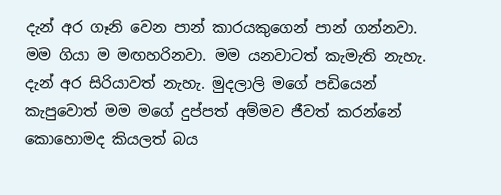දැන් අර ගෑනි වෙන පාන් කාරයකුගෙන් පාන් ගන්නවා. මම ගියා ම මඟහරිනවා. මම යනවාටත් කැමැති නැහැ. දැන් අර සිරියාවත් නැහැ. මුදලාලි මගේ පඩියෙන් කැපුවොත් මම මගේ දුප්පත් අම්මව ජීවත් කරන්නේ කොහොමද කියලත් බය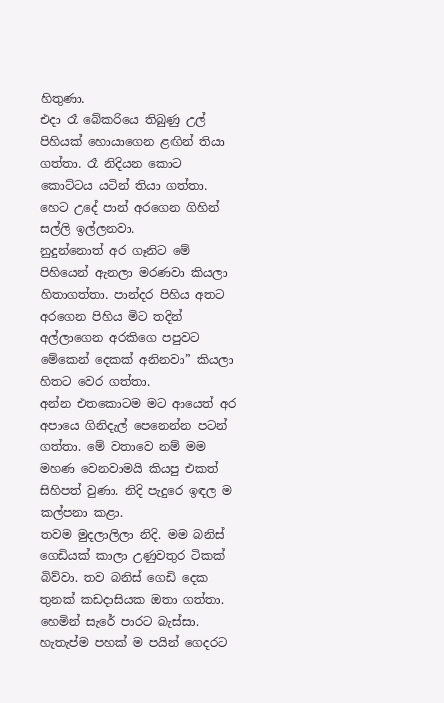හිතුණා.
එදා රෑ බේකරියෙ තිබුණු උල් පිහියක් හොයාගෙන ළඟින් තියා ගත්තා. රෑ නිදියන කොට කොට්ටය යටින් තියා ගත්තා. හෙට උදේ පාන් අරගෙන ගිහින් සල්ලි ඉල්ලනවා.
නුදුන්නොත් අර ගෑනිට මේ පිහියෙන් ඇනලා මරණවා කියලා හිතාගත්තා. පාන්දර පිහිය අතට අරගෙන පිහිය මිට තදින් අල්ලාගෙන අරකිගෙ පපුවට මේකෙන් දෙකක් අනිනවා” කියලා හිතට වෙර ගත්තා.
අන්න එතකොටම මට ආයෙත් අර අපායෙ ගිනිදැල් පෙනෙන්න පටන් ගත්තා. මේ වතාවෙ නම් මම මහණ වෙනවාමයි කියපු එකත් සිහිපත් වුණා. නිදි පැදුරෙ ඉඳල ම කල්පනා කළා.
තවම මුදලාලිලා නිදි. මම බනිස් ගෙඩියක් කාලා උණුවතුර ටිකක් බිව්වා. තව බනිස් ගෙඩි දෙක තුනක් කඩදාසියක ඔතා ගත්තා. හෙමින් සැරේ පාරට බැස්සා. හැතැප්ම පහක් ම පයින් ගෙදරට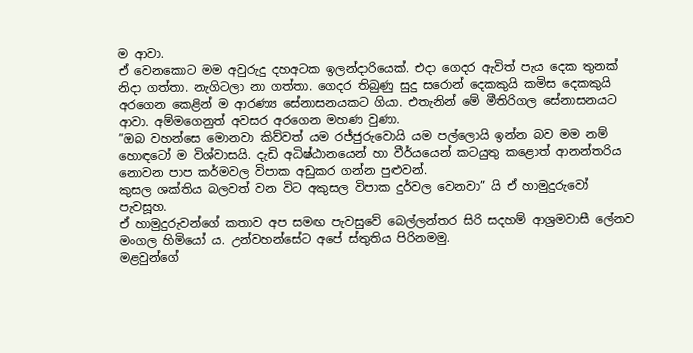ම ආවා.
ඒ වෙනකොට මම අවුරුදු දහඅටක ඉලන්දාරියෙක්. එදා ගෙදර ඇවිත් පැය දෙක තුනක් නිදා ගත්තා. නැගිටලා නා ගත්තා. ගෙදර තිබුණු සුදු සරොන් දෙකකුයි කමිස දෙකකුයි අරගෙන කෙළින් ම ආරණ්‍ය සේනාසනයකට ගියා. එතැනින් මේ මීතිරිගල සේනාසනයට ආවා. අම්මගෙනුත් අවසර අරගෙන මහණ වුණා.
”ඔබ වහන්සෙ මොනවා කිව්වත් යම රජ්ජුරුවොයි යම පල්ලොයි ඉන්න බව මම නම් හොඳටෝ ම විශ්වාසයි. දැඩි අධිෂ්ඨානයෙන් හා වීර්යයෙන් කටයුතු කළොත් ආනන්තරිය නොවන පාප කර්මවල විපාක අඩුකර ගන්න පුළුවන්.
කුසල ශක්තිය බලවත් වන විට අකුසල විපාක දුර්වල වෙනවා” යි ඒ හාමුදුරුවෝ පැවසූහ.
ඒ හාමුදුරුවන්ගේ කතාව අප සමඟ පැවසුවේ බෙල්ලන්තර සිරි සදහම් ආශ්‍රමවාසී ලේනව මංගල හිමියෝ ය. උන්වහන්සේට අපේ ස්තුතිය පිරිනමමු.
මළවුන්ගේ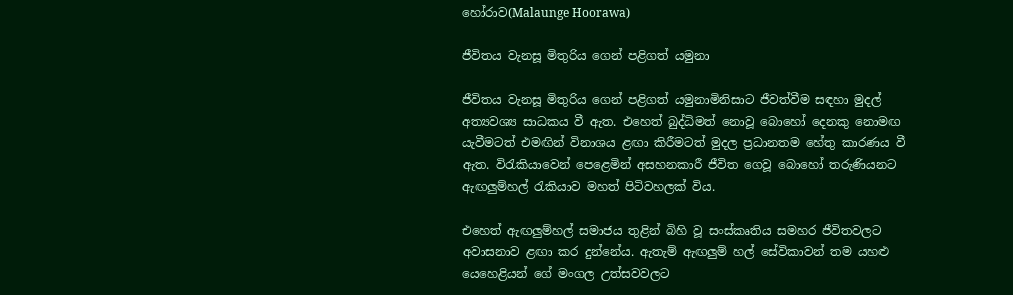හෝරාව(Malaunge Hoorawa)

ජීවිතය වැනසූ මිතුරිය ගෙන් පළිගත් යමුනා

ජීවිතය වැනසූ මිතුරිය ගෙන් පළිගත් යමුනාමිනිසාට ජීවත්වීම සඳහා මුදල් අත්‍යවශ්‍ය සාධකය වී ඇත. එහෙත් බුද්ධිමත් නොවූ බොහෝ දෙනකු නොමඟ යැවීමටත් එමඟින් විනාශය ළඟා කිරීමටත් මුදල ප්‍රධානතම හේතු කාරණය වී ඇත. විරැකියාවෙන් පෙළෙමින් අසහනකාරී ජීවිත ගෙවූ බොහෝ තරුණියනට ඇඟලුම්හල් රැකියාව මහත් පිටිවහලක් විය.

එහෙත් ඇඟලුම්හල් සමාජය තුළින් බිහි වූ සංස්කෘතිය සමහර ජීවිතවලට අවාසනාව ළඟා කර දුන්නේය. ඇතැම් ඇඟලුම් හල් සේවිකාවන් තම යහළු යෙහෙළියන් ගේ මංගල උත්සවවලට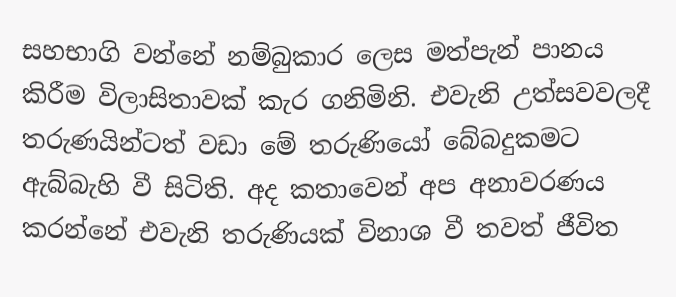සහභාගි වන්නේ නම්බුකාර ලෙස මත්පැන් පානය කිරීම විලාසිතාවක් කැර ගනිමිනි. එවැනි උත්සවවලදී තරුණයින්ටත් වඩා මේ තරුණියෝ බේබදුකමට ඇබ්බැහි වී සිටිති. අද කතාවෙන් අප අනාවරණය කරන්නේ එවැනි තරුණියක් විනාශ වී තවත් ජීවිත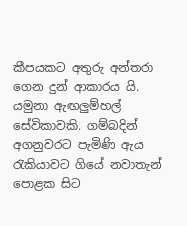කීපයකට අතුරු අන්තරා ගෙන දුන් ආකාරය යි.
යමුනා ඇඟලුම්හල් සේවිකාවකි. ගම්බදින් අගනුවරට පැමිණි ඇය රැකියාවට ගියේ නවාතැන් පොළක සිට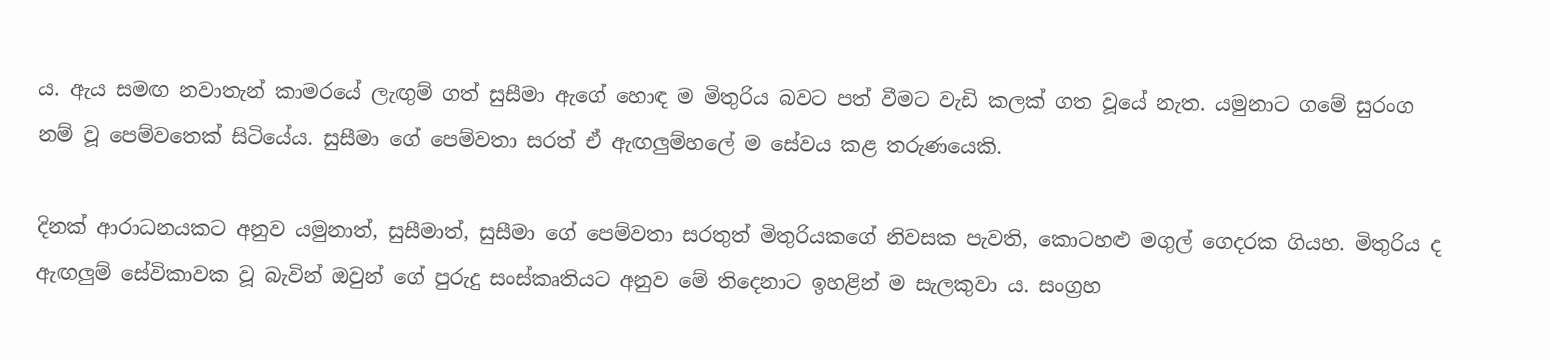ය. ඇය සමඟ නවාතැන් කාමරයේ ලැඟුම් ගත් සුසීමා ඇගේ හොඳ ම මිතුරිය බවට පත් වීමට වැඩි කලක් ගත වූයේ නැත. යමුනාට ගමේ සුරංග නම් වූ පෙම්වතෙක් සිටියේය. සුසීමා ගේ පෙම්වතා සරත් ඒ ඇඟලුම්හලේ ම සේවය කළ තරුණයෙකි.

දිනක් ආරාධනයකට අනුව යමුනාත්, සුසීමාත්, සුසීමා ගේ පෙම්වතා සරතුත් මිතුරියකගේ නිවසක පැවති, කොටහළු මගුල් ගෙදරක ගියහ. මිතුරිය ද ඇඟලුම් සේවිකාවක වූ බැවින් ඔවුන් ගේ පුරුදු සංස්කෘතියට අනුව මේ තිදෙනාට ඉහළින් ම සැලකුවා ය. සංග්‍රහ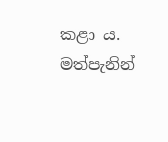කළා ය.
මත්පැනින්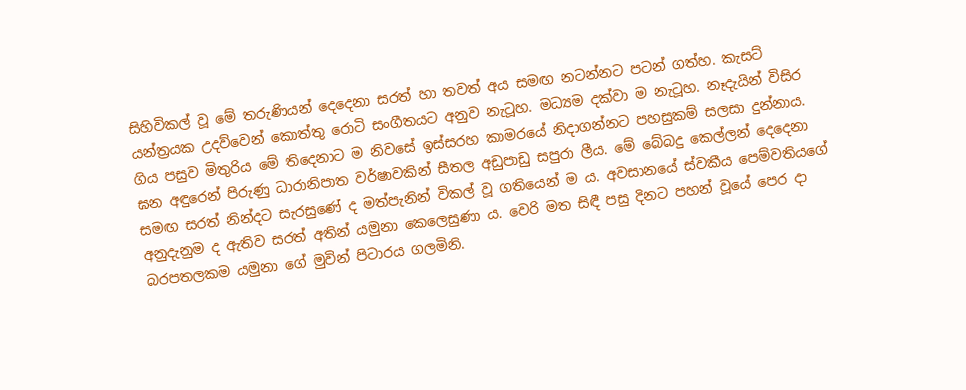සිහිවිකල් වූ මේ තරුණියන් දෙදෙනා සරත් හා තවත් අය සමඟ නටන්නට පටන් ගත්හ. කැසට් යන්ත්‍රයක උදව්වෙන් කොත්තු රොටි සංගීතයට අනුව නැටූහ. මධ්‍යම දක්වා ම නැටූහ. නෑදැයින් විසිර ගිය පසුව මිතුරිය මේ තිදෙනාට ම නිවසේ ඉස්සරහ කාමරයේ නිදාගන්නට පහසුකම් සලසා දුන්නාය.
ඝන අඳුරෙන් පිරුණු ධාරානිපාත වර්ෂාවකින් සීතල අඩුපාඩු සපුරා ලීය. මේ බේබදු කෙල්ලන් දෙදෙනා සමඟ සරත් නින්දට සැරසුණේ ද මත්පැනින් විකල් වූ ගතියෙන් ම ය. අවසානයේ ස්වකීය පෙම්වතියගේ අනුදැනුම ද ඇතිව සරත් අතින් යමුනා කෙලෙසුණා ය. වෙරි මත සිඳී පසු දිනට පහන් වූයේ පෙර දා බරපතලකම යමුනා ගේ මුවින් පිටාරය ගලමිනි.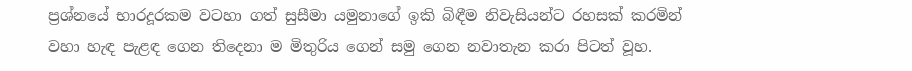ප්‍රශ්නයේ භාරදූරකම වටහා ගත් සුසීමා යමුනාගේ ඉකි බිඳීම නිවැසියන්ට රහසක් කරමින් වහා හැඳ පැළඳ ගෙන තිදෙනා ම මිතුරිය ගෙන් සමු ගෙන නවාතැන කරා පිටත් වූහ.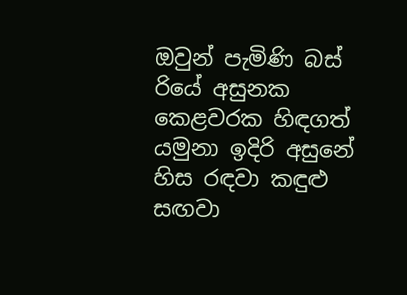ඔවුන් පැමිණි බස් රියේ අසුනක කෙළවරක හිඳගත් යමුනා ඉදිරි අසුනේ හිස රඳවා කඳුළු සඟවා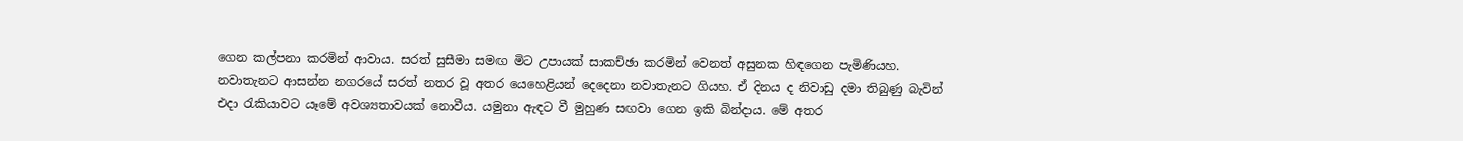ගෙන කල්පනා කරමින් ආවාය. සරත් සුසීමා සමඟ මිට උපායක් සාකච්ඡා කරමින් වෙනත් අසුනක හිඳගෙන පැමිණියහ. නවාතැනට ආසන්න නගරයේ සරත් නතර වූ අතර යෙහෙළියන් දෙදෙනා නවාතැනට ගියහ. ඒ දිනය ද නිවාඩු දමා තිබුණු බැවින් එදා රැකියාවට යෑමේ අවශ්‍යතාවයක් නොවීය. යමුනා ඇඳට වී මුහුණ සඟවා ගෙන ඉකි බින්දාය. මේ අතර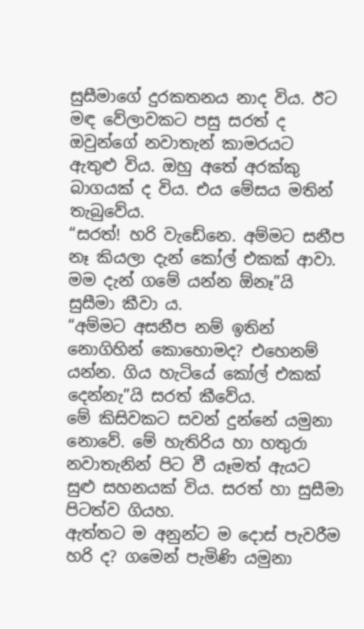සුසීමාගේ දුරකතනය නාද විය. ඊට මඳ වේලාවකට පසු සරත් ද ඔවුන්ගේ නවාතැන් කාමරයට ඇතුළු විය. ඔහු අතේ අරක්කු බාගයක් ද විය. එය මේසය මතින් තැබුවේය.
“සරත්! හරි වැඩේනෙ. අම්මට සනීප නෑ කියලා දැන් කෝල් එකක් ආවා. මම දැන් ගමේ යන්න ඕනෑ”යි සුසීමා කීවා ය.
“අම්මට අසනීප නම් ඉතින් නොගිහින් කොහොමද? එහෙනම් යන්න. ගිය හැටියේ කෝල් එකක් දෙන්නැ”යි සරත් කීවේය.
මේ කිසිවකට සවන් දුන්නේ යමුනා නොවේ. මේ හැතිරිය හා හතුරා නවාතැනින් පිට වී යෑමත් ඇයට සුළු සහනයක් විය. සරත් හා සුසීමා පිටත්ව ගියහ.
ඇත්තට ම අනුන්ට ම දොස් පැවරීම හරි ද? ගමෙන් පැමිණි යමුනා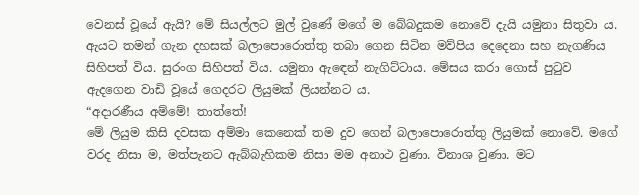වෙනස් වූයේ ඇයි? මේ සියල්ලට මුල් වුණේ මගේ ම බේබදුකම නොවේ දැයි යමුනා සිතුවා ය. ඇයට තමන් ගැන දහසක් බලාපොරොත්තු තබා ගෙන සිටින මව්පිය දෙදෙනා සහ නැගණිය සිහිපත් විය. සුරංග සිහිපත් විය. යමුනා ඇඳෙන් නැගිට්ටාය. මේසය කරා ගොස් පුටුව ඇදගෙන වාඩි වූයේ ගෙදරට ලියුමක් ලියන්නට ය.
“අදාරණීය අම්මේ! තාත්තේ!
මේ ලියුම කිසි දවසක අම්මා කෙනෙක් තම දුව ගෙන් බලාපොරොත්තු ලියුමක් නොවේ. මගේ වරද නිසා ම, මත්පැනට ඇබ්බැහිකම නිසා මම අනාථ වුණා. විනාශ වුණා. මට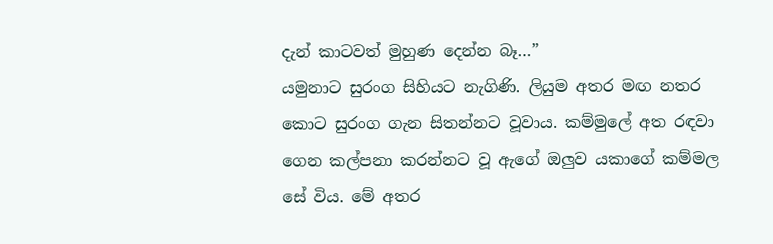දැන් කාටවත් මුහුණ දෙන්න බෑ…”
යමුනාට සුරංග සිහියට නැගිණි. ලියුම අතර මඟ නතර කොට සුරංග ගැන සිතන්නට වූවාය. කම්මුලේ අත රඳවා ගෙන කල්පනා කරන්නට වූ ඇගේ ඔලුව යකාගේ කම්මල සේ විය. මේ අතර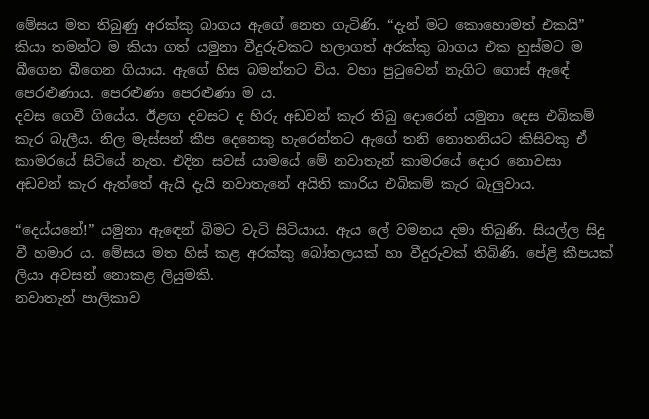මේසය මත තිබුණු අරක්කු බාගය ඇගේ නෙත ගැටිණි. “දැන් මට කොහොමත් එකයි” කියා තමන්ට ම කියා ගත් යමුනා වීදුරුවකට හලාගත් අරක්කු බාගය එක හුස්මට ම බීගෙන බීගෙන ගියාය. ඇගේ හිස බමන්නට විය. වහා පුටුවෙන් නැගිට ගොස් ඇඳේ පෙරළුණාය. පෙරළුණා පෙරළුණා ම ය.
දවස ගෙවී ගියේය. ඊළඟ දවසට ද හිරු අඩවන් කැර තිබු දොරෙන් යමුනා දෙස එබිකම් කැර බැලීය. නිල මැස්සන් කීප දෙනෙකු හැරෙන්නට ඇගේ තනි නොතනියට කිසිවකු ඒ කාමරයේ සිටියේ නැත. එදින සවස් යාමයේ මේ නවාතැන් කාමරයේ දොර නොවසා අඩවන් කැර ඇත්තේ ඇයි දැයි නවාතැනේ අයිති කාරිය එබිකම් කැර බැලුවාය.

“දෙය්යනේ!” යමුනා ඇඳෙන් බිමට වැටි සිටියාය. ඇය ලේ වමනය දමා තිබුණි. සියල්ල සිදු වී හමාර ය. මේසය මත හිස් කළ අරක්කු බෝතලයක් හා වීදුරුවක් තිබිණි. පේළි කීපයක් ලියා අවසන් නොකළ ලියුමකි.
නවාතැන් පාලිකාව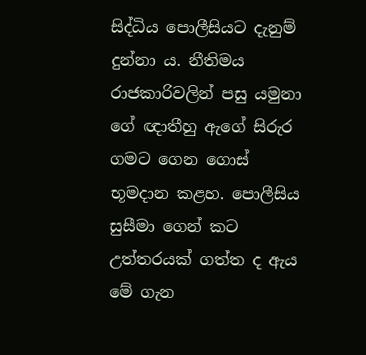සිද්ධිය පොලීසියට දැනුම් දුන්නා ය. නීතිමය රාජකාරිවලින් පසු යමුනා ගේ ඥාතීහු ඇගේ සිරුර ගමට ගෙන ගොස් භූමදාන කළහ. පොලීසිය සුසීමා ගෙන් කට උත්තරයක් ගත්ත ද ඇය මේ ගැන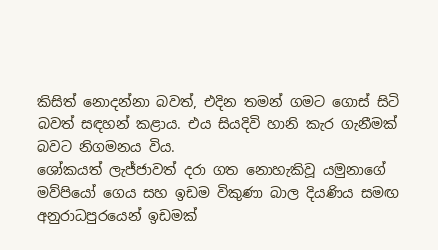කිසිත් නොදන්නා බවත්, එදින තමන් ගමට ගොස් සිටි බවත් සඳහන් කළාය. එය සියදිවි හානි කැර ගැනීමක් බවට නිගමනය විය.
ශෝකයත් ලැජ්ජාවත් දරා ගත නොහැකිවූ යමුනාගේ මව්පියෝ ගෙය සහ ඉඩම විකුණා බාල දියණිය සමඟ අනුරාධපුරයෙන් ඉඩමක්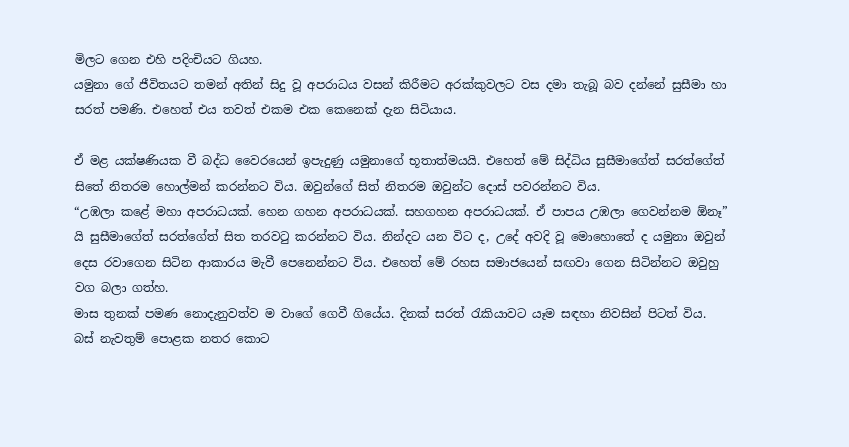මිලට ගෙන එහි පදිංචියට ගියහ.
යමුනා ගේ ජීවිතයට තමන් අතින් සිදු වූ අපරාධය වසන් කිරීමට අරක්කුවලට වස දමා තැබූ බව දන්නේ සුසීමා හා සරත් පමණි. එහෙත් එය තවත් එකම එක කෙනෙක් දැන සිටියාය.

ඒ මළ යක්ෂණියක වී බද්ධ වෛරයෙන් ඉපැදුණු යමුනාගේ භූතාත්මයයි. එහෙත් මේ සිද්ධිය සුසීමාගේත් සරත්ගේත් සිතේ නිතරම හොල්මන් කරන්නට විය. ඔවුන්ගේ සිත් නිතරම ඔවුන්ට දොස් පවරන්නට විය.
“උඹලා කළේ මහා අපරාධයක්. හෙන ගහන අපරාධයක්. සහගහන අපරාධයක්. ඒ පාපය උඹලා ගෙවන්නම ඕනෑ” යි සුසීමාගේත් සරත්ගේත් සිත තරවටු කරන්නට විය. නින්දට යන විට ද, උදේ අවදි වූ මොහොතේ ද යමුනා ඔවුන් දෙස රවාගෙන සිටින ආකාරය මැවී පෙනෙන්නට විය. එහෙත් මේ රහස සමාජයෙන් සඟවා ගෙන සිටින්නට ඔවුහු වග බලා ගත්හ.
මාස තුනක් පමණ නොදැනුවත්ව ම වාගේ ගෙවී ගියේය. දිනක් සරත් රැකියාවට යෑම සඳහා නිවසින් පිටත් විය. බස් නැවතුම් පොළක නතර කොට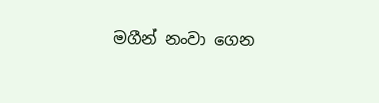මගීන් නංවා ගෙන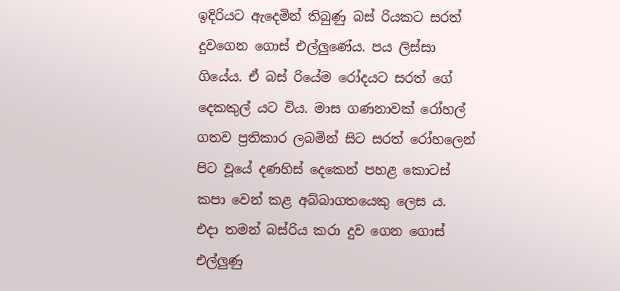ඉදිරියට ඇදෙමින් තිබුණු බස් රියකට සරත් දුවගෙන ගොස් එල්ලුණේය. පය ලිස්සා ගියේය. ඒ බස් රියේම රෝදයට සරත් ගේ දෙකකුල් යට විය. මාස ගණනාවක් රෝහල් ගතව ප්‍රතිකාර ලබමින් සිට සරත් රෝහලෙන් පිට වූයේ දණහිස් දෙකෙන් පහළ කොටස් කපා වෙන් කළ අබ්බාගතයෙකු ලෙස ය.
එදා තමන් බස්රිය කරා දුව ගෙන ගොස් එල්ලුණු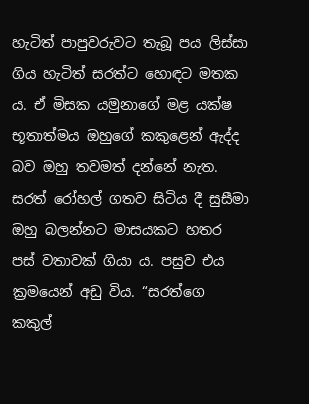හැටිත් පාපුවරුවට තැබූ පය ලිස්සා ගිය හැටිත් සරත්ට හොඳට මතක ය. ඒ මිසක යමුනාගේ මළ යක්ෂ භූතාත්මය ඔහුගේ කකුළෙන් ඇද්ද බව ඔහු තවමත් දන්නේ නැත. සරත් රෝහල් ගතව සිටිය දී සුසීමා ඔහු බලන්නට මාසයකට හතර පස් වතාවක් ගියා ය. පසුව එය ක්‍රමයෙන් අඩු විය. “සරත්ගෙ කකුල්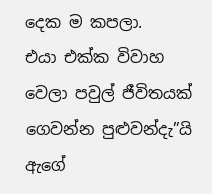දෙක ම කපලා.
එයා එක්ක විවාහ වෙලා පවුල් ජීවිතයක් ගෙවන්න පුළුවන්දැ”යි ඇගේ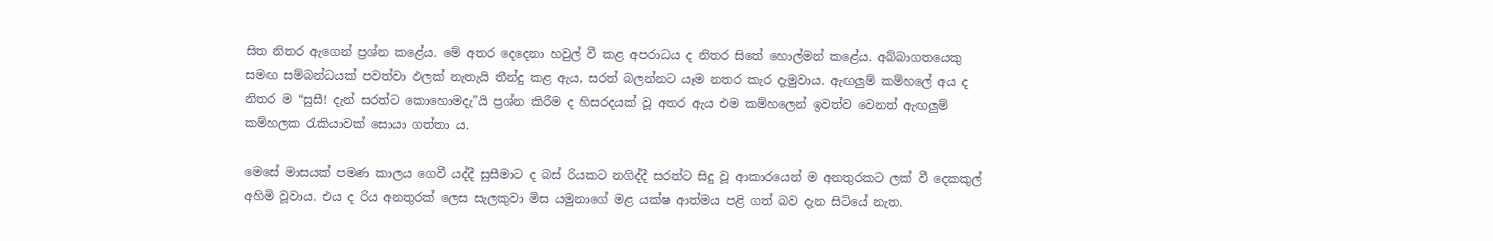සිත නිතර ඇගෙන් ප්‍රශ්න කළේය. මේ අතර දෙදෙනා හවුල් වී කළ අපරාධය ද නිතර සිතේ හොල්මන් කළේය. අබ්බාගතයෙකු සමඟ සම්බන්ධයක් පවත්වා ඵලක් නැතැයි තීන්දු කළ ඇය, සරත් බලන්නට යෑම නතර කැර දැමුවාය. ඇඟලුම් කම්හලේ අය ද නිතර ම “සුසී! දැන් සරත්ට කොහොමදැ”යි ප්‍රශ්න කිරීම ද හිසරදයක් වූ අතර ඇය එම කම්හලෙන් ඉවත්ව වෙනත් ඇඟලුම් කම්හලක රැකියාවක් සොයා ගත්තා ය.

මෙසේ මාසයක් පමණ කාලය ගෙවී යද්දී සුසීමාට ද බස් රියකට නගිද්දී සරත්ට සිදු වූ ආකාරයෙන් ම අනතුරකට ලක් වී දෙකකුල් අහිමි වූවාය. එය ද රිය අනතුරක් ලෙස සැලකුවා මිස යමුනාගේ මළ යක්ෂ ආත්මය පළි ගත් බව දැන සිටියේ නැත.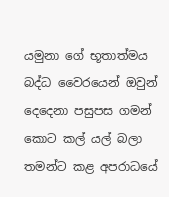යමුනා ගේ භූතාත්මය බද්ධ වෛරයෙන් ඔවුන් දෙදෙනා පසුපස ගමන් කොට කල් යල් බලා තමන්ට කළ අපරාධයේ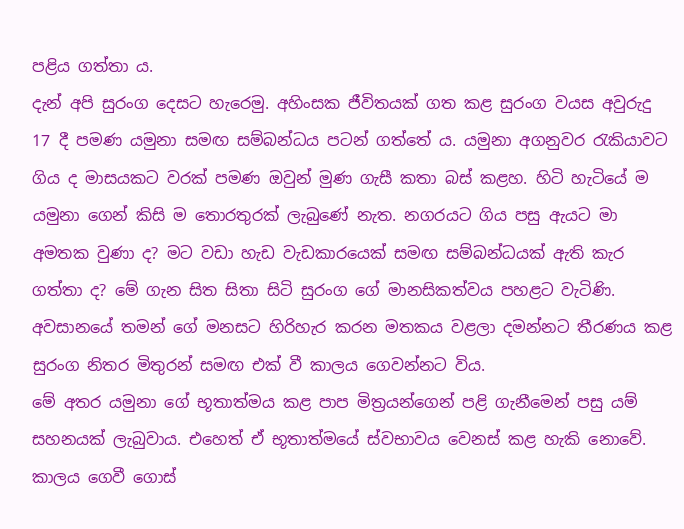පළිය ගත්තා ය.
දැන් අපි සුරංග දෙසට හැරෙමු. අහිංසක ජීවිතයක් ගත කළ සුරංග වයස අවුරුදු 17 දී පමණ යමුනා සමඟ සම්බන්ධය පටන් ගත්තේ ය. යමුනා අගනුවර රැකියාවට ගිය ද මාසයකට වරක් පමණ ඔවුන් මුණ ගැසී කතා බස් කළහ. හිටි හැටියේ ම යමුනා ගෙන් කිසි ම තොරතුරක් ලැබුණේ නැත. නගරයට ගිය පසු ඇයට මා අමතක වුණා ද? මට වඩා හැඩ වැඩකාරයෙක් සමඟ සම්බන්ධයක් ඇති කැර ගත්තා ද? මේ ගැන සිත සිතා සිටි සුරංග ගේ මානසිකත්වය පහළට වැටිණි. අවසානයේ තමන් ගේ මනසට හිරිහැර කරන මතකය වළලා දමන්නට තීරණය කළ සුරංග නිතර මිතුරන් සමඟ එක් වී කාලය ගෙවන්නට විය.
මේ අතර යමුනා ගේ භූතාත්මය කළ පාප මිත්‍රයන්ගෙන් පළි ගැනීමෙන් පසු යම් සහනයක් ලැබුවාය. එහෙත් ඒ භූතාත්මයේ ස්වභාවය වෙනස් කළ හැකි නොවේ. කාලය ගෙවී ගොස්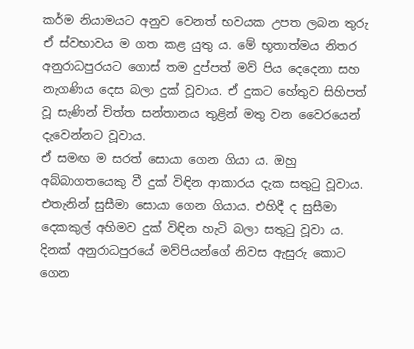කර්ම නියාමයට අනුව වෙනත් භවයක උපත ලබන තුරු ඒ ස්වභාවය ම ගත කළ යුතු ය. මේ භූතාත්මය නිතර අනුරාධපුරයට ගොස් තම දුප්පත් මව් පිය දෙදෙනා සහ නැගණිය දෙස බලා දුක් වූවාය. ඒ දුකට හේතුව සිහිපත් වූ සැණින් චිත්ත සන්තානය තුළින් මතු වන වෛරයෙන් දැවෙන්නට වූවාය.
ඒ සමඟ ම සරත් සොයා ගෙන ගියා ය. ඔහු අබ්බාගතයෙකු වී දුක් විඳින ආකාරය දැක සතුටු වූවාය. එතැනින් සුසීමා සොයා ගෙන ගියාය. එහිදී ද සුසීමා දෙකකුල් අහිමව දුක් විඳින හැටි බලා සතුටු වූවා ය.
දිනක් අනුරාධපුරයේ මව්පියන්ගේ නිවස ඇසුරු කොට ගෙන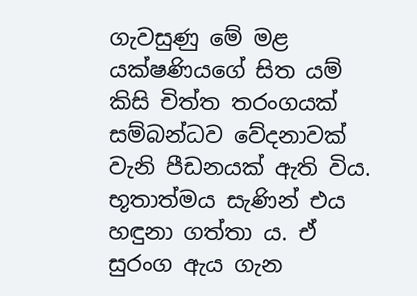ගැවසුණු මේ මළ යක්ෂණියගේ සිත යම් කිසි චිත්ත තරංගයක් සම්බන්ධව වේදනාවක් වැනි පීඩනයක් ඇති විය. භූතාත්මය සැණින් එය හඳුනා ගත්තා ය. ඒ සුරංග ඇය ගැන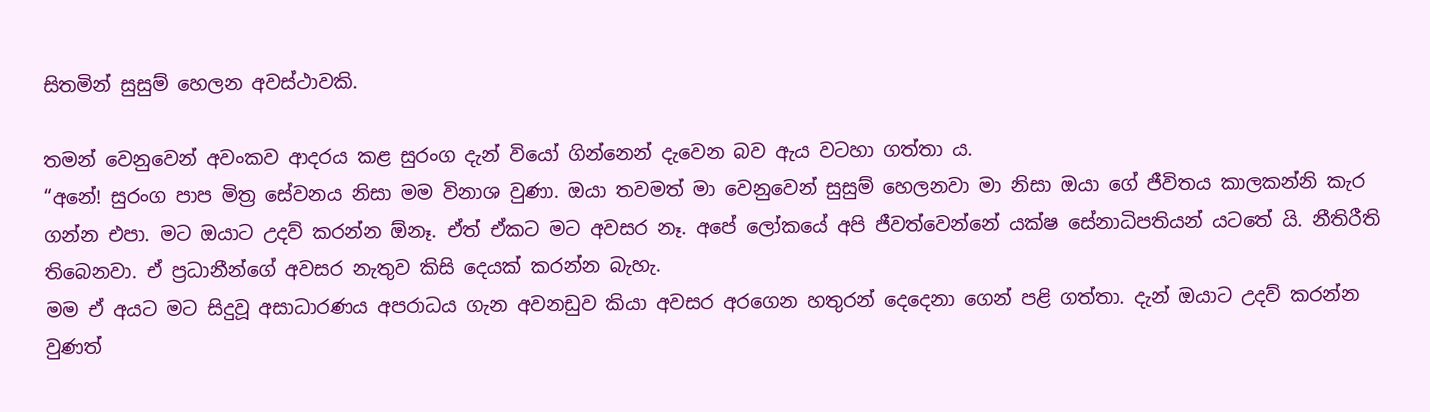සිතමින් සුසුම් හෙලන අවස්ථාවකි.

තමන් වෙනුවෙන් අවංකව ආදරය කළ සුරංග දැන් වියෝ ගින්නෙන් දැවෙන බව ඇය වටහා ගත්තා ය.
“අනේ! සුරංග පාප මිත්‍ර සේවනය නිසා මම විනාශ වුණා. ඔයා තවමත් මා වෙනුවෙන් සුසුම් හෙලනවා මා නිසා ඔයා ගේ ජීවිතය කාලකන්නි කැර ගන්න එපා. මට ඔයාට උදව් කරන්න ඕනෑ. ඒත් ඒකට මට අවසර නෑ. අපේ ලෝකයේ අපි ජීවත්වෙන්නේ යක්ෂ සේනාධිපතියන් යටතේ යි. නීතිරීති තිබෙනවා. ඒ ප්‍රධානීන්ගේ අවසර නැතුව කිසි දෙයක් කරන්න බැහැ.
මම ඒ අයට මට සිදුවූ අසාධාරණය අපරාධය ගැන අවනඩුව කියා අවසර අරගෙන හතුරන් දෙදෙනා ගෙන් පළි ගත්තා. දැන් ඔයාට උදව් කරන්න වුණත්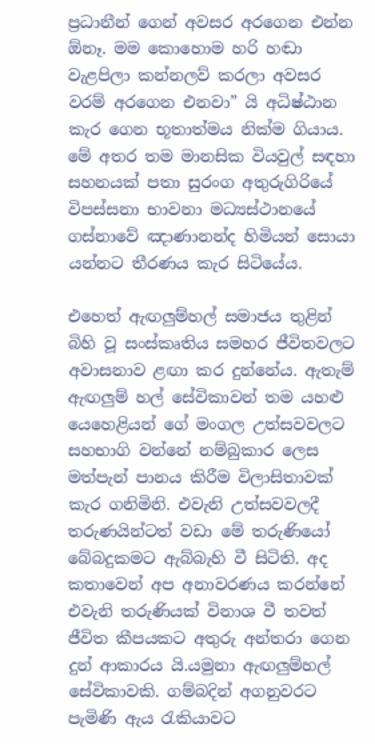ප්‍රධානීන් ගෙන් අවසර අරගෙන එන්න ඕනෑ. මම කොහොම හරි හඬා වැළපිලා කන්නලව් කරලා අවසර වරම් අරගෙන එනවා” යි අධිෂ්ඨාන කැර ගෙන භූතාත්මය නික්ම ගියාය.
මේ අතර තම මානසික වියවුල් සඳහා සහනයක් පතා සුරංග අතුරුගිරියේ විපස්සනා භාවනා මධ්‍යස්ථානයේ ගස්නාවේ ඤාණානන්ද හිමියන් සොයා යන්නට තීරණය කැර සිටියේය.

එහෙත් ඇඟලුම්හල් සමාජය තුළින් බිහි වූ සංස්කෘතිය සමහර ජීවිතවලට අවාසනාව ළඟා කර දුන්නේය. ඇතැම් ඇඟලුම් හල් සේවිකාවන් තම යහළු යෙහෙළියන් ගේ මංගල උත්සවවලට සහභාගි වන්නේ නම්බුකාර ලෙස මත්පැන් පානය කිරීම විලාසිතාවක් කැර ගනිමිනි. එවැනි උත්සවවලදී තරුණයින්ටත් වඩා මේ තරුණියෝ බේබදුකමට ඇබ්බැහි වී සිටිති. අද කතාවෙන් අප අනාවරණය කරන්නේ එවැනි තරුණියක් විනාශ වී තවත් ජීවිත කීපයකට අතුරු අන්තරා ගෙන දුන් ආකාරය යි.යමුනා ඇඟලුම්හල් සේවිකාවකි. ගම්බදින් අගනුවරට පැමිණි ඇය රැකියාවට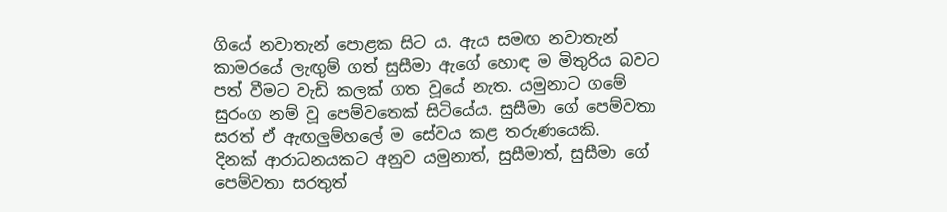ගියේ නවාතැන් පොළක සිට ය. ඇය සමඟ නවාතැන් කාමරයේ ලැඟුම් ගත් සුසීමා ඇගේ හොඳ ම මිතුරිය බවට පත් වීමට වැඩි කලක් ගත වූයේ නැත. යමුනාට ගමේ සුරංග නම් වූ පෙම්වතෙක් සිටියේය. සුසීමා ගේ පෙම්වතා සරත් ඒ ඇඟලුම්හලේ ම සේවය කළ තරුණයෙකි.
දිනක් ආරාධනයකට අනුව යමුනාත්, සුසීමාත්, සුසීමා ගේ පෙම්වතා සරතුත්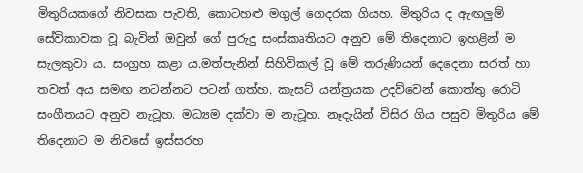මිතුරියකගේ නිවසක පැවති, කොටහළු මගුල් ගෙදරක ගියහ. මිතුරිය ද ඇඟලුම් සේවිකාවක වූ බැවින් ඔවුන් ගේ පුරුදු සංස්කෘතියට අනුව මේ තිදෙනාට ඉහළින් ම සැලකුවා ය. සංග්‍රහ කළා ය.මත්පැනින් සිහිවිකල් වූ මේ තරුණියන් දෙදෙනා සරත් හා තවත් අය සමඟ නටන්නට පටන් ගත්හ. කැසට් යන්ත්‍රයක උදව්වෙන් කොත්තු රොටි සංගීතයට අනුව නැටූහ. මධ්‍යම දක්වා ම නැටූහ. නෑදැයින් විසිර ගිය පසුව මිතුරිය මේ තිදෙනාට ම නිවසේ ඉස්සරහ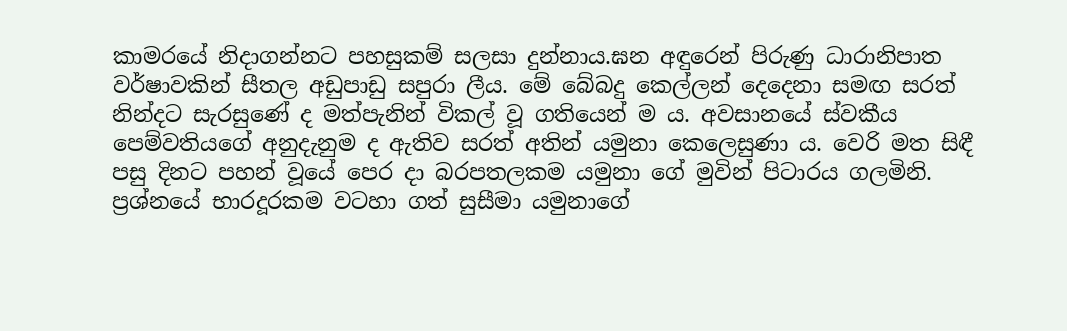කාමරයේ නිදාගන්නට පහසුකම් සලසා දුන්නාය.ඝන අඳුරෙන් පිරුණු ධාරානිපාත වර්ෂාවකින් සීතල අඩුපාඩු සපුරා ලීය. මේ බේබදු කෙල්ලන් දෙදෙනා සමඟ සරත් නින්දට සැරසුණේ ද මත්පැනින් විකල් වූ ගතියෙන් ම ය. අවසානයේ ස්වකීය පෙම්වතියගේ අනුදැනුම ද ඇතිව සරත් අතින් යමුනා කෙලෙසුණා ය. වෙරි මත සිඳී පසු දිනට පහන් වූයේ පෙර දා බරපතලකම යමුනා ගේ මුවින් පිටාරය ගලමිනි. ප්‍රශ්නයේ භාරදූරකම වටහා ගත් සුසීමා යමුනාගේ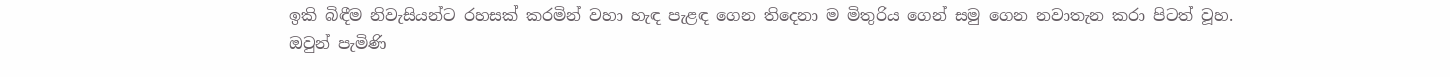ඉකි බිඳීම නිවැසියන්ට රහසක් කරමින් වහා හැඳ පැළඳ ගෙන තිදෙනා ම මිතුරිය ගෙන් සමු ගෙන නවාතැන කරා පිටත් වූහ.
ඔවුන් පැමිණි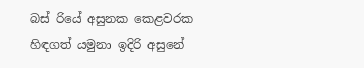බස් රියේ අසුනක කෙළවරක හිඳගත් යමුනා ඉදිරි අසුනේ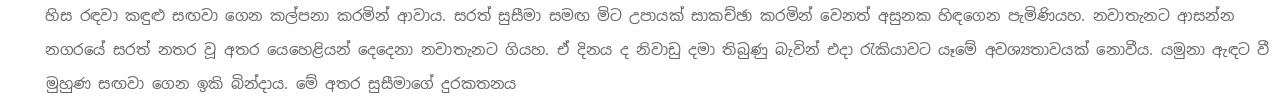හිස රඳවා කඳුළු සඟවා ගෙන කල්පනා කරමින් ආවාය. සරත් සුසීමා සමඟ මිට උපායක් සාකච්ඡා කරමින් වෙනත් අසුනක හිඳගෙන පැමිණියහ. නවාතැනට ආසන්න නගරයේ සරත් නතර වූ අතර යෙහෙළියන් දෙදෙනා නවාතැනට ගියහ. ඒ දිනය ද නිවාඩු දමා තිබුණු බැවින් එදා රැකියාවට යෑමේ අවශ්‍යතාවයක් නොවීය. යමුනා ඇඳට වී මුහුණ සඟවා ගෙන ඉකි බින්දාය. මේ අතර සුසීමාගේ දුරකතනය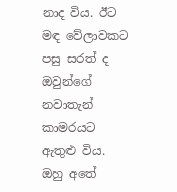නාද විය. ඊට මඳ වේලාවකට පසු සරත් ද ඔවුන්ගේ නවාතැන් කාමරයට ඇතුළු විය. ඔහු අතේ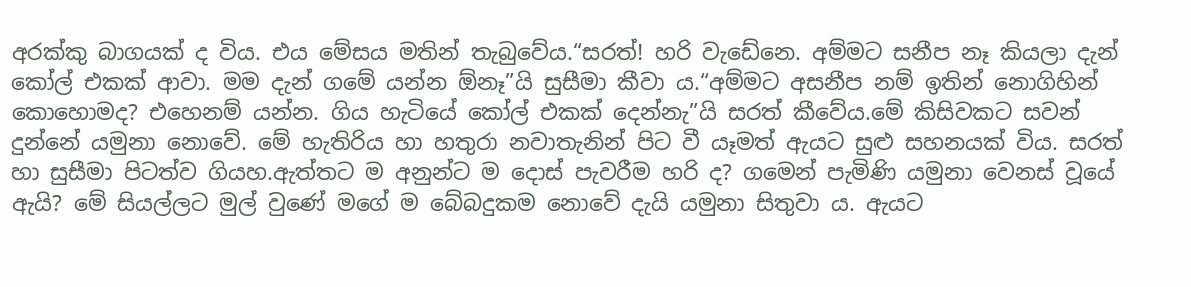අරක්කු බාගයක් ද විය. එය මේසය මතින් තැබුවේය.“සරත්! හරි වැඩේනෙ. අම්මට සනීප නෑ කියලා දැන් කෝල් එකක් ආවා. මම දැන් ගමේ යන්න ඕනෑ”යි සුසීමා කීවා ය.“අම්මට අසනීප නම් ඉතින් නොගිහින් කොහොමද? එහෙනම් යන්න. ගිය හැටියේ කෝල් එකක් දෙන්නැ”යි සරත් කීවේය.මේ කිසිවකට සවන් දුන්නේ යමුනා නොවේ. මේ හැතිරිය හා හතුරා නවාතැනින් පිට වී යෑමත් ඇයට සුළු සහනයක් විය. සරත් හා සුසීමා පිටත්ව ගියහ.ඇත්තට ම අනුන්ට ම දොස් පැවරීම හරි ද? ගමෙන් පැමිණි යමුනා වෙනස් වූයේ ඇයි? මේ සියල්ලට මුල් වුණේ මගේ ම බේබදුකම නොවේ දැයි යමුනා සිතුවා ය. ඇයට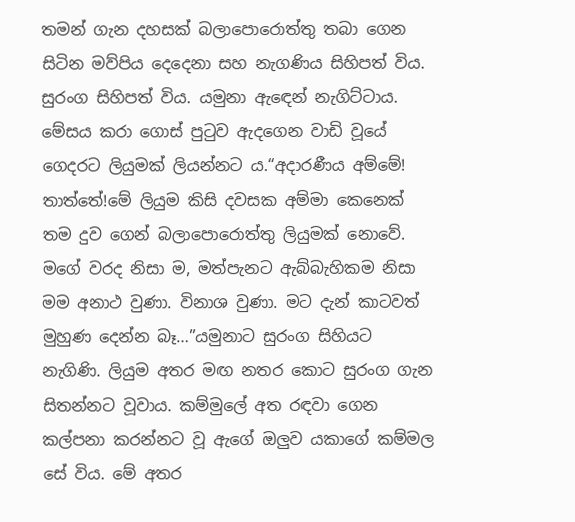තමන් ගැන දහසක් බලාපොරොත්තු තබා ගෙන සිටින මව්පිය දෙදෙනා සහ නැගණිය සිහිපත් විය. සුරංග සිහිපත් විය. යමුනා ඇඳෙන් නැගිට්ටාය. මේසය කරා ගොස් පුටුව ඇදගෙන වාඩි වූයේ ගෙදරට ලියුමක් ලියන්නට ය.“අදාරණීය අම්මේ! තාත්තේ!මේ ලියුම කිසි දවසක අම්මා කෙනෙක් තම දුව ගෙන් බලාපොරොත්තු ලියුමක් නොවේ. මගේ වරද නිසා ම, මත්පැනට ඇබ්බැහිකම නිසා මම අනාථ වුණා. විනාශ වුණා. මට දැන් කාටවත් මුහුණ දෙන්න බෑ…”යමුනාට සුරංග සිහියට නැගිණි. ලියුම අතර මඟ නතර කොට සුරංග ගැන සිතන්නට වූවාය. කම්මුලේ අත රඳවා ගෙන කල්පනා කරන්නට වූ ඇගේ ඔලුව යකාගේ කම්මල සේ විය. මේ අතර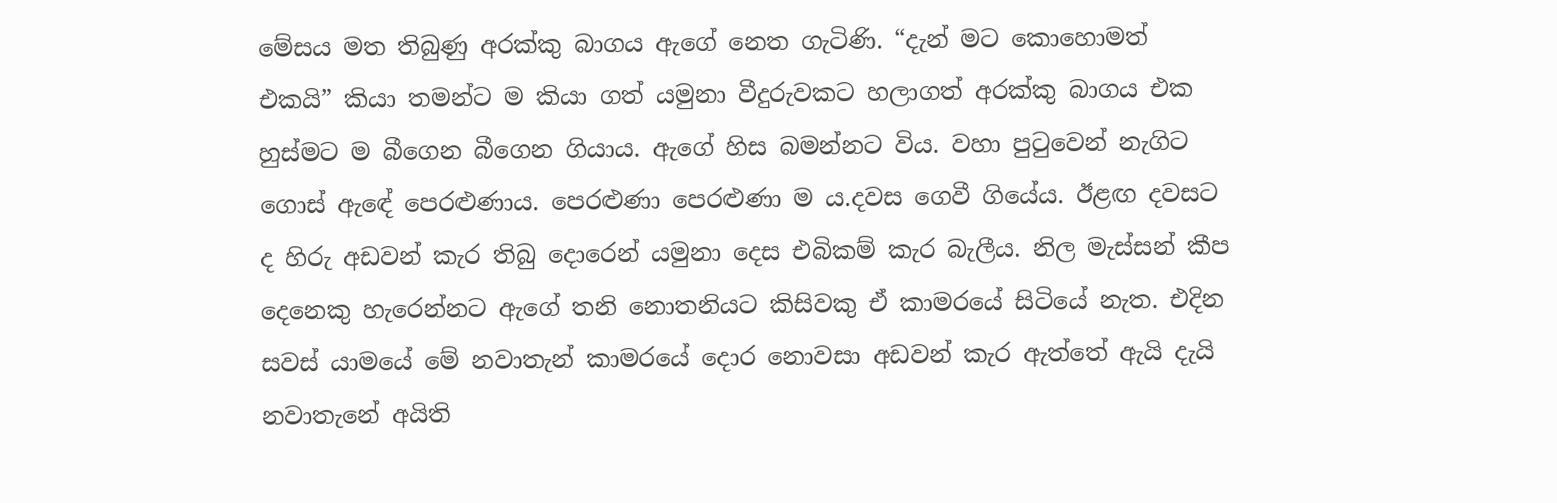මේසය මත තිබුණු අරක්කු බාගය ඇගේ නෙත ගැටිණි. “දැන් මට කොහොමත් එකයි” කියා තමන්ට ම කියා ගත් යමුනා වීදුරුවකට හලාගත් අරක්කු බාගය එක හුස්මට ම බීගෙන බීගෙන ගියාය. ඇගේ හිස බමන්නට විය. වහා පුටුවෙන් නැගිට ගොස් ඇඳේ පෙරළුණාය. පෙරළුණා පෙරළුණා ම ය.දවස ගෙවී ගියේය. ඊළඟ දවසට ද හිරු අඩවන් කැර තිබු දොරෙන් යමුනා දෙස එබිකම් කැර බැලීය. නිල මැස්සන් කීප දෙනෙකු හැරෙන්නට ඇගේ තනි නොතනියට කිසිවකු ඒ කාමරයේ සිටියේ නැත. එදින සවස් යාමයේ මේ නවාතැන් කාමරයේ දොර නොවසා අඩවන් කැර ඇත්තේ ඇයි දැයි නවාතැනේ අයිති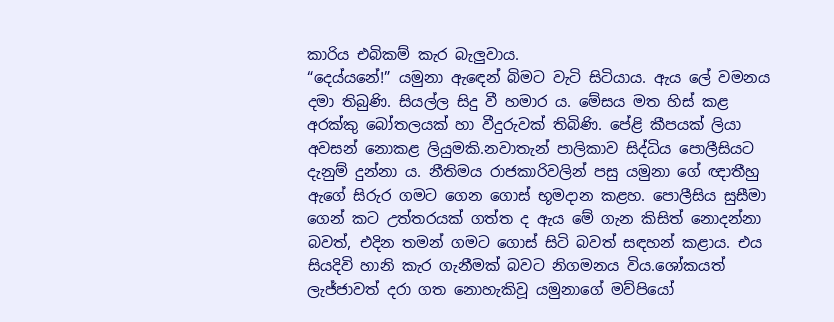කාරිය එබිකම් කැර බැලුවාය.
“දෙය්යනේ!” යමුනා ඇඳෙන් බිමට වැටි සිටියාය. ඇය ලේ වමනය දමා තිබුණි. සියල්ල සිදු වී හමාර ය. මේසය මත හිස් කළ අරක්කු බෝතලයක් හා වීදුරුවක් තිබිණි. පේළි කීපයක් ලියා අවසන් නොකළ ලියුමකි.නවාතැන් පාලිකාව සිද්ධිය පොලීසියට දැනුම් දුන්නා ය. නීතිමය රාජකාරිවලින් පසු යමුනා ගේ ඥාතීහු ඇගේ සිරුර ගමට ගෙන ගොස් භූමදාන කළහ. පොලීසිය සුසීමා ගෙන් කට උත්තරයක් ගත්ත ද ඇය මේ ගැන කිසිත් නොදන්නා බවත්, එදින තමන් ගමට ගොස් සිටි බවත් සඳහන් කළාය. එය සියදිවි හානි කැර ගැනීමක් බවට නිගමනය විය.ශෝකයත් ලැජ්ජාවත් දරා ගත නොහැකිවූ යමුනාගේ මව්පියෝ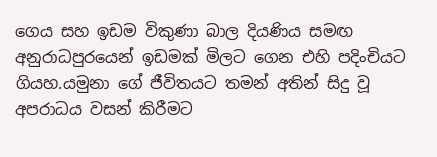ගෙය සහ ඉඩම විකුණා බාල දියණිය සමඟ අනුරාධපුරයෙන් ඉඩමක් මිලට ගෙන එහි පදිංචියට ගියහ.යමුනා ගේ ජීවිතයට තමන් අතින් සිදු වූ අපරාධය වසන් කිරීමට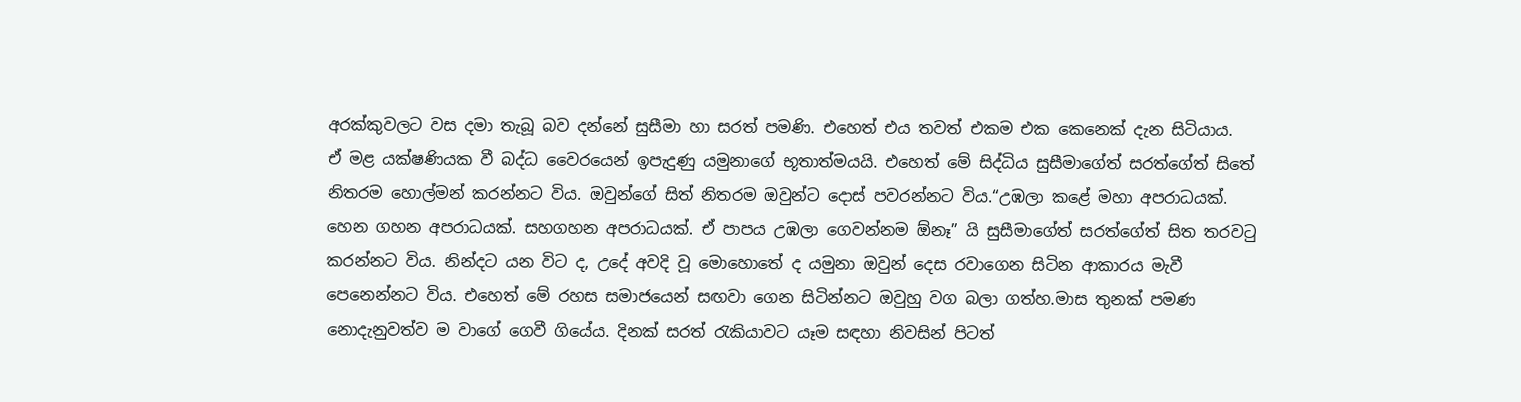අරක්කුවලට වස දමා තැබූ බව දන්නේ සුසීමා හා සරත් පමණි. එහෙත් එය තවත් එකම එක කෙනෙක් දැන සිටියාය.
ඒ මළ යක්ෂණියක වී බද්ධ වෛරයෙන් ඉපැදුණු යමුනාගේ භූතාත්මයයි. එහෙත් මේ සිද්ධිය සුසීමාගේත් සරත්ගේත් සිතේ නිතරම හොල්මන් කරන්නට විය. ඔවුන්ගේ සිත් නිතරම ඔවුන්ට දොස් පවරන්නට විය.“උඹලා කළේ මහා අපරාධයක්. හෙන ගහන අපරාධයක්. සහගහන අපරාධයක්. ඒ පාපය උඹලා ගෙවන්නම ඕනෑ” යි සුසීමාගේත් සරත්ගේත් සිත තරවටු කරන්නට විය. නින්දට යන විට ද, උදේ අවදි වූ මොහොතේ ද යමුනා ඔවුන් දෙස රවාගෙන සිටින ආකාරය මැවී පෙනෙන්නට විය. එහෙත් මේ රහස සමාජයෙන් සඟවා ගෙන සිටින්නට ඔවුහු වග බලා ගත්හ.මාස තුනක් පමණ නොදැනුවත්ව ම වාගේ ගෙවී ගියේය. දිනක් සරත් රැකියාවට යෑම සඳහා නිවසින් පිටත්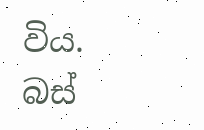විය. බස්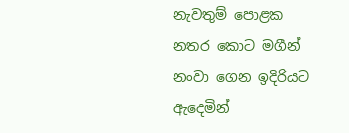නැවතුම් පොළක නතර කොට මගීන් නංවා ගෙන ඉදිරියට ඇදෙමින්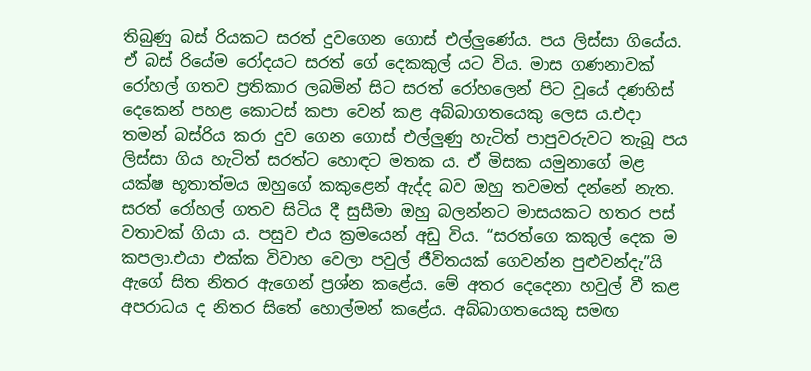තිබුණු බස් රියකට සරත් දුවගෙන ගොස් එල්ලුණේය. පය ලිස්සා ගියේය. ඒ බස් රියේම රෝදයට සරත් ගේ දෙකකුල් යට විය. මාස ගණනාවක් රෝහල් ගතව ප්‍රතිකාර ලබමින් සිට සරත් රෝහලෙන් පිට වූයේ දණහිස් දෙකෙන් පහළ කොටස් කපා වෙන් කළ අබ්බාගතයෙකු ලෙස ය.එදා තමන් බස්රිය කරා දුව ගෙන ගොස් එල්ලුණු හැටිත් පාපුවරුවට තැබූ පය ලිස්සා ගිය හැටිත් සරත්ට හොඳට මතක ය. ඒ මිසක යමුනාගේ මළ යක්ෂ භූතාත්මය ඔහුගේ කකුළෙන් ඇද්ද බව ඔහු තවමත් දන්නේ නැත. සරත් රෝහල් ගතව සිටිය දී සුසීමා ඔහු බලන්නට මාසයකට හතර පස් වතාවක් ගියා ය. පසුව එය ක්‍රමයෙන් අඩු විය. “සරත්ගෙ කකුල් දෙක ම කපලා.එයා එක්ක විවාහ වෙලා පවුල් ජීවිතයක් ගෙවන්න පුළුවන්දැ”යි ඇගේ සිත නිතර ඇගෙන් ප්‍රශ්න කළේය. මේ අතර දෙදෙනා හවුල් වී කළ අපරාධය ද නිතර සිතේ හොල්මන් කළේය. අබ්බාගතයෙකු සමඟ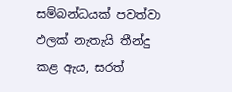සම්බන්ධයක් පවත්වා ඵලක් නැතැයි තීන්දු කළ ඇය, සරත්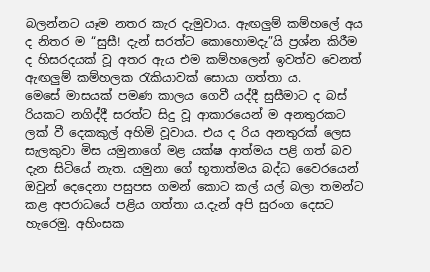බලන්නට යෑම නතර කැර දැමුවාය. ඇඟලුම් කම්හලේ අය ද නිතර ම “සුසී! දැන් සරත්ට කොහොමදැ”යි ප්‍රශ්න කිරීම ද හිසරදයක් වූ අතර ඇය එම කම්හලෙන් ඉවත්ව වෙනත් ඇඟලුම් කම්හලක රැකියාවක් සොයා ගත්තා ය.
මෙසේ මාසයක් පමණ කාලය ගෙවී යද්දී සුසීමාට ද බස් රියකට නගිද්දී සරත්ට සිදු වූ ආකාරයෙන් ම අනතුරකට ලක් වී දෙකකුල් අහිමි වූවාය. එය ද රිය අනතුරක් ලෙස සැලකුවා මිස යමුනාගේ මළ යක්ෂ ආත්මය පළි ගත් බව දැන සිටියේ නැත. යමුනා ගේ භූතාත්මය බද්ධ වෛරයෙන් ඔවුන් දෙදෙනා පසුපස ගමන් කොට කල් යල් බලා තමන්ට කළ අපරාධයේ පළිය ගත්තා ය.දැන් අපි සුරංග දෙසට හැරෙමු. අහිංසක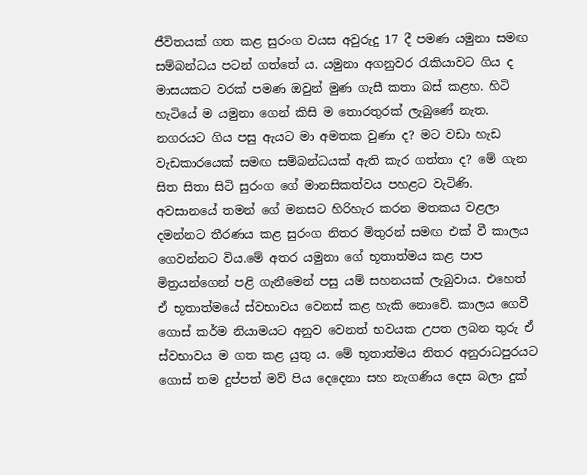ජීවිතයක් ගත කළ සුරංග වයස අවුරුදු 17 දී පමණ යමුනා සමඟ සම්බන්ධය පටන් ගත්තේ ය. යමුනා අගනුවර රැකියාවට ගිය ද මාසයකට වරක් පමණ ඔවුන් මුණ ගැසී කතා බස් කළහ. හිටි හැටියේ ම යමුනා ගෙන් කිසි ම තොරතුරක් ලැබුණේ නැත. නගරයට ගිය පසු ඇයට මා අමතක වුණා ද? මට වඩා හැඩ වැඩකාරයෙක් සමඟ සම්බන්ධයක් ඇති කැර ගත්තා ද? මේ ගැන සිත සිතා සිටි සුරංග ගේ මානසිකත්වය පහළට වැටිණි. අවසානයේ තමන් ගේ මනසට හිරිහැර කරන මතකය වළලා දමන්නට තීරණය කළ සුරංග නිතර මිතුරන් සමඟ එක් වී කාලය ගෙවන්නට විය.මේ අතර යමුනා ගේ භූතාත්මය කළ පාප මිත්‍රයන්ගෙන් පළි ගැනීමෙන් පසු යම් සහනයක් ලැබුවාය. එහෙත් ඒ භූතාත්මයේ ස්වභාවය වෙනස් කළ හැකි නොවේ. කාලය ගෙවී ගොස් කර්ම නියාමයට අනුව වෙනත් භවයක උපත ලබන තුරු ඒ ස්වභාවය ම ගත කළ යුතු ය. මේ භූතාත්මය නිතර අනුරාධපුරයට ගොස් තම දුප්පත් මව් පිය දෙදෙනා සහ නැගණිය දෙස බලා දුක්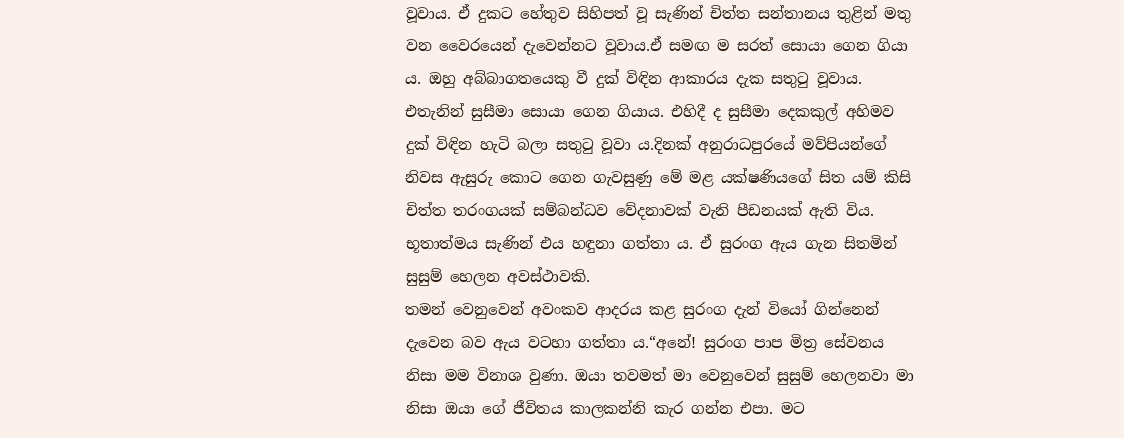වූවාය. ඒ දුකට හේතුව සිහිපත් වූ සැණින් චිත්ත සන්තානය තුළින් මතු වන වෛරයෙන් දැවෙන්නට වූවාය.ඒ සමඟ ම සරත් සොයා ගෙන ගියා ය. ඔහු අබ්බාගතයෙකු වී දුක් විඳින ආකාරය දැක සතුටු වූවාය. එතැනින් සුසීමා සොයා ගෙන ගියාය. එහිදී ද සුසීමා දෙකකුල් අහිමව දුක් විඳින හැටි බලා සතුටු වූවා ය.දිනක් අනුරාධපුරයේ මව්පියන්ගේ නිවස ඇසුරු කොට ගෙන ගැවසුණු මේ මළ යක්ෂණියගේ සිත යම් කිසි චිත්ත තරංගයක් සම්බන්ධව වේදනාවක් වැනි පීඩනයක් ඇති විය. භූතාත්මය සැණින් එය හඳුනා ගත්තා ය. ඒ සුරංග ඇය ගැන සිතමින් සුසුම් හෙලන අවස්ථාවකි.
තමන් වෙනුවෙන් අවංකව ආදරය කළ සුරංග දැන් වියෝ ගින්නෙන් දැවෙන බව ඇය වටහා ගත්තා ය.“අනේ! සුරංග පාප මිත්‍ර සේවනය නිසා මම විනාශ වුණා. ඔයා තවමත් මා වෙනුවෙන් සුසුම් හෙලනවා මා නිසා ඔයා ගේ ජීවිතය කාලකන්නි කැර ගන්න එපා. මට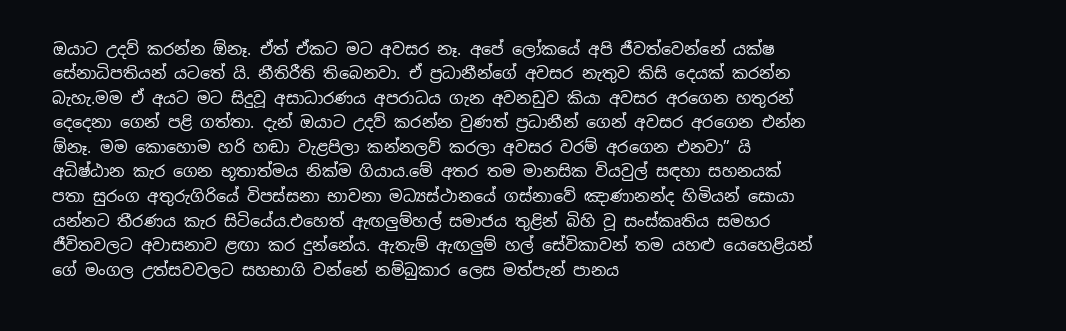ඔයාට උදව් කරන්න ඕනෑ. ඒත් ඒකට මට අවසර නෑ. අපේ ලෝකයේ අපි ජීවත්වෙන්නේ යක්ෂ සේනාධිපතියන් යටතේ යි. නීතිරීති තිබෙනවා. ඒ ප්‍රධානීන්ගේ අවසර නැතුව කිසි දෙයක් කරන්න බැහැ.මම ඒ අයට මට සිදුවූ අසාධාරණය අපරාධය ගැන අවනඩුව කියා අවසර අරගෙන හතුරන් දෙදෙනා ගෙන් පළි ගත්තා. දැන් ඔයාට උදව් කරන්න වුණත් ප්‍රධානීන් ගෙන් අවසර අරගෙන එන්න ඕනෑ. මම කොහොම හරි හඬා වැළපිලා කන්නලව් කරලා අවසර වරම් අරගෙන එනවා” යි අධිෂ්ඨාන කැර ගෙන භූතාත්මය නික්ම ගියාය.මේ අතර තම මානසික වියවුල් සඳහා සහනයක් පතා සුරංග අතුරුගිරියේ විපස්සනා භාවනා මධ්‍යස්ථානයේ ගස්නාවේ ඤාණානන්ද හිමියන් සොයා යන්නට තීරණය කැර සිටියේය.එහෙත් ඇඟලුම්හල් සමාජය තුළින් බිහි වූ සංස්කෘතිය සමහර ජීවිතවලට අවාසනාව ළඟා කර දුන්නේය. ඇතැම් ඇඟලුම් හල් සේවිකාවන් තම යහළු යෙහෙළියන් ගේ මංගල උත්සවවලට සහභාගි වන්නේ නම්බුකාර ලෙස මත්පැන් පානය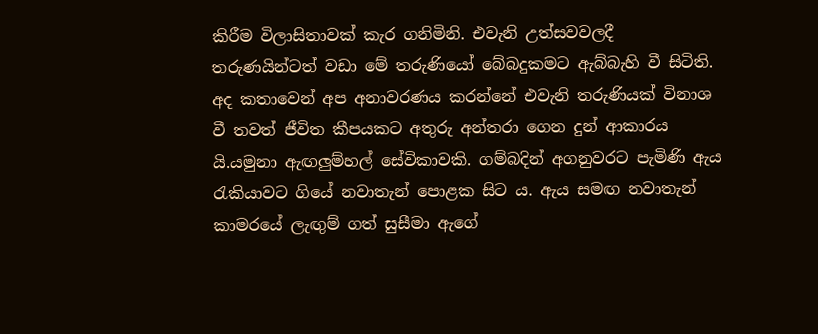කිරීම විලාසිතාවක් කැර ගනිමිනි. එවැනි උත්සවවලදී තරුණයින්ටත් වඩා මේ තරුණියෝ බේබදුකමට ඇබ්බැහි වී සිටිති. අද කතාවෙන් අප අනාවරණය කරන්නේ එවැනි තරුණියක් විනාශ වී තවත් ජීවිත කීපයකට අතුරු අන්තරා ගෙන දුන් ආකාරය යි.යමුනා ඇඟලුම්හල් සේවිකාවකි. ගම්බදින් අගනුවරට පැමිණි ඇය රැකියාවට ගියේ නවාතැන් පොළක සිට ය. ඇය සමඟ නවාතැන් කාමරයේ ලැඟුම් ගත් සුසීමා ඇගේ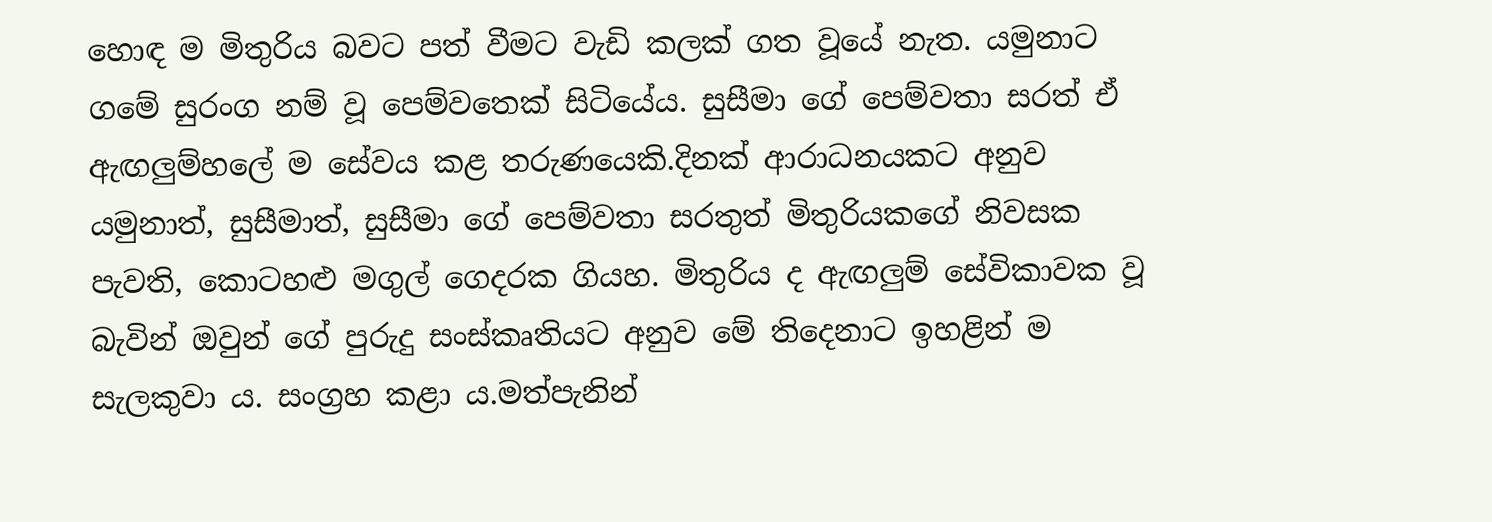හොඳ ම මිතුරිය බවට පත් වීමට වැඩි කලක් ගත වූයේ නැත. යමුනාට ගමේ සුරංග නම් වූ පෙම්වතෙක් සිටියේය. සුසීමා ගේ පෙම්වතා සරත් ඒ ඇඟලුම්හලේ ම සේවය කළ තරුණයෙකි.දිනක් ආරාධනයකට අනුව යමුනාත්, සුසීමාත්, සුසීමා ගේ පෙම්වතා සරතුත් මිතුරියකගේ නිවසක පැවති, කොටහළු මගුල් ගෙදරක ගියහ. මිතුරිය ද ඇඟලුම් සේවිකාවක වූ බැවින් ඔවුන් ගේ පුරුදු සංස්කෘතියට අනුව මේ තිදෙනාට ඉහළින් ම සැලකුවා ය. සංග්‍රහ කළා ය.මත්පැනින්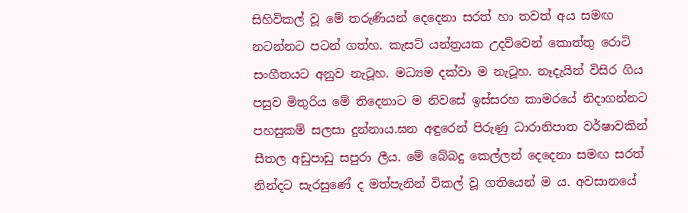සිහිවිකල් වූ මේ තරුණියන් දෙදෙනා සරත් හා තවත් අය සමඟ නටන්නට පටන් ගත්හ. කැසට් යන්ත්‍රයක උදව්වෙන් කොත්තු රොටි සංගීතයට අනුව නැටූහ. මධ්‍යම දක්වා ම නැටූහ. නෑදැයින් විසිර ගිය පසුව මිතුරිය මේ තිදෙනාට ම නිවසේ ඉස්සරහ කාමරයේ නිදාගන්නට පහසුකම් සලසා දුන්නාය.ඝන අඳුරෙන් පිරුණු ධාරානිපාත වර්ෂාවකින් සීතල අඩුපාඩු සපුරා ලීය. මේ බේබදු කෙල්ලන් දෙදෙනා සමඟ සරත් නින්දට සැරසුණේ ද මත්පැනින් විකල් වූ ගතියෙන් ම ය. අවසානයේ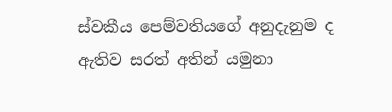ස්වකීය පෙම්වතියගේ අනුදැනුම ද ඇතිව සරත් අතින් යමුනා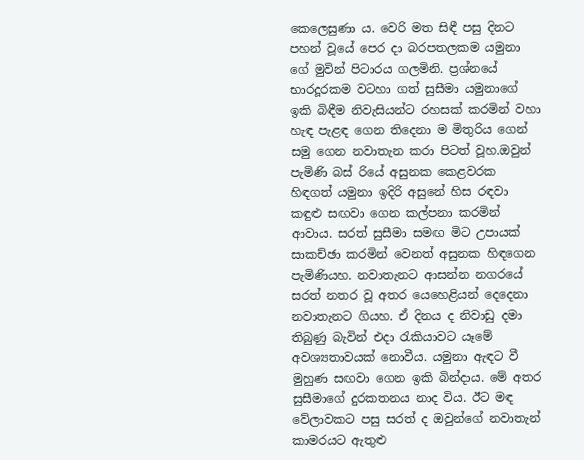කෙලෙසුණා ය. වෙරි මත සිඳී පසු දිනට පහන් වූයේ පෙර දා බරපතලකම යමුනා ගේ මුවින් පිටාරය ගලමිනි. ප්‍රශ්නයේ භාරදූරකම වටහා ගත් සුසීමා යමුනාගේ ඉකි බිඳීම නිවැසියන්ට රහසක් කරමින් වහා හැඳ පැළඳ ගෙන තිදෙනා ම මිතුරිය ගෙන් සමු ගෙන නවාතැන කරා පිටත් වූහ.ඔවුන් පැමිණි බස් රියේ අසුනක කෙළවරක හිඳගත් යමුනා ඉදිරි අසුනේ හිස රඳවා කඳුළු සඟවා ගෙන කල්පනා කරමින් ආවාය. සරත් සුසීමා සමඟ මිට උපායක් සාකච්ඡා කරමින් වෙනත් අසුනක හිඳගෙන පැමිණියහ. නවාතැනට ආසන්න නගරයේ සරත් නතර වූ අතර යෙහෙළියන් දෙදෙනා නවාතැනට ගියහ. ඒ දිනය ද නිවාඩු දමා තිබුණු බැවින් එදා රැකියාවට යෑමේ අවශ්‍යතාවයක් නොවීය. යමුනා ඇඳට වී මුහුණ සඟවා ගෙන ඉකි බින්දාය. මේ අතර සුසීමාගේ දුරකතනය නාද විය. ඊට මඳ වේලාවකට පසු සරත් ද ඔවුන්ගේ නවාතැන් කාමරයට ඇතුළු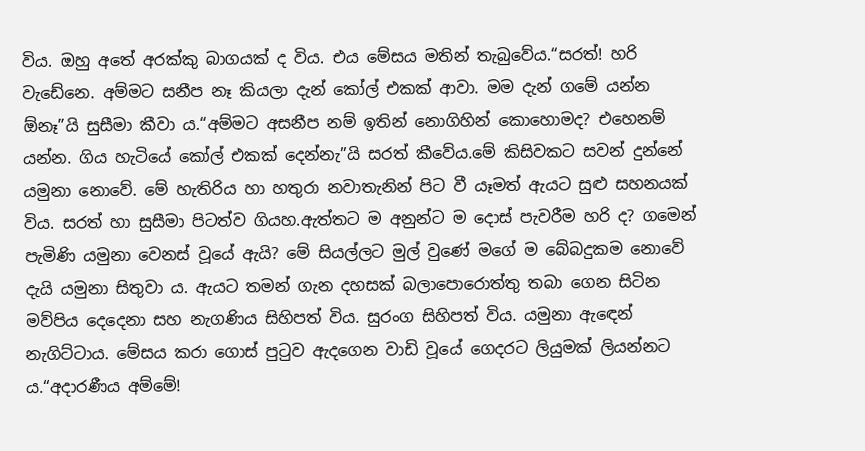විය. ඔහු අතේ අරක්කු බාගයක් ද විය. එය මේසය මතින් තැබුවේය.“සරත්! හරි වැඩේනෙ. අම්මට සනීප නෑ කියලා දැන් කෝල් එකක් ආවා. මම දැන් ගමේ යන්න ඕනෑ”යි සුසීමා කීවා ය.“අම්මට අසනීප නම් ඉතින් නොගිහින් කොහොමද? එහෙනම් යන්න. ගිය හැටියේ කෝල් එකක් දෙන්නැ”යි සරත් කීවේය.මේ කිසිවකට සවන් දුන්නේ යමුනා නොවේ. මේ හැතිරිය හා හතුරා නවාතැනින් පිට වී යෑමත් ඇයට සුළු සහනයක් විය. සරත් හා සුසීමා පිටත්ව ගියහ.ඇත්තට ම අනුන්ට ම දොස් පැවරීම හරි ද? ගමෙන් පැමිණි යමුනා වෙනස් වූයේ ඇයි? මේ සියල්ලට මුල් වුණේ මගේ ම බේබදුකම නොවේ දැයි යමුනා සිතුවා ය. ඇයට තමන් ගැන දහසක් බලාපොරොත්තු තබා ගෙන සිටින මව්පිය දෙදෙනා සහ නැගණිය සිහිපත් විය. සුරංග සිහිපත් විය. යමුනා ඇඳෙන් නැගිට්ටාය. මේසය කරා ගොස් පුටුව ඇදගෙන වාඩි වූයේ ගෙදරට ලියුමක් ලියන්නට ය.“අදාරණීය අම්මේ!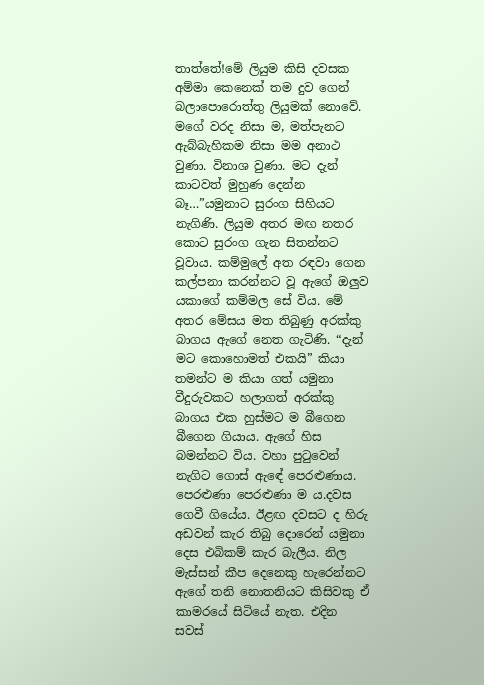තාත්තේ!මේ ලියුම කිසි දවසක අම්මා කෙනෙක් තම දුව ගෙන් බලාපොරොත්තු ලියුමක් නොවේ. මගේ වරද නිසා ම, මත්පැනට ඇබ්බැහිකම නිසා මම අනාථ වුණා. විනාශ වුණා. මට දැන් කාටවත් මුහුණ දෙන්න බෑ…”යමුනාට සුරංග සිහියට නැගිණි. ලියුම අතර මඟ නතර කොට සුරංග ගැන සිතන්නට වූවාය. කම්මුලේ අත රඳවා ගෙන කල්පනා කරන්නට වූ ඇගේ ඔලුව යකාගේ කම්මල සේ විය. මේ අතර මේසය මත තිබුණු අරක්කු බාගය ඇගේ නෙත ගැටිණි. “දැන් මට කොහොමත් එකයි” කියා තමන්ට ම කියා ගත් යමුනා වීදුරුවකට හලාගත් අරක්කු බාගය එක හුස්මට ම බීගෙන බීගෙන ගියාය. ඇගේ හිස බමන්නට විය. වහා පුටුවෙන් නැගිට ගොස් ඇඳේ පෙරළුණාය. පෙරළුණා පෙරළුණා ම ය.දවස ගෙවී ගියේය. ඊළඟ දවසට ද හිරු අඩවන් කැර තිබු දොරෙන් යමුනා දෙස එබිකම් කැර බැලීය. නිල මැස්සන් කීප දෙනෙකු හැරෙන්නට ඇගේ තනි නොතනියට කිසිවකු ඒ කාමරයේ සිටියේ නැත. එදින සවස්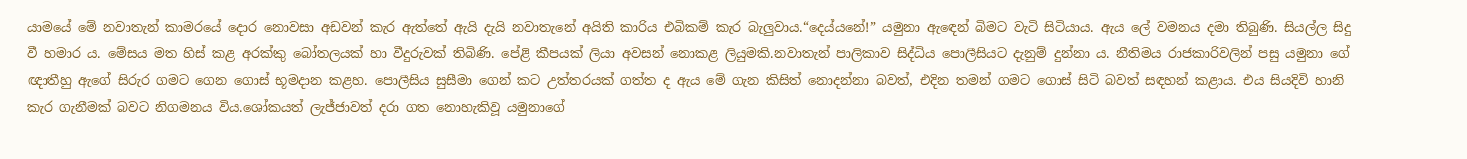යාමයේ මේ නවාතැන් කාමරයේ දොර නොවසා අඩවන් කැර ඇත්තේ ඇයි දැයි නවාතැනේ අයිති කාරිය එබිකම් කැර බැලුවාය.“දෙය්යනේ!” යමුනා ඇඳෙන් බිමට වැටි සිටියාය. ඇය ලේ වමනය දමා තිබුණි. සියල්ල සිදු වී හමාර ය. මේසය මත හිස් කළ අරක්කු බෝතලයක් හා වීදුරුවක් තිබිණි. පේළි කීපයක් ලියා අවසන් නොකළ ලියුමකි.නවාතැන් පාලිකාව සිද්ධිය පොලීසියට දැනුම් දුන්නා ය. නීතිමය රාජකාරිවලින් පසු යමුනා ගේ ඥාතීහු ඇගේ සිරුර ගමට ගෙන ගොස් භූමදාන කළහ. පොලීසිය සුසීමා ගෙන් කට උත්තරයක් ගත්ත ද ඇය මේ ගැන කිසිත් නොදන්නා බවත්, එදින තමන් ගමට ගොස් සිටි බවත් සඳහන් කළාය. එය සියදිවි හානි කැර ගැනීමක් බවට නිගමනය විය.ශෝකයත් ලැජ්ජාවත් දරා ගත නොහැකිවූ යමුනාගේ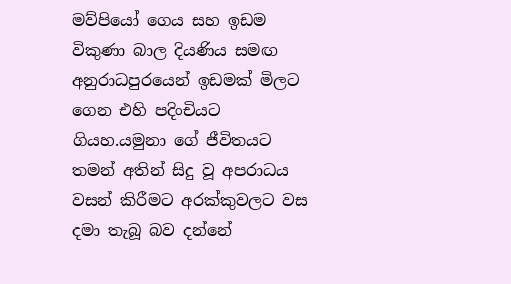මව්පියෝ ගෙය සහ ඉඩම විකුණා බාල දියණිය සමඟ අනුරාධපුරයෙන් ඉඩමක් මිලට ගෙන එහි පදිංචියට ගියහ.යමුනා ගේ ජීවිතයට තමන් අතින් සිදු වූ අපරාධය වසන් කිරීමට අරක්කුවලට වස දමා තැබූ බව දන්නේ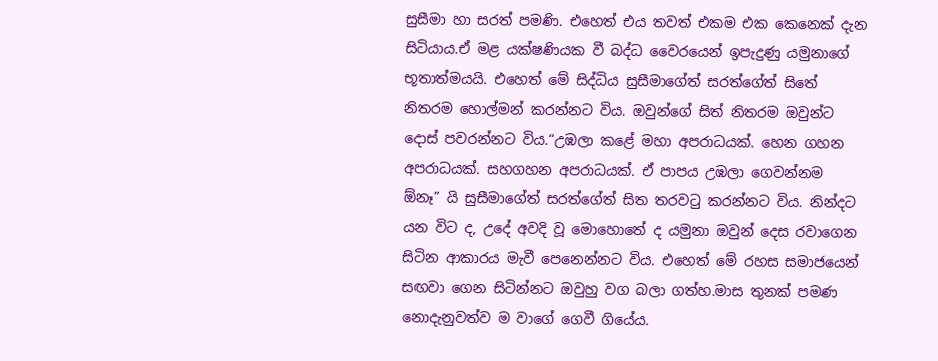සුසීමා හා සරත් පමණි. එහෙත් එය තවත් එකම එක කෙනෙක් දැන සිටියාය.ඒ මළ යක්ෂණියක වී බද්ධ වෛරයෙන් ඉපැදුණු යමුනාගේ භූතාත්මයයි. එහෙත් මේ සිද්ධිය සුසීමාගේත් සරත්ගේත් සිතේ නිතරම හොල්මන් කරන්නට විය. ඔවුන්ගේ සිත් නිතරම ඔවුන්ට දොස් පවරන්නට විය.“උඹලා කළේ මහා අපරාධයක්. හෙන ගහන අපරාධයක්. සහගහන අපරාධයක්. ඒ පාපය උඹලා ගෙවන්නම ඕනෑ” යි සුසීමාගේත් සරත්ගේත් සිත තරවටු කරන්නට විය. නින්දට යන විට ද, උදේ අවදි වූ මොහොතේ ද යමුනා ඔවුන් දෙස රවාගෙන සිටින ආකාරය මැවී පෙනෙන්නට විය. එහෙත් මේ රහස සමාජයෙන් සඟවා ගෙන සිටින්නට ඔවුහු වග බලා ගත්හ.මාස තුනක් පමණ නොදැනුවත්ව ම වාගේ ගෙවී ගියේය.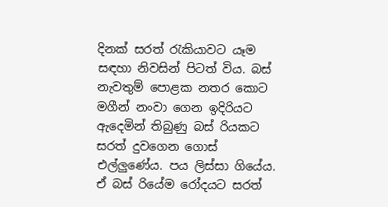දිනක් සරත් රැකියාවට යෑම සඳහා නිවසින් පිටත් විය. බස් නැවතුම් පොළක නතර කොට මගීන් නංවා ගෙන ඉදිරියට ඇදෙමින් තිබුණු බස් රියකට සරත් දුවගෙන ගොස් එල්ලුණේය. පය ලිස්සා ගියේය. ඒ බස් රියේම රෝදයට සරත්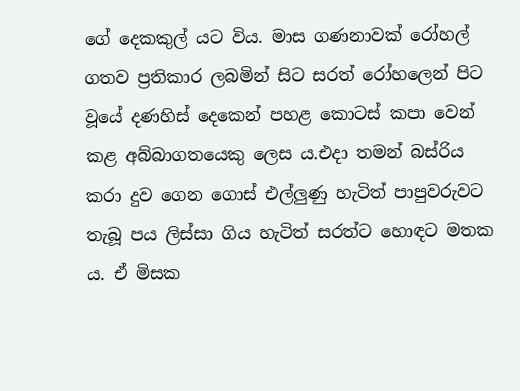ගේ දෙකකුල් යට විය. මාස ගණනාවක් රෝහල් ගතව ප්‍රතිකාර ලබමින් සිට සරත් රෝහලෙන් පිට වූයේ දණහිස් දෙකෙන් පහළ කොටස් කපා වෙන් කළ අබ්බාගතයෙකු ලෙස ය.එදා තමන් බස්රිය කරා දුව ගෙන ගොස් එල්ලුණු හැටිත් පාපුවරුවට තැබූ පය ලිස්සා ගිය හැටිත් සරත්ට හොඳට මතක ය. ඒ මිසක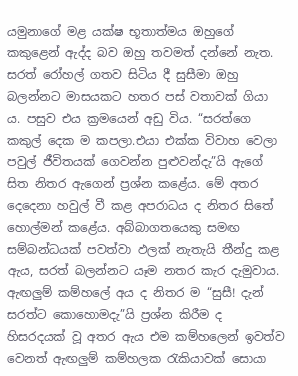යමුනාගේ මළ යක්ෂ භූතාත්මය ඔහුගේ කකුළෙන් ඇද්ද බව ඔහු තවමත් දන්නේ නැත. සරත් රෝහල් ගතව සිටිය දී සුසීමා ඔහු බලන්නට මාසයකට හතර පස් වතාවක් ගියා ය. පසුව එය ක්‍රමයෙන් අඩු විය. “සරත්ගෙ කකුල් දෙක ම කපලා.එයා එක්ක විවාහ වෙලා පවුල් ජීවිතයක් ගෙවන්න පුළුවන්දැ”යි ඇගේ සිත නිතර ඇගෙන් ප්‍රශ්න කළේය. මේ අතර දෙදෙනා හවුල් වී කළ අපරාධය ද නිතර සිතේ හොල්මන් කළේය. අබ්බාගතයෙකු සමඟ සම්බන්ධයක් පවත්වා ඵලක් නැතැයි තීන්දු කළ ඇය, සරත් බලන්නට යෑම නතර කැර දැමුවාය. ඇඟලුම් කම්හලේ අය ද නිතර ම “සුසී! දැන් සරත්ට කොහොමදැ”යි ප්‍රශ්න කිරීම ද හිසරදයක් වූ අතර ඇය එම කම්හලෙන් ඉවත්ව වෙනත් ඇඟලුම් කම්හලක රැකියාවක් සොයා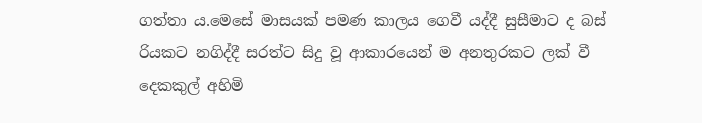ගත්තා ය.මෙසේ මාසයක් පමණ කාලය ගෙවී යද්දී සුසීමාට ද බස් රියකට නගිද්දී සරත්ට සිදු වූ ආකාරයෙන් ම අනතුරකට ලක් වී දෙකකුල් අහිමි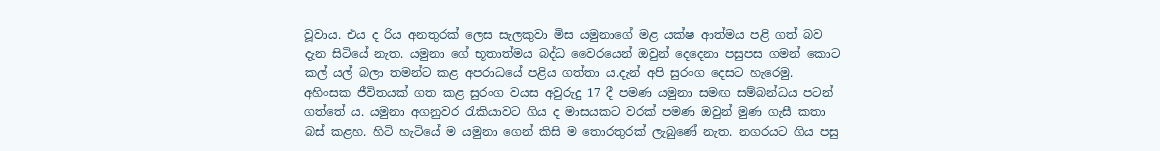වූවාය. එය ද රිය අනතුරක් ලෙස සැලකුවා මිස යමුනාගේ මළ යක්ෂ ආත්මය පළි ගත් බව දැන සිටියේ නැත. යමුනා ගේ භූතාත්මය බද්ධ වෛරයෙන් ඔවුන් දෙදෙනා පසුපස ගමන් කොට කල් යල් බලා තමන්ට කළ අපරාධයේ පළිය ගත්තා ය.දැන් අපි සුරංග දෙසට හැරෙමු. අහිංසක ජීවිතයක් ගත කළ සුරංග වයස අවුරුදු 17 දී පමණ යමුනා සමඟ සම්බන්ධය පටන් ගත්තේ ය. යමුනා අගනුවර රැකියාවට ගිය ද මාසයකට වරක් පමණ ඔවුන් මුණ ගැසී කතා බස් කළහ. හිටි හැටියේ ම යමුනා ගෙන් කිසි ම තොරතුරක් ලැබුණේ නැත. නගරයට ගිය පසු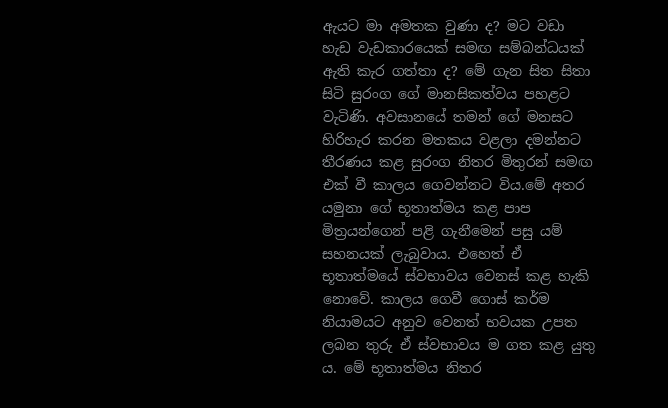ඇයට මා අමතක වුණා ද? මට වඩා හැඩ වැඩකාරයෙක් සමඟ සම්බන්ධයක් ඇති කැර ගත්තා ද? මේ ගැන සිත සිතා සිටි සුරංග ගේ මානසිකත්වය පහළට වැටිණි. අවසානයේ තමන් ගේ මනසට හිරිහැර කරන මතකය වළලා දමන්නට තීරණය කළ සුරංග නිතර මිතුරන් සමඟ එක් වී කාලය ගෙවන්නට විය.මේ අතර යමුනා ගේ භූතාත්මය කළ පාප මිත්‍රයන්ගෙන් පළි ගැනීමෙන් පසු යම් සහනයක් ලැබුවාය. එහෙත් ඒ භූතාත්මයේ ස්වභාවය වෙනස් කළ හැකි නොවේ. කාලය ගෙවී ගොස් කර්ම නියාමයට අනුව වෙනත් භවයක උපත ලබන තුරු ඒ ස්වභාවය ම ගත කළ යුතු ය. මේ භූතාත්මය නිතර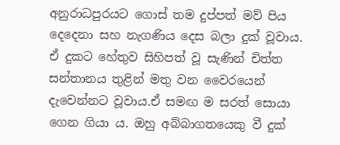අනුරාධපුරයට ගොස් තම දුප්පත් මව් පිය දෙදෙනා සහ නැගණිය දෙස බලා දුක් වූවාය. ඒ දුකට හේතුව සිහිපත් වූ සැණින් චිත්ත සන්තානය තුළින් මතු වන වෛරයෙන් දැවෙන්නට වූවාය.ඒ සමඟ ම සරත් සොයා ගෙන ගියා ය. ඔහු අබ්බාගතයෙකු වී දුක්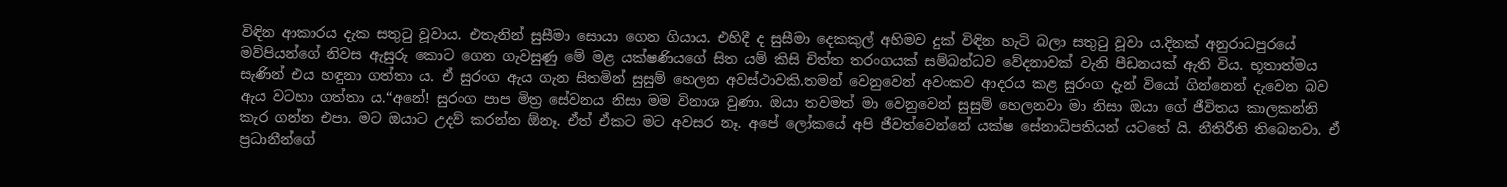විඳින ආකාරය දැක සතුටු වූවාය. එතැනින් සුසීමා සොයා ගෙන ගියාය. එහිදී ද සුසීමා දෙකකුල් අහිමව දුක් විඳින හැටි බලා සතුටු වූවා ය.දිනක් අනුරාධපුරයේ මව්පියන්ගේ නිවස ඇසුරු කොට ගෙන ගැවසුණු මේ මළ යක්ෂණියගේ සිත යම් කිසි චිත්ත තරංගයක් සම්බන්ධව වේදනාවක් වැනි පීඩනයක් ඇති විය. භූතාත්මය සැණින් එය හඳුනා ගත්තා ය. ඒ සුරංග ඇය ගැන සිතමින් සුසුම් හෙලන අවස්ථාවකි.තමන් වෙනුවෙන් අවංකව ආදරය කළ සුරංග දැන් වියෝ ගින්නෙන් දැවෙන බව ඇය වටහා ගත්තා ය.“අනේ! සුරංග පාප මිත්‍ර සේවනය නිසා මම විනාශ වුණා. ඔයා තවමත් මා වෙනුවෙන් සුසුම් හෙලනවා මා නිසා ඔයා ගේ ජීවිතය කාලකන්නි කැර ගන්න එපා. මට ඔයාට උදව් කරන්න ඕනෑ. ඒත් ඒකට මට අවසර නෑ. අපේ ලෝකයේ අපි ජීවත්වෙන්නේ යක්ෂ සේනාධිපතියන් යටතේ යි. නීතිරීති තිබෙනවා. ඒ ප්‍රධානීන්ගේ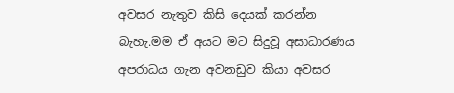අවසර නැතුව කිසි දෙයක් කරන්න බැහැ.මම ඒ අයට මට සිදුවූ අසාධාරණය අපරාධය ගැන අවනඩුව කියා අවසර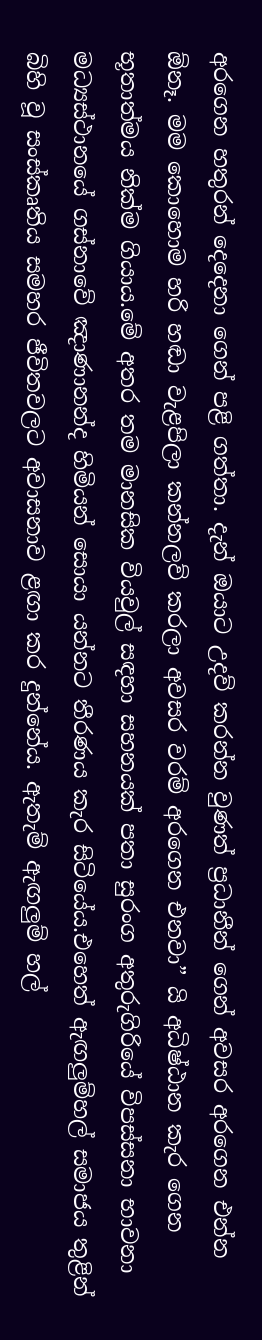අරගෙන හතුරන් දෙදෙනා ගෙන් පළි ගත්තා. දැන් ඔයාට උදව් කරන්න වුණත් ප්‍රධානීන් ගෙන් අවසර අරගෙන එන්න ඕනෑ. මම කොහොම හරි හඬා වැළපිලා කන්නලව් කරලා අවසර වරම් අරගෙන එනවා” යි අධිෂ්ඨාන කැර ගෙන භූතාත්මය නික්ම ගියාය.මේ අතර තම මානසික වියවුල් සඳහා සහනයක් පතා සුරංග අතුරුගිරියේ විපස්සනා භාවනා මධ්‍යස්ථානයේ ගස්නාවේ ඤාණානන්ද හිමියන් සොයා යන්නට තීරණය කැර සිටියේය.එහෙත් ඇඟලුම්හල් සමාජය තුළින් බිහි වූ සංස්කෘතිය සමහර ජීවිතවලට අවාසනාව ළඟා කර දුන්නේය. ඇතැම් ඇඟලුම් හල්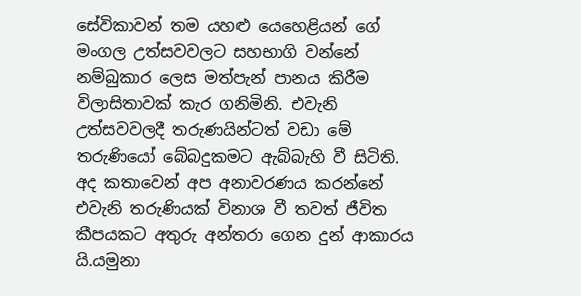සේවිකාවන් තම යහළු යෙහෙළියන් ගේ මංගල උත්සවවලට සහභාගි වන්නේ නම්බුකාර ලෙස මත්පැන් පානය කිරීම විලාසිතාවක් කැර ගනිමිනි. එවැනි උත්සවවලදී තරුණයින්ටත් වඩා මේ තරුණියෝ බේබදුකමට ඇබ්බැහි වී සිටිති. අද කතාවෙන් අප අනාවරණය කරන්නේ එවැනි තරුණියක් විනාශ වී තවත් ජීවිත කීපයකට අතුරු අන්තරා ගෙන දුන් ආකාරය යි.යමුනා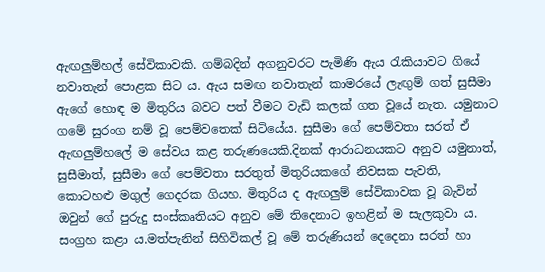ඇඟලුම්හල් සේවිකාවකි. ගම්බදින් අගනුවරට පැමිණි ඇය රැකියාවට ගියේ නවාතැන් පොළක සිට ය. ඇය සමඟ නවාතැන් කාමරයේ ලැඟුම් ගත් සුසීමා ඇගේ හොඳ ම මිතුරිය බවට පත් වීමට වැඩි කලක් ගත වූයේ නැත. යමුනාට ගමේ සුරංග නම් වූ පෙම්වතෙක් සිටියේය. සුසීමා ගේ පෙම්වතා සරත් ඒ ඇඟලුම්හලේ ම සේවය කළ තරුණයෙකි.දිනක් ආරාධනයකට අනුව යමුනාත්, සුසීමාත්, සුසීමා ගේ පෙම්වතා සරතුත් මිතුරියකගේ නිවසක පැවති, කොටහළු මගුල් ගෙදරක ගියහ. මිතුරිය ද ඇඟලුම් සේවිකාවක වූ බැවින් ඔවුන් ගේ පුරුදු සංස්කෘතියට අනුව මේ තිදෙනාට ඉහළින් ම සැලකුවා ය. සංග්‍රහ කළා ය.මත්පැනින් සිහිවිකල් වූ මේ තරුණියන් දෙදෙනා සරත් හා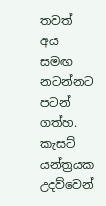තවත් අය සමඟ නටන්නට පටන් ගත්හ. කැසට් යන්ත්‍රයක උදව්වෙන්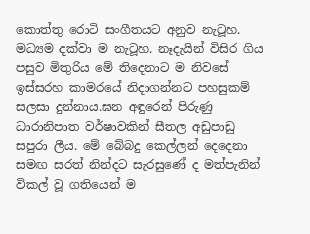කොත්තු රොටි සංගීතයට අනුව නැටූහ. මධ්‍යම දක්වා ම නැටූහ. නෑදැයින් විසිර ගිය පසුව මිතුරිය මේ තිදෙනාට ම නිවසේ ඉස්සරහ කාමරයේ නිදාගන්නට පහසුකම් සලසා දුන්නාය.ඝන අඳුරෙන් පිරුණු ධාරානිපාත වර්ෂාවකින් සීතල අඩුපාඩු සපුරා ලීය. මේ බේබදු කෙල්ලන් දෙදෙනා සමඟ සරත් නින්දට සැරසුණේ ද මත්පැනින් විකල් වූ ගතියෙන් ම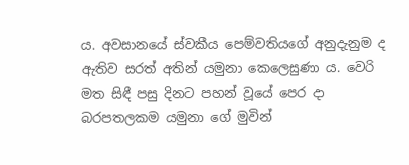ය. අවසානයේ ස්වකීය පෙම්වතියගේ අනුදැනුම ද ඇතිව සරත් අතින් යමුනා කෙලෙසුණා ය. වෙරි මත සිඳී පසු දිනට පහන් වූයේ පෙර දා බරපතලකම යමුනා ගේ මුවින්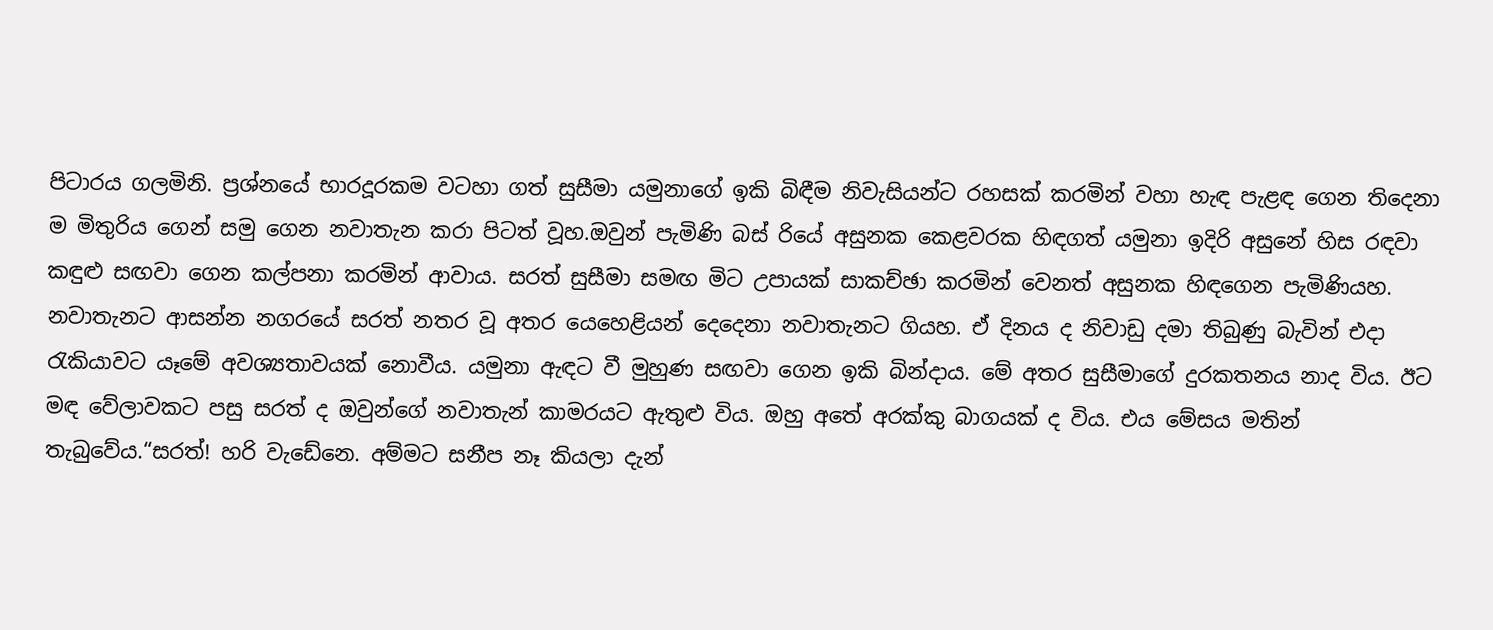පිටාරය ගලමිනි. ප්‍රශ්නයේ භාරදූරකම වටහා ගත් සුසීමා යමුනාගේ ඉකි බිඳීම නිවැසියන්ට රහසක් කරමින් වහා හැඳ පැළඳ ගෙන තිදෙනා ම මිතුරිය ගෙන් සමු ගෙන නවාතැන කරා පිටත් වූහ.ඔවුන් පැමිණි බස් රියේ අසුනක කෙළවරක හිඳගත් යමුනා ඉදිරි අසුනේ හිස රඳවා කඳුළු සඟවා ගෙන කල්පනා කරමින් ආවාය. සරත් සුසීමා සමඟ මිට උපායක් සාකච්ඡා කරමින් වෙනත් අසුනක හිඳගෙන පැමිණියහ. නවාතැනට ආසන්න නගරයේ සරත් නතර වූ අතර යෙහෙළියන් දෙදෙනා නවාතැනට ගියහ. ඒ දිනය ද නිවාඩු දමා තිබුණු බැවින් එදා රැකියාවට යෑමේ අවශ්‍යතාවයක් නොවීය. යමුනා ඇඳට වී මුහුණ සඟවා ගෙන ඉකි බින්දාය. මේ අතර සුසීමාගේ දුරකතනය නාද විය. ඊට මඳ වේලාවකට පසු සරත් ද ඔවුන්ගේ නවාතැන් කාමරයට ඇතුළු විය. ඔහු අතේ අරක්කු බාගයක් ද විය. එය මේසය මතින් තැබුවේය.“සරත්! හරි වැඩේනෙ. අම්මට සනීප නෑ කියලා දැන්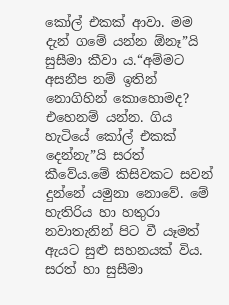කෝල් එකක් ආවා. මම දැන් ගමේ යන්න ඕනෑ”යි සුසීමා කීවා ය.“අම්මට අසනීප නම් ඉතින් නොගිහින් කොහොමද? එහෙනම් යන්න. ගිය හැටියේ කෝල් එකක් දෙන්නැ”යි සරත් කීවේය.මේ කිසිවකට සවන් දුන්නේ යමුනා නොවේ. මේ හැතිරිය හා හතුරා නවාතැනින් පිට වී යෑමත් ඇයට සුළු සහනයක් විය. සරත් හා සුසීමා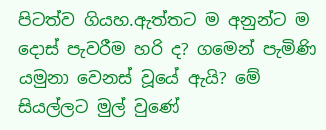පිටත්ව ගියහ.ඇත්තට ම අනුන්ට ම දොස් පැවරීම හරි ද? ගමෙන් පැමිණි යමුනා වෙනස් වූයේ ඇයි? මේ සියල්ලට මුල් වුණේ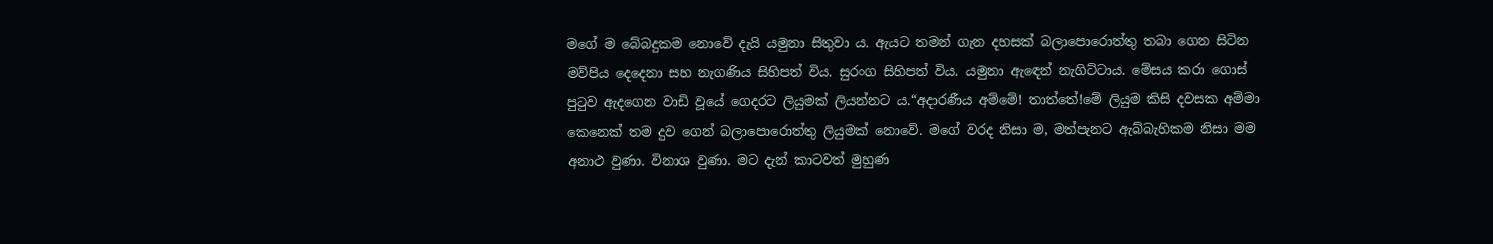මගේ ම බේබදුකම නොවේ දැයි යමුනා සිතුවා ය. ඇයට තමන් ගැන දහසක් බලාපොරොත්තු තබා ගෙන සිටින මව්පිය දෙදෙනා සහ නැගණිය සිහිපත් විය. සුරංග සිහිපත් විය. යමුනා ඇඳෙන් නැගිට්ටාය. මේසය කරා ගොස් පුටුව ඇදගෙන වාඩි වූයේ ගෙදරට ලියුමක් ලියන්නට ය.“අදාරණීය අම්මේ! තාත්තේ!මේ ලියුම කිසි දවසක අම්මා කෙනෙක් තම දුව ගෙන් බලාපොරොත්තු ලියුමක් නොවේ. මගේ වරද නිසා ම, මත්පැනට ඇබ්බැහිකම නිසා මම අනාථ වුණා. විනාශ වුණා. මට දැන් කාටවත් මුහුණ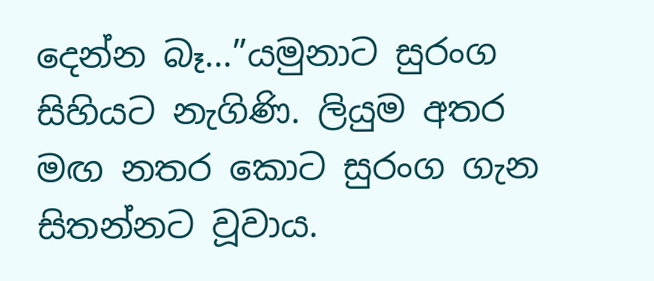දෙන්න බෑ…”යමුනාට සුරංග සිහියට නැගිණි. ලියුම අතර මඟ නතර කොට සුරංග ගැන සිතන්නට වූවාය.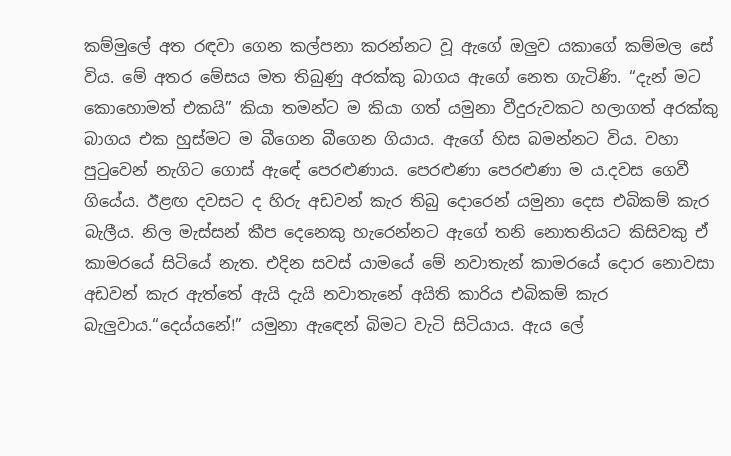කම්මුලේ අත රඳවා ගෙන කල්පනා කරන්නට වූ ඇගේ ඔලුව යකාගේ කම්මල සේ විය. මේ අතර මේසය මත තිබුණු අරක්කු බාගය ඇගේ නෙත ගැටිණි. “දැන් මට කොහොමත් එකයි” කියා තමන්ට ම කියා ගත් යමුනා වීදුරුවකට හලාගත් අරක්කු බාගය එක හුස්මට ම බීගෙන බීගෙන ගියාය. ඇගේ හිස බමන්නට විය. වහා පුටුවෙන් නැගිට ගොස් ඇඳේ පෙරළුණාය. පෙරළුණා පෙරළුණා ම ය.දවස ගෙවී ගියේය. ඊළඟ දවසට ද හිරු අඩවන් කැර තිබු දොරෙන් යමුනා දෙස එබිකම් කැර බැලීය. නිල මැස්සන් කීප දෙනෙකු හැරෙන්නට ඇගේ තනි නොතනියට කිසිවකු ඒ කාමරයේ සිටියේ නැත. එදින සවස් යාමයේ මේ නවාතැන් කාමරයේ දොර නොවසා අඩවන් කැර ඇත්තේ ඇයි දැයි නවාතැනේ අයිති කාරිය එබිකම් කැර බැලුවාය.“දෙය්යනේ!” යමුනා ඇඳෙන් බිමට වැටි සිටියාය. ඇය ලේ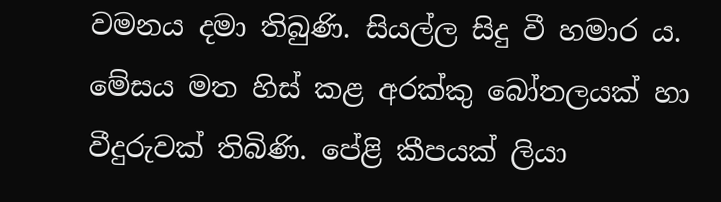වමනය දමා තිබුණි. සියල්ල සිදු වී හමාර ය. මේසය මත හිස් කළ අරක්කු බෝතලයක් හා වීදුරුවක් තිබිණි. පේළි කීපයක් ලියා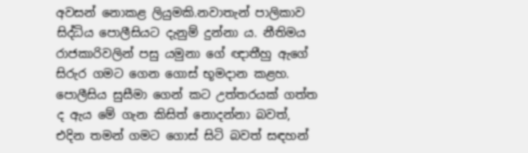අවසන් නොකළ ලියුමකි.නවාතැන් පාලිකාව සිද්ධිය පොලීසියට දැනුම් දුන්නා ය. නීතිමය රාජකාරිවලින් පසු යමුනා ගේ ඥාතීහු ඇගේ සිරුර ගමට ගෙන ගොස් භූමදාන කළහ. පොලීසිය සුසීමා ගෙන් කට උත්තරයක් ගත්ත ද ඇය මේ ගැන කිසිත් නොදන්නා බවත්, එදින තමන් ගමට ගොස් සිටි බවත් සඳහන්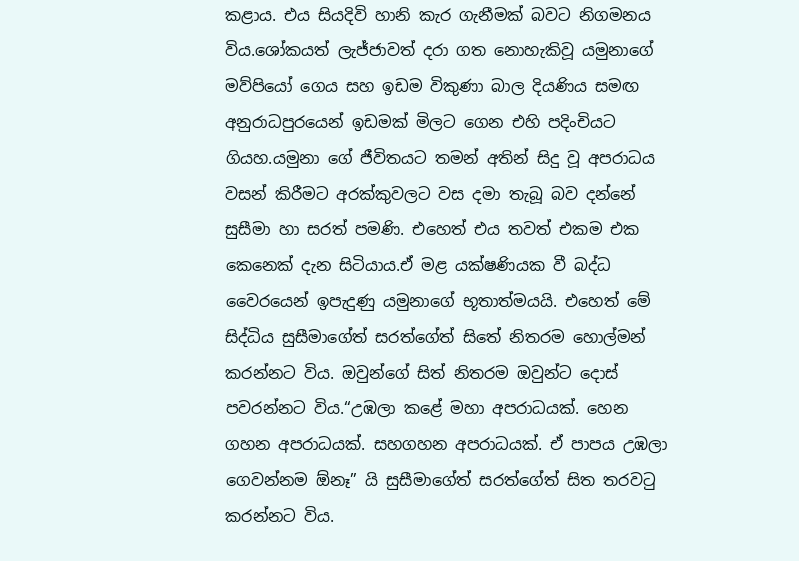කළාය. එය සියදිවි හානි කැර ගැනීමක් බවට නිගමනය විය.ශෝකයත් ලැජ්ජාවත් දරා ගත නොහැකිවූ යමුනාගේ මව්පියෝ ගෙය සහ ඉඩම විකුණා බාල දියණිය සමඟ අනුරාධපුරයෙන් ඉඩමක් මිලට ගෙන එහි පදිංචියට ගියහ.යමුනා ගේ ජීවිතයට තමන් අතින් සිදු වූ අපරාධය වසන් කිරීමට අරක්කුවලට වස දමා තැබූ බව දන්නේ සුසීමා හා සරත් පමණි. එහෙත් එය තවත් එකම එක කෙනෙක් දැන සිටියාය.ඒ මළ යක්ෂණියක වී බද්ධ වෛරයෙන් ඉපැදුණු යමුනාගේ භූතාත්මයයි. එහෙත් මේ සිද්ධිය සුසීමාගේත් සරත්ගේත් සිතේ නිතරම හොල්මන් කරන්නට විය. ඔවුන්ගේ සිත් නිතරම ඔවුන්ට දොස් පවරන්නට විය.“උඹලා කළේ මහා අපරාධයක්. හෙන ගහන අපරාධයක්. සහගහන අපරාධයක්. ඒ පාපය උඹලා ගෙවන්නම ඕනෑ” යි සුසීමාගේත් සරත්ගේත් සිත තරවටු කරන්නට විය.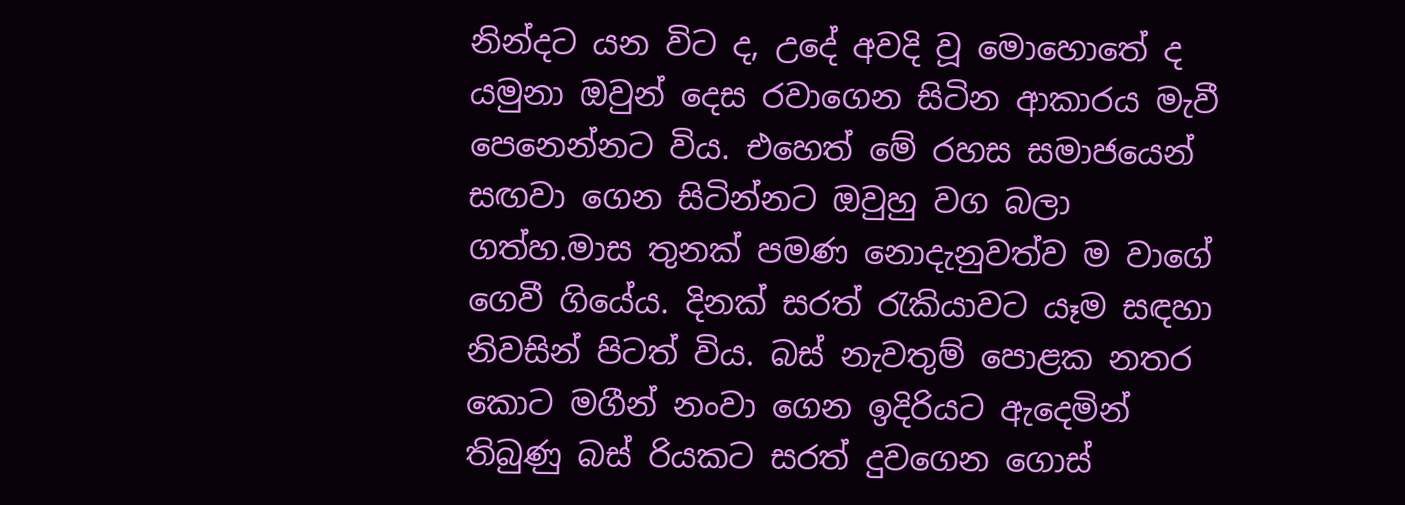නින්දට යන විට ද, උදේ අවදි වූ මොහොතේ ද යමුනා ඔවුන් දෙස රවාගෙන සිටින ආකාරය මැවී පෙනෙන්නට විය. එහෙත් මේ රහස සමාජයෙන් සඟවා ගෙන සිටින්නට ඔවුහු වග බලා ගත්හ.මාස තුනක් පමණ නොදැනුවත්ව ම වාගේ ගෙවී ගියේය. දිනක් සරත් රැකියාවට යෑම සඳහා නිවසින් පිටත් විය. බස් නැවතුම් පොළක නතර කොට මගීන් නංවා ගෙන ඉදිරියට ඇදෙමින් තිබුණු බස් රියකට සරත් දුවගෙන ගොස්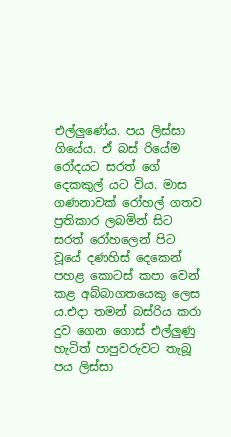එල්ලුණේය. පය ලිස්සා ගියේය. ඒ බස් රියේම රෝදයට සරත් ගේ දෙකකුල් යට විය. මාස ගණනාවක් රෝහල් ගතව ප්‍රතිකාර ලබමින් සිට සරත් රෝහලෙන් පිට වූයේ දණහිස් දෙකෙන් පහළ කොටස් කපා වෙන් කළ අබ්බාගතයෙකු ලෙස ය.එදා තමන් බස්රිය කරා දුව ගෙන ගොස් එල්ලුණු හැටිත් පාපුවරුවට තැබූ පය ලිස්සා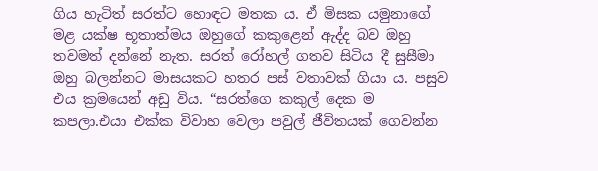ගිය හැටිත් සරත්ට හොඳට මතක ය. ඒ මිසක යමුනාගේ මළ යක්ෂ භූතාත්මය ඔහුගේ කකුළෙන් ඇද්ද බව ඔහු තවමත් දන්නේ නැත. සරත් රෝහල් ගතව සිටිය දී සුසීමා ඔහු බලන්නට මාසයකට හතර පස් වතාවක් ගියා ය. පසුව එය ක්‍රමයෙන් අඩු විය. “සරත්ගෙ කකුල් දෙක ම කපලා.එයා එක්ක විවාහ වෙලා පවුල් ජීවිතයක් ගෙවන්න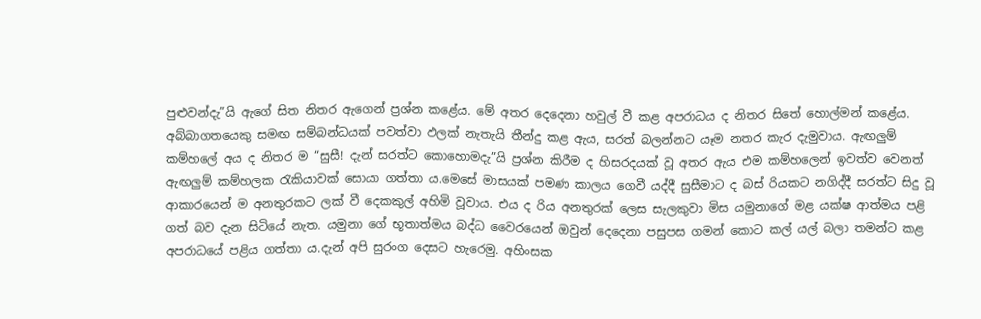පුළුවන්දැ”යි ඇගේ සිත නිතර ඇගෙන් ප්‍රශ්න කළේය. මේ අතර දෙදෙනා හවුල් වී කළ අපරාධය ද නිතර සිතේ හොල්මන් කළේය. අබ්බාගතයෙකු සමඟ සම්බන්ධයක් පවත්වා ඵලක් නැතැයි තීන්දු කළ ඇය, සරත් බලන්නට යෑම නතර කැර දැමුවාය. ඇඟලුම් කම්හලේ අය ද නිතර ම “සුසී! දැන් සරත්ට කොහොමදැ”යි ප්‍රශ්න කිරීම ද හිසරදයක් වූ අතර ඇය එම කම්හලෙන් ඉවත්ව වෙනත් ඇඟලුම් කම්හලක රැකියාවක් සොයා ගත්තා ය.මෙසේ මාසයක් පමණ කාලය ගෙවී යද්දී සුසීමාට ද බස් රියකට නගිද්දී සරත්ට සිදු වූ ආකාරයෙන් ම අනතුරකට ලක් වී දෙකකුල් අහිමි වූවාය. එය ද රිය අනතුරක් ලෙස සැලකුවා මිස යමුනාගේ මළ යක්ෂ ආත්මය පළි ගත් බව දැන සිටියේ නැත. යමුනා ගේ භූතාත්මය බද්ධ වෛරයෙන් ඔවුන් දෙදෙනා පසුපස ගමන් කොට කල් යල් බලා තමන්ට කළ අපරාධයේ පළිය ගත්තා ය.දැන් අපි සුරංග දෙසට හැරෙමු. අහිංසක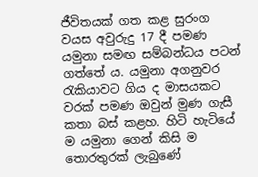ජීවිතයක් ගත කළ සුරංග වයස අවුරුදු 17 දී පමණ යමුනා සමඟ සම්බන්ධය පටන් ගත්තේ ය. යමුනා අගනුවර රැකියාවට ගිය ද මාසයකට වරක් පමණ ඔවුන් මුණ ගැසී කතා බස් කළහ. හිටි හැටියේ ම යමුනා ගෙන් කිසි ම තොරතුරක් ලැබුණේ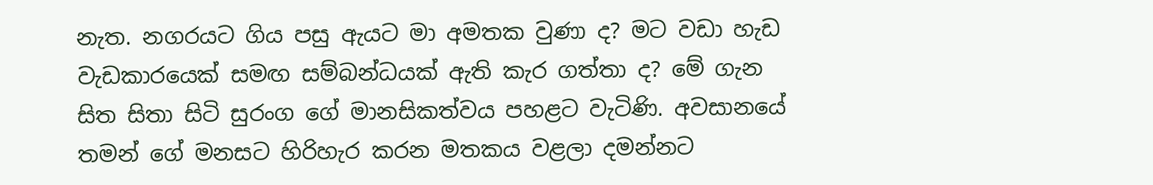නැත. නගරයට ගිය පසු ඇයට මා අමතක වුණා ද? මට වඩා හැඩ වැඩකාරයෙක් සමඟ සම්බන්ධයක් ඇති කැර ගත්තා ද? මේ ගැන සිත සිතා සිටි සුරංග ගේ මානසිකත්වය පහළට වැටිණි. අවසානයේ තමන් ගේ මනසට හිරිහැර කරන මතකය වළලා දමන්නට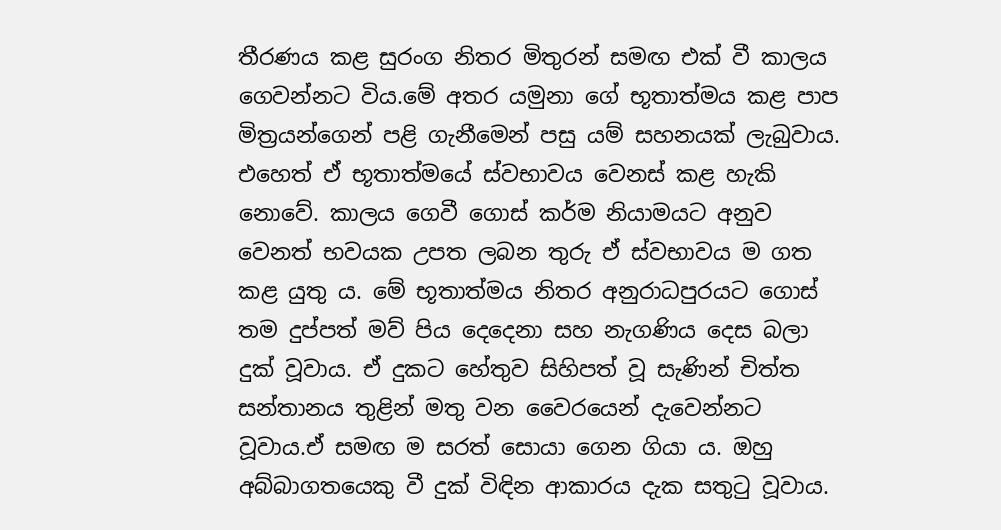තීරණය කළ සුරංග නිතර මිතුරන් සමඟ එක් වී කාලය ගෙවන්නට විය.මේ අතර යමුනා ගේ භූතාත්මය කළ පාප මිත්‍රයන්ගෙන් පළි ගැනීමෙන් පසු යම් සහනයක් ලැබුවාය. එහෙත් ඒ භූතාත්මයේ ස්වභාවය වෙනස් කළ හැකි නොවේ. කාලය ගෙවී ගොස් කර්ම නියාමයට අනුව වෙනත් භවයක උපත ලබන තුරු ඒ ස්වභාවය ම ගත කළ යුතු ය. මේ භූතාත්මය නිතර අනුරාධපුරයට ගොස් තම දුප්පත් මව් පිය දෙදෙනා සහ නැගණිය දෙස බලා දුක් වූවාය. ඒ දුකට හේතුව සිහිපත් වූ සැණින් චිත්ත සන්තානය තුළින් මතු වන වෛරයෙන් දැවෙන්නට වූවාය.ඒ සමඟ ම සරත් සොයා ගෙන ගියා ය. ඔහු අබ්බාගතයෙකු වී දුක් විඳින ආකාරය දැක සතුටු වූවාය.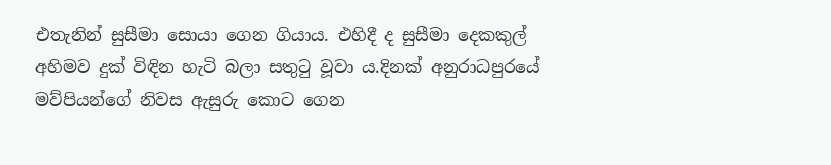එතැනින් සුසීමා සොයා ගෙන ගියාය. එහිදී ද සුසීමා දෙකකුල් අහිමව දුක් විඳින හැටි බලා සතුටු වූවා ය.දිනක් අනුරාධපුරයේ මව්පියන්ගේ නිවස ඇසුරු කොට ගෙන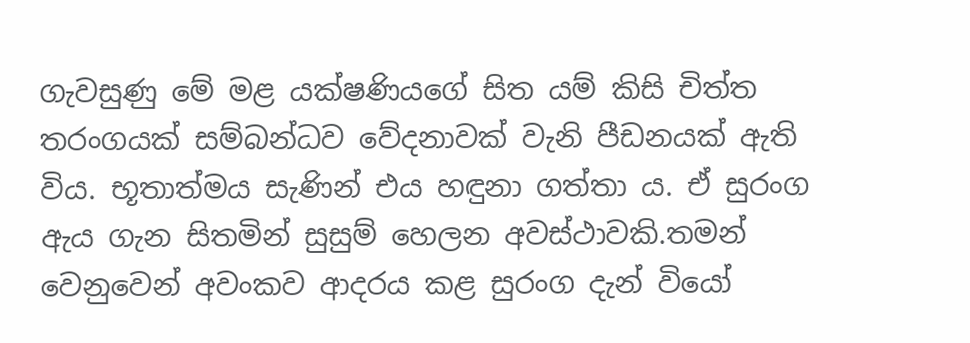ගැවසුණු මේ මළ යක්ෂණියගේ සිත යම් කිසි චිත්ත තරංගයක් සම්බන්ධව වේදනාවක් වැනි පීඩනයක් ඇති විය. භූතාත්මය සැණින් එය හඳුනා ගත්තා ය. ඒ සුරංග ඇය ගැන සිතමින් සුසුම් හෙලන අවස්ථාවකි.තමන් වෙනුවෙන් අවංකව ආදරය කළ සුරංග දැන් වියෝ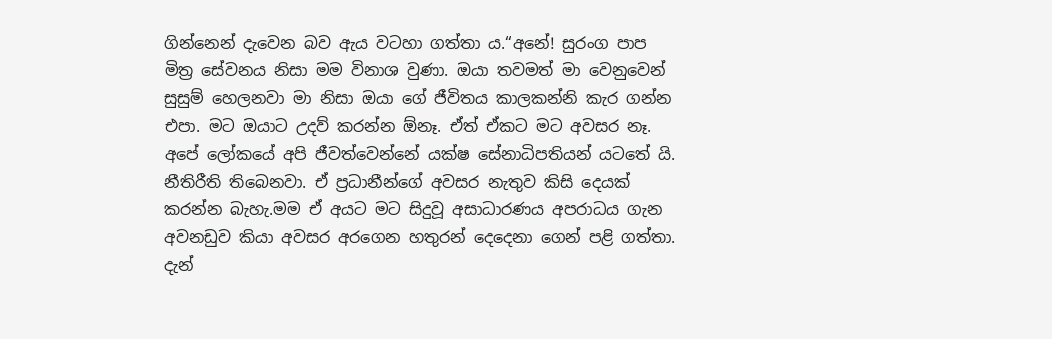ගින්නෙන් දැවෙන බව ඇය වටහා ගත්තා ය.“අනේ! සුරංග පාප මිත්‍ර සේවනය නිසා මම විනාශ වුණා. ඔයා තවමත් මා වෙනුවෙන් සුසුම් හෙලනවා මා නිසා ඔයා ගේ ජීවිතය කාලකන්නි කැර ගන්න එපා. මට ඔයාට උදව් කරන්න ඕනෑ. ඒත් ඒකට මට අවසර නෑ. අපේ ලෝකයේ අපි ජීවත්වෙන්නේ යක්ෂ සේනාධිපතියන් යටතේ යි. නීතිරීති තිබෙනවා. ඒ ප්‍රධානීන්ගේ අවසර නැතුව කිසි දෙයක් කරන්න බැහැ.මම ඒ අයට මට සිදුවූ අසාධාරණය අපරාධය ගැන අවනඩුව කියා අවසර අරගෙන හතුරන් දෙදෙනා ගෙන් පළි ගත්තා. දැන්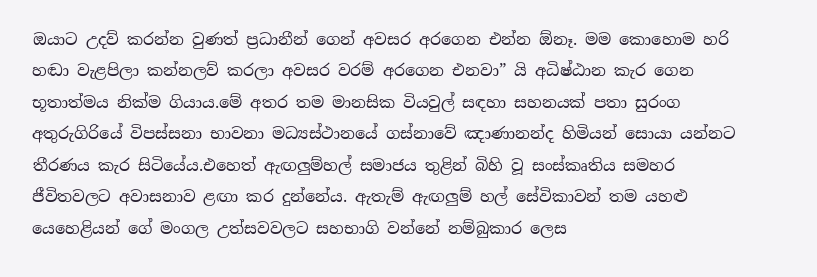ඔයාට උදව් කරන්න වුණත් ප්‍රධානීන් ගෙන් අවසර අරගෙන එන්න ඕනෑ. මම කොහොම හරි හඬා වැළපිලා කන්නලව් කරලා අවසර වරම් අරගෙන එනවා” යි අධිෂ්ඨාන කැර ගෙන භූතාත්මය නික්ම ගියාය.මේ අතර තම මානසික වියවුල් සඳහා සහනයක් පතා සුරංග අතුරුගිරියේ විපස්සනා භාවනා මධ්‍යස්ථානයේ ගස්නාවේ ඤාණානන්ද හිමියන් සොයා යන්නට තීරණය කැර සිටියේය.එහෙත් ඇඟලුම්හල් සමාජය තුළින් බිහි වූ සංස්කෘතිය සමහර ජීවිතවලට අවාසනාව ළඟා කර දුන්නේය. ඇතැම් ඇඟලුම් හල් සේවිකාවන් තම යහළු යෙහෙළියන් ගේ මංගල උත්සවවලට සහභාගි වන්නේ නම්බුකාර ලෙස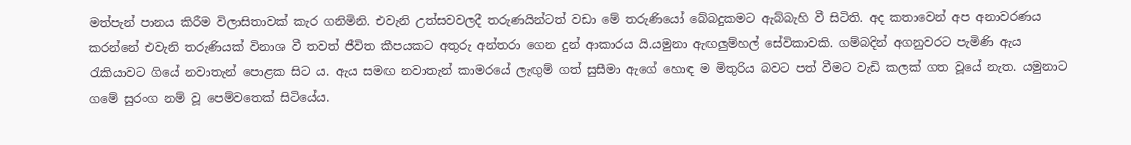මත්පැන් පානය කිරීම විලාසිතාවක් කැර ගනිමිනි. එවැනි උත්සවවලදී තරුණයින්ටත් වඩා මේ තරුණියෝ බේබදුකමට ඇබ්බැහි වී සිටිති. අද කතාවෙන් අප අනාවරණය කරන්නේ එවැනි තරුණියක් විනාශ වී තවත් ජීවිත කීපයකට අතුරු අන්තරා ගෙන දුන් ආකාරය යි.යමුනා ඇඟලුම්හල් සේවිකාවකි. ගම්බදින් අගනුවරට පැමිණි ඇය රැකියාවට ගියේ නවාතැන් පොළක සිට ය. ඇය සමඟ නවාතැන් කාමරයේ ලැඟුම් ගත් සුසීමා ඇගේ හොඳ ම මිතුරිය බවට පත් වීමට වැඩි කලක් ගත වූයේ නැත. යමුනාට ගමේ සුරංග නම් වූ පෙම්වතෙක් සිටියේය.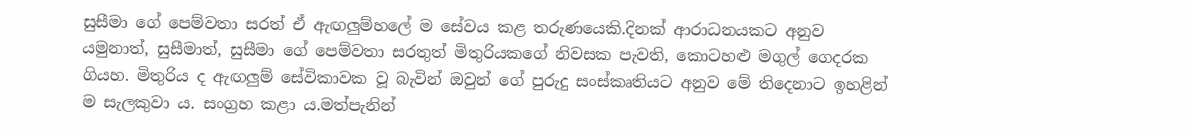සුසීමා ගේ පෙම්වතා සරත් ඒ ඇඟලුම්හලේ ම සේවය කළ තරුණයෙකි.දිනක් ආරාධනයකට අනුව යමුනාත්, සුසීමාත්, සුසීමා ගේ පෙම්වතා සරතුත් මිතුරියකගේ නිවසක පැවති, කොටහළු මගුල් ගෙදරක ගියහ. මිතුරිය ද ඇඟලුම් සේවිකාවක වූ බැවින් ඔවුන් ගේ පුරුදු සංස්කෘතියට අනුව මේ තිදෙනාට ඉහළින් ම සැලකුවා ය. සංග්‍රහ කළා ය.මත්පැනින්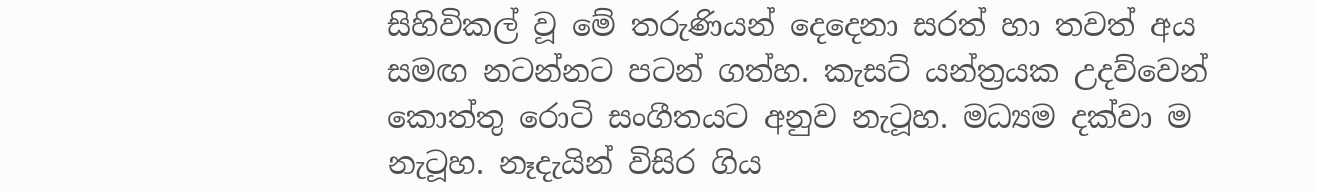සිහිවිකල් වූ මේ තරුණියන් දෙදෙනා සරත් හා තවත් අය සමඟ නටන්නට පටන් ගත්හ. කැසට් යන්ත්‍රයක උදව්වෙන් කොත්තු රොටි සංගීතයට අනුව නැටූහ. මධ්‍යම දක්වා ම නැටූහ. නෑදැයින් විසිර ගිය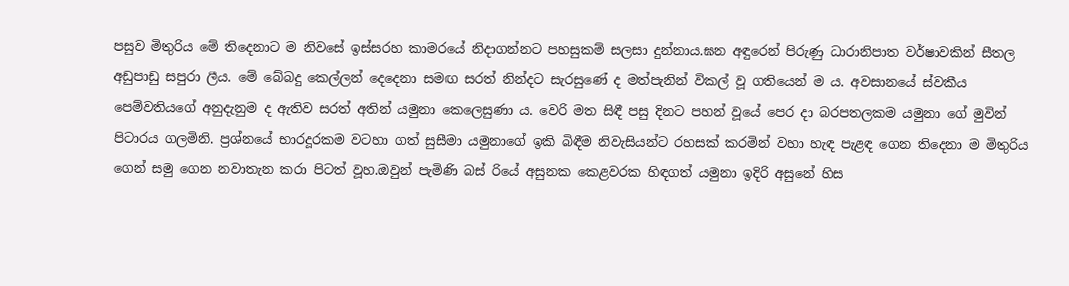පසුව මිතුරිය මේ තිදෙනාට ම නිවසේ ඉස්සරහ කාමරයේ නිදාගන්නට පහසුකම් සලසා දුන්නාය.ඝන අඳුරෙන් පිරුණු ධාරානිපාත වර්ෂාවකින් සීතල අඩුපාඩු සපුරා ලීය. මේ බේබදු කෙල්ලන් දෙදෙනා සමඟ සරත් නින්දට සැරසුණේ ද මත්පැනින් විකල් වූ ගතියෙන් ම ය. අවසානයේ ස්වකීය පෙම්වතියගේ අනුදැනුම ද ඇතිව සරත් අතින් යමුනා කෙලෙසුණා ය. වෙරි මත සිඳී පසු දිනට පහන් වූයේ පෙර දා බරපතලකම යමුනා ගේ මුවින් පිටාරය ගලමිනි. ප්‍රශ්නයේ භාරදූරකම වටහා ගත් සුසීමා යමුනාගේ ඉකි බිඳීම නිවැසියන්ට රහසක් කරමින් වහා හැඳ පැළඳ ගෙන තිදෙනා ම මිතුරිය ගෙන් සමු ගෙන නවාතැන කරා පිටත් වූහ.ඔවුන් පැමිණි බස් රියේ අසුනක කෙළවරක හිඳගත් යමුනා ඉදිරි අසුනේ හිස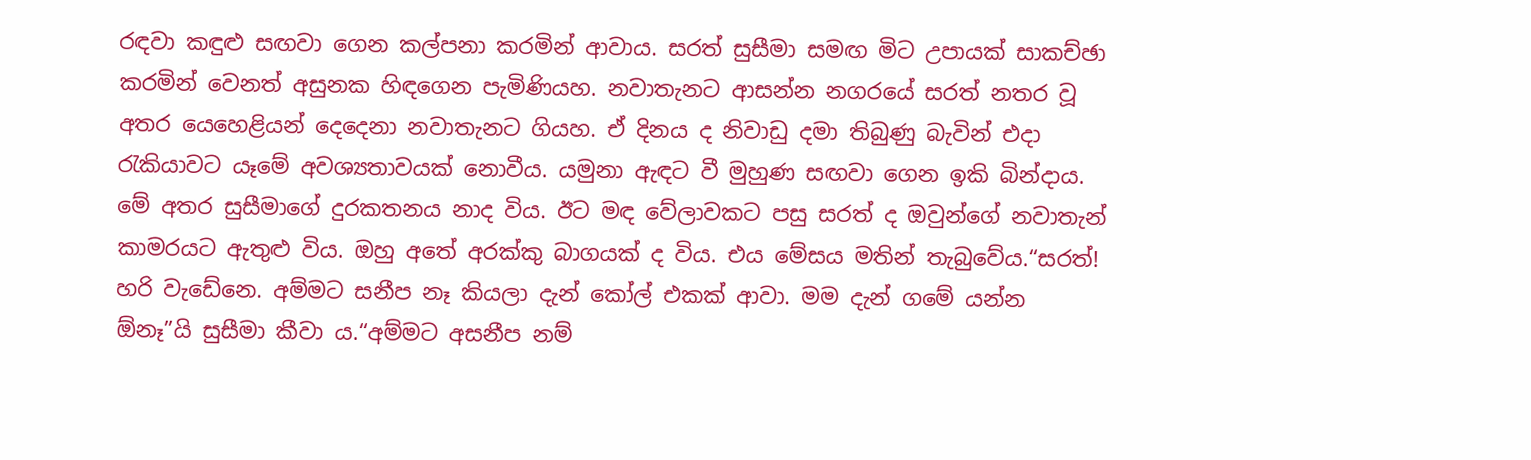රඳවා කඳුළු සඟවා ගෙන කල්පනා කරමින් ආවාය. සරත් සුසීමා සමඟ මිට උපායක් සාකච්ඡා කරමින් වෙනත් අසුනක හිඳගෙන පැමිණියහ. නවාතැනට ආසන්න නගරයේ සරත් නතර වූ අතර යෙහෙළියන් දෙදෙනා නවාතැනට ගියහ. ඒ දිනය ද නිවාඩු දමා තිබුණු බැවින් එදා රැකියාවට යෑමේ අවශ්‍යතාවයක් නොවීය. යමුනා ඇඳට වී මුහුණ සඟවා ගෙන ඉකි බින්දාය. මේ අතර සුසීමාගේ දුරකතනය නාද විය. ඊට මඳ වේලාවකට පසු සරත් ද ඔවුන්ගේ නවාතැන් කාමරයට ඇතුළු විය. ඔහු අතේ අරක්කු බාගයක් ද විය. එය මේසය මතින් තැබුවේය.“සරත්! හරි වැඩේනෙ. අම්මට සනීප නෑ කියලා දැන් කෝල් එකක් ආවා. මම දැන් ගමේ යන්න ඕනෑ”යි සුසීමා කීවා ය.“අම්මට අසනීප නම්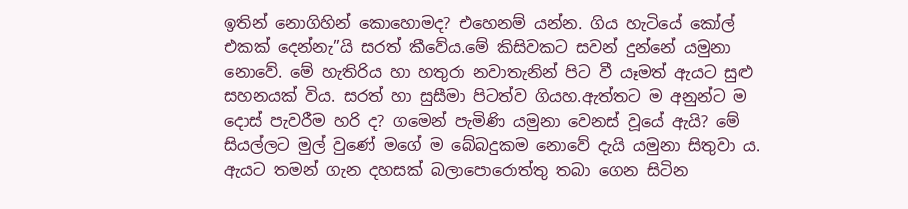ඉතින් නොගිහින් කොහොමද? එහෙනම් යන්න. ගිය හැටියේ කෝල් එකක් දෙන්නැ”යි සරත් කීවේය.මේ කිසිවකට සවන් දුන්නේ යමුනා නොවේ. මේ හැතිරිය හා හතුරා නවාතැනින් පිට වී යෑමත් ඇයට සුළු සහනයක් විය. සරත් හා සුසීමා පිටත්ව ගියහ.ඇත්තට ම අනුන්ට ම දොස් පැවරීම හරි ද? ගමෙන් පැමිණි යමුනා වෙනස් වූයේ ඇයි? මේ සියල්ලට මුල් වුණේ මගේ ම බේබදුකම නොවේ දැයි යමුනා සිතුවා ය. ඇයට තමන් ගැන දහසක් බලාපොරොත්තු තබා ගෙන සිටින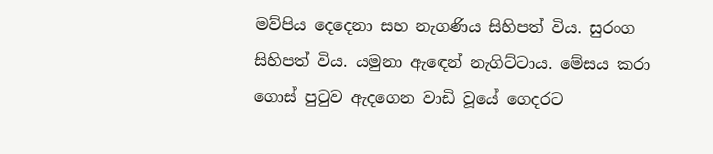මව්පිය දෙදෙනා සහ නැගණිය සිහිපත් විය. සුරංග සිහිපත් විය. යමුනා ඇඳෙන් නැගිට්ටාය. මේසය කරා ගොස් පුටුව ඇදගෙන වාඩි වූයේ ගෙදරට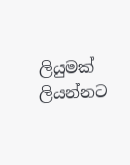ලියුමක් ලියන්නට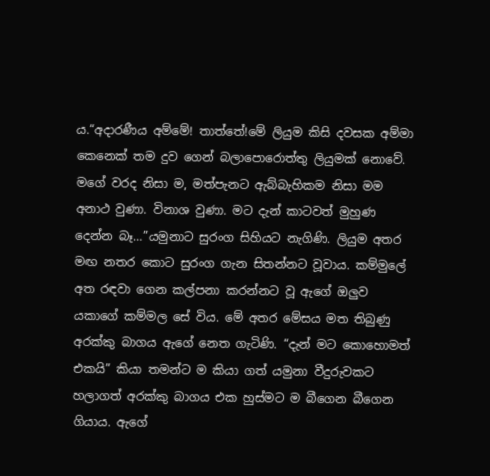ය.“අදාරණීය අම්මේ! තාත්තේ!මේ ලියුම කිසි දවසක අම්මා කෙනෙක් තම දුව ගෙන් බලාපොරොත්තු ලියුමක් නොවේ. මගේ වරද නිසා ම, මත්පැනට ඇබ්බැහිකම නිසා මම අනාථ වුණා. විනාශ වුණා. මට දැන් කාටවත් මුහුණ දෙන්න බෑ…”යමුනාට සුරංග සිහියට නැගිණි. ලියුම අතර මඟ නතර කොට සුරංග ගැන සිතන්නට වූවාය. කම්මුලේ අත රඳවා ගෙන කල්පනා කරන්නට වූ ඇගේ ඔලුව යකාගේ කම්මල සේ විය. මේ අතර මේසය මත තිබුණු අරක්කු බාගය ඇගේ නෙත ගැටිණි. “දැන් මට කොහොමත් එකයි” කියා තමන්ට ම කියා ගත් යමුනා වීදුරුවකට හලාගත් අරක්කු බාගය එක හුස්මට ම බීගෙන බීගෙන ගියාය. ඇගේ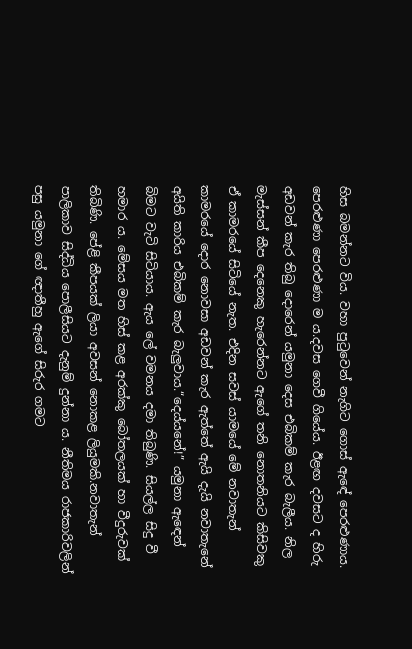හිස බමන්නට විය. වහා පුටුවෙන් නැගිට ගොස් ඇඳේ පෙරළුණාය. පෙරළුණා පෙරළුණා ම ය.දවස ගෙවී ගියේය. ඊළඟ දවසට ද හිරු අඩවන් කැර තිබු දොරෙන් යමුනා දෙස එබිකම් කැර බැලීය. නිල මැස්සන් කීප දෙනෙකු හැරෙන්නට ඇගේ තනි නොතනියට කිසිවකු ඒ කාමරයේ සිටියේ නැත. එදින සවස් යාමයේ මේ නවාතැන් කාමරයේ දොර නොවසා අඩවන් කැර ඇත්තේ ඇයි දැයි නවාතැනේ අයිති කාරිය එබිකම් කැර බැලුවාය.“දෙය්යනේ!” යමුනා ඇඳෙන් බිමට වැටි සිටියාය. ඇය ලේ වමනය දමා තිබුණි. සියල්ල සිදු වී හමාර ය. මේසය මත හිස් කළ අරක්කු බෝතලයක් හා වීදුරුවක් තිබිණි. පේළි කීපයක් ලියා අවසන් නොකළ ලියුමකි.නවාතැන් පාලිකාව සිද්ධිය පොලීසියට දැනුම් දුන්නා ය. නීතිමය රාජකාරිවලින් පසු යමුනා ගේ ඥාතීහු ඇගේ සිරුර ගමට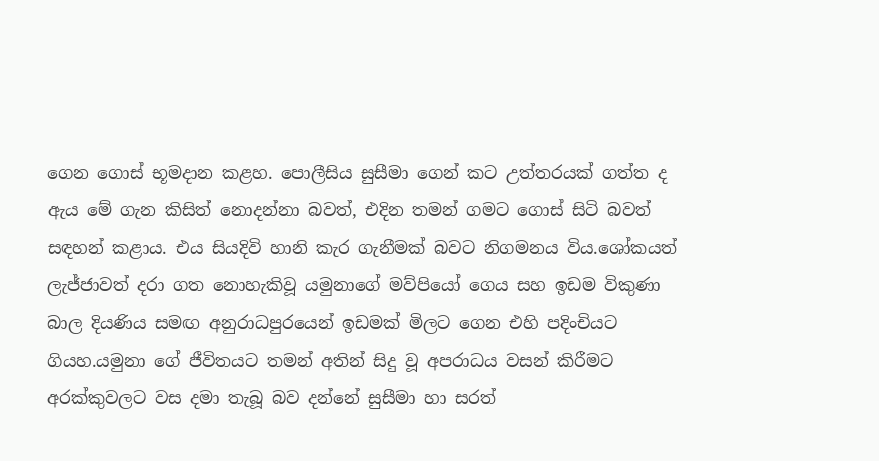ගෙන ගොස් භූමදාන කළහ. පොලීසිය සුසීමා ගෙන් කට උත්තරයක් ගත්ත ද ඇය මේ ගැන කිසිත් නොදන්නා බවත්, එදින තමන් ගමට ගොස් සිටි බවත් සඳහන් කළාය. එය සියදිවි හානි කැර ගැනීමක් බවට නිගමනය විය.ශෝකයත් ලැජ්ජාවත් දරා ගත නොහැකිවූ යමුනාගේ මව්පියෝ ගෙය සහ ඉඩම විකුණා බාල දියණිය සමඟ අනුරාධපුරයෙන් ඉඩමක් මිලට ගෙන එහි පදිංචියට ගියහ.යමුනා ගේ ජීවිතයට තමන් අතින් සිදු වූ අපරාධය වසන් කිරීමට අරක්කුවලට වස දමා තැබූ බව දන්නේ සුසීමා හා සරත්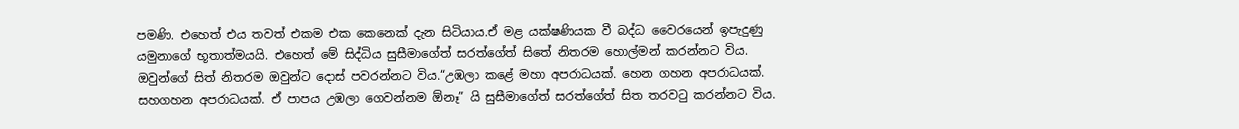පමණි. එහෙත් එය තවත් එකම එක කෙනෙක් දැන සිටියාය.ඒ මළ යක්ෂණියක වී බද්ධ වෛරයෙන් ඉපැදුණු යමුනාගේ භූතාත්මයයි. එහෙත් මේ සිද්ධිය සුසීමාගේත් සරත්ගේත් සිතේ නිතරම හොල්මන් කරන්නට විය. ඔවුන්ගේ සිත් නිතරම ඔවුන්ට දොස් පවරන්නට විය.“උඹලා කළේ මහා අපරාධයක්. හෙන ගහන අපරාධයක්. සහගහන අපරාධයක්. ඒ පාපය උඹලා ගෙවන්නම ඕනෑ” යි සුසීමාගේත් සරත්ගේත් සිත තරවටු කරන්නට විය.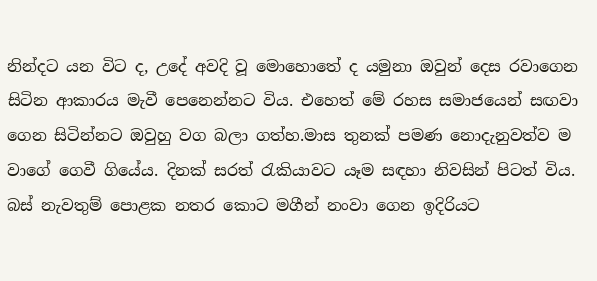නින්දට යන විට ද, උදේ අවදි වූ මොහොතේ ද යමුනා ඔවුන් දෙස රවාගෙන සිටින ආකාරය මැවී පෙනෙන්නට විය. එහෙත් මේ රහස සමාජයෙන් සඟවා ගෙන සිටින්නට ඔවුහු වග බලා ගත්හ.මාස තුනක් පමණ නොදැනුවත්ව ම වාගේ ගෙවී ගියේය. දිනක් සරත් රැකියාවට යෑම සඳහා නිවසින් පිටත් විය. බස් නැවතුම් පොළක නතර කොට මගීන් නංවා ගෙන ඉදිරියට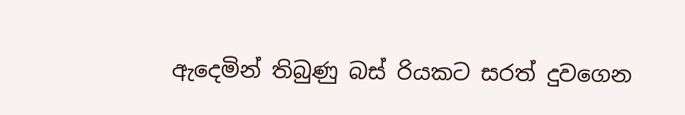ඇදෙමින් තිබුණු බස් රියකට සරත් දුවගෙන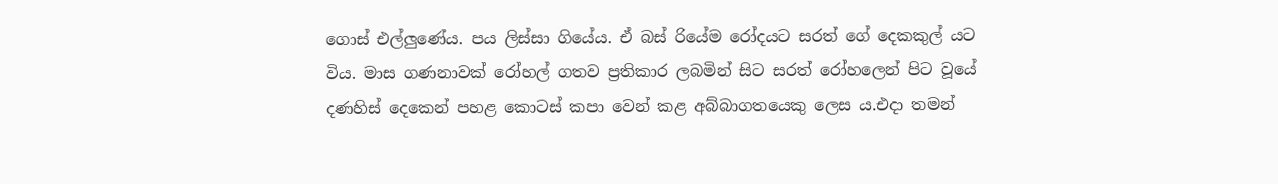ගොස් එල්ලුණේය. පය ලිස්සා ගියේය. ඒ බස් රියේම රෝදයට සරත් ගේ දෙකකුල් යට විය. මාස ගණනාවක් රෝහල් ගතව ප්‍රතිකාර ලබමින් සිට සරත් රෝහලෙන් පිට වූයේ දණහිස් දෙකෙන් පහළ කොටස් කපා වෙන් කළ අබ්බාගතයෙකු ලෙස ය.එදා තමන්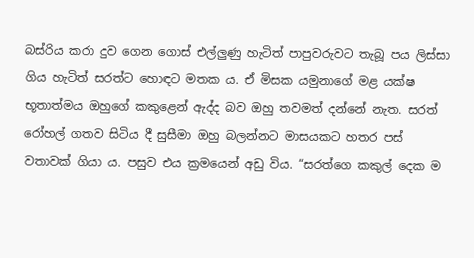බස්රිය කරා දුව ගෙන ගොස් එල්ලුණු හැටිත් පාපුවරුවට තැබූ පය ලිස්සා ගිය හැටිත් සරත්ට හොඳට මතක ය. ඒ මිසක යමුනාගේ මළ යක්ෂ භූතාත්මය ඔහුගේ කකුළෙන් ඇද්ද බව ඔහු තවමත් දන්නේ නැත. සරත් රෝහල් ගතව සිටිය දී සුසීමා ඔහු බලන්නට මාසයකට හතර පස් වතාවක් ගියා ය. පසුව එය ක්‍රමයෙන් අඩු විය. “සරත්ගෙ කකුල් දෙක ම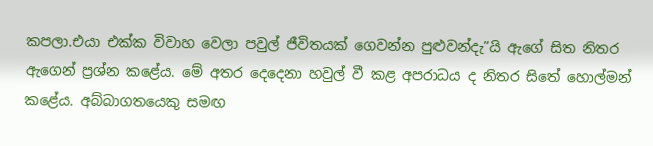කපලා.එයා එක්ක විවාහ වෙලා පවුල් ජීවිතයක් ගෙවන්න පුළුවන්දැ”යි ඇගේ සිත නිතර ඇගෙන් ප්‍රශ්න කළේය. මේ අතර දෙදෙනා හවුල් වී කළ අපරාධය ද නිතර සිතේ හොල්මන් කළේය. අබ්බාගතයෙකු සමඟ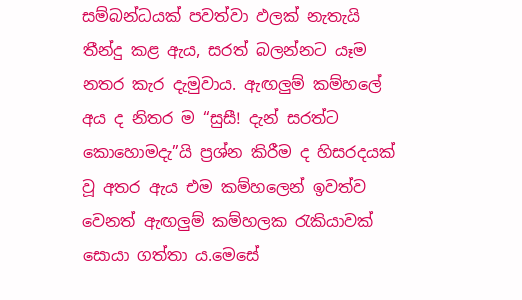සම්බන්ධයක් පවත්වා ඵලක් නැතැයි තීන්දු කළ ඇය, සරත් බලන්නට යෑම නතර කැර දැමුවාය. ඇඟලුම් කම්හලේ අය ද නිතර ම “සුසී! දැන් සරත්ට කොහොමදැ”යි ප්‍රශ්න කිරීම ද හිසරදයක් වූ අතර ඇය එම කම්හලෙන් ඉවත්ව වෙනත් ඇඟලුම් කම්හලක රැකියාවක් සොයා ගත්තා ය.මෙසේ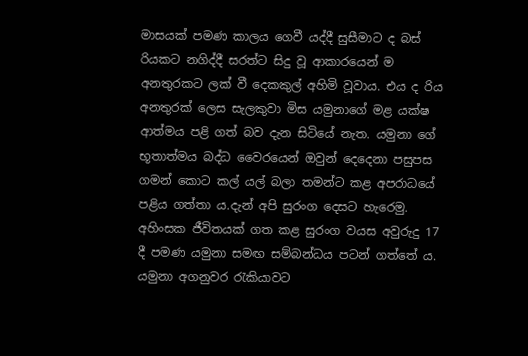මාසයක් පමණ කාලය ගෙවී යද්දී සුසීමාට ද බස් රියකට නගිද්දී සරත්ට සිදු වූ ආකාරයෙන් ම අනතුරකට ලක් වී දෙකකුල් අහිමි වූවාය. එය ද රිය අනතුරක් ලෙස සැලකුවා මිස යමුනාගේ මළ යක්ෂ ආත්මය පළි ගත් බව දැන සිටියේ නැත. යමුනා ගේ භූතාත්මය බද්ධ වෛරයෙන් ඔවුන් දෙදෙනා පසුපස ගමන් කොට කල් යල් බලා තමන්ට කළ අපරාධයේ පළිය ගත්තා ය.දැන් අපි සුරංග දෙසට හැරෙමු. අහිංසක ජීවිතයක් ගත කළ සුරංග වයස අවුරුදු 17 දී පමණ යමුනා සමඟ සම්බන්ධය පටන් ගත්තේ ය. යමුනා අගනුවර රැකියාවට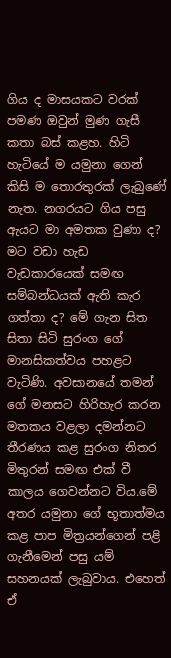ගිය ද මාසයකට වරක් පමණ ඔවුන් මුණ ගැසී කතා බස් කළහ. හිටි හැටියේ ම යමුනා ගෙන් කිසි ම තොරතුරක් ලැබුණේ නැත. නගරයට ගිය පසු ඇයට මා අමතක වුණා ද? මට වඩා හැඩ වැඩකාරයෙක් සමඟ සම්බන්ධයක් ඇති කැර ගත්තා ද? මේ ගැන සිත සිතා සිටි සුරංග ගේ මානසිකත්වය පහළට වැටිණි. අවසානයේ තමන් ගේ මනසට හිරිහැර කරන මතකය වළලා දමන්නට තීරණය කළ සුරංග නිතර මිතුරන් සමඟ එක් වී කාලය ගෙවන්නට විය.මේ අතර යමුනා ගේ භූතාත්මය කළ පාප මිත්‍රයන්ගෙන් පළි ගැනීමෙන් පසු යම් සහනයක් ලැබුවාය. එහෙත් ඒ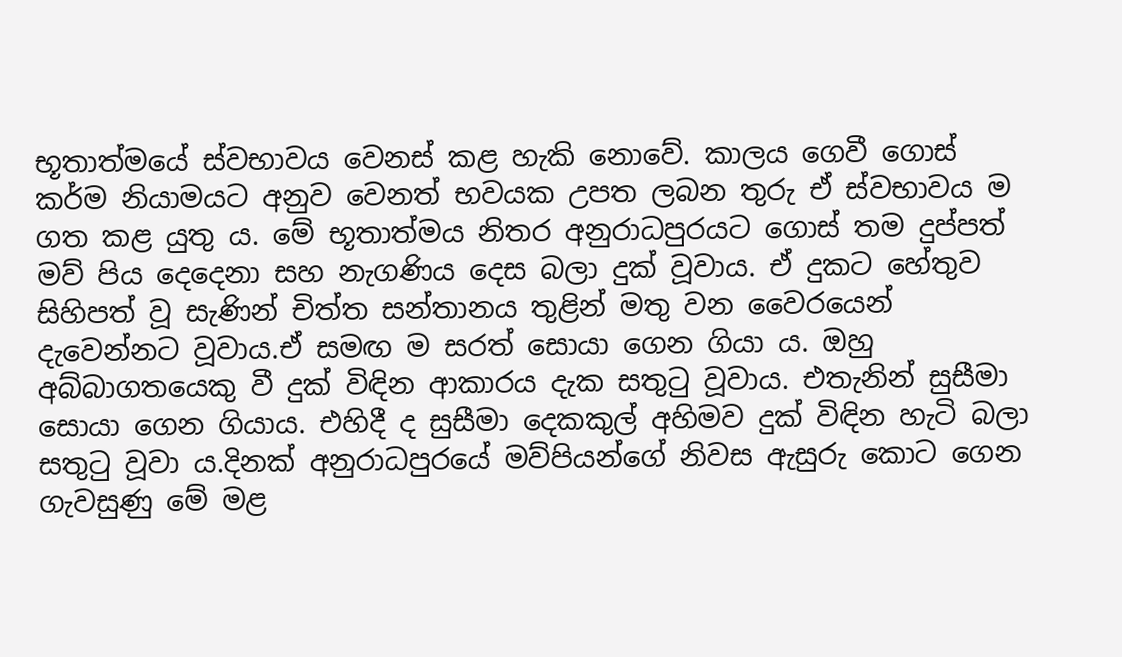භූතාත්මයේ ස්වභාවය වෙනස් කළ හැකි නොවේ. කාලය ගෙවී ගොස් කර්ම නියාමයට අනුව වෙනත් භවයක උපත ලබන තුරු ඒ ස්වභාවය ම ගත කළ යුතු ය. මේ භූතාත්මය නිතර අනුරාධපුරයට ගොස් තම දුප්පත් මව් පිය දෙදෙනා සහ නැගණිය දෙස බලා දුක් වූවාය. ඒ දුකට හේතුව සිහිපත් වූ සැණින් චිත්ත සන්තානය තුළින් මතු වන වෛරයෙන් දැවෙන්නට වූවාය.ඒ සමඟ ම සරත් සොයා ගෙන ගියා ය. ඔහු අබ්බාගතයෙකු වී දුක් විඳින ආකාරය දැක සතුටු වූවාය. එතැනින් සුසීමා සොයා ගෙන ගියාය. එහිදී ද සුසීමා දෙකකුල් අහිමව දුක් විඳින හැටි බලා සතුටු වූවා ය.දිනක් අනුරාධපුරයේ මව්පියන්ගේ නිවස ඇසුරු කොට ගෙන ගැවසුණු මේ මළ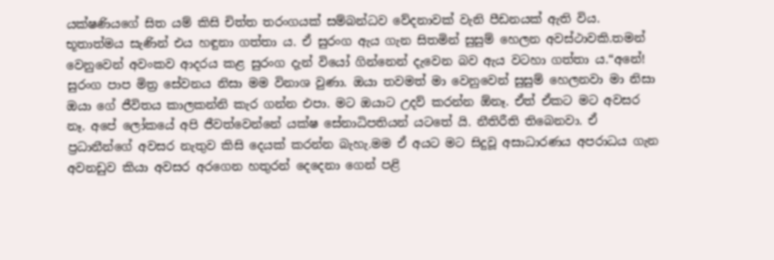යක්ෂණියගේ සිත යම් කිසි චිත්ත තරංගයක් සම්බන්ධව වේදනාවක් වැනි පීඩනයක් ඇති විය. භූතාත්මය සැණින් එය හඳුනා ගත්තා ය. ඒ සුරංග ඇය ගැන සිතමින් සුසුම් හෙලන අවස්ථාවකි.තමන් වෙනුවෙන් අවංකව ආදරය කළ සුරංග දැන් වියෝ ගින්නෙන් දැවෙන බව ඇය වටහා ගත්තා ය.“අනේ! සුරංග පාප මිත්‍ර සේවනය නිසා මම විනාශ වුණා. ඔයා තවමත් මා වෙනුවෙන් සුසුම් හෙලනවා මා නිසා ඔයා ගේ ජීවිතය කාලකන්නි කැර ගන්න එපා. මට ඔයාට උදව් කරන්න ඕනෑ. ඒත් ඒකට මට අවසර නෑ. අපේ ලෝකයේ අපි ජීවත්වෙන්නේ යක්ෂ සේනාධිපතියන් යටතේ යි. නීතිරීති තිබෙනවා. ඒ ප්‍රධානීන්ගේ අවසර නැතුව කිසි දෙයක් කරන්න බැහැ.මම ඒ අයට මට සිදුවූ අසාධාරණය අපරාධය ගැන අවනඩුව කියා අවසර අරගෙන හතුරන් දෙදෙනා ගෙන් පළි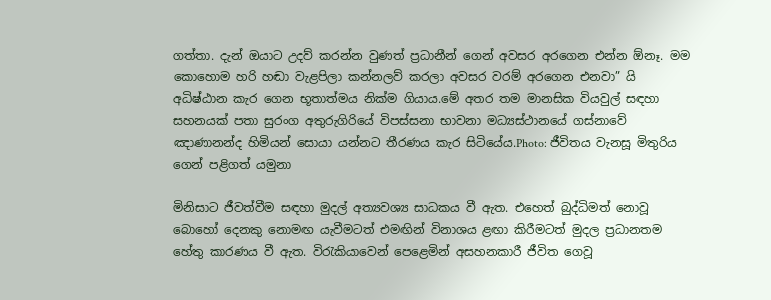ගත්තා. දැන් ඔයාට උදව් කරන්න වුණත් ප්‍රධානීන් ගෙන් අවසර අරගෙන එන්න ඕනෑ. මම කොහොම හරි හඬා වැළපිලා කන්නලව් කරලා අවසර වරම් අරගෙන එනවා” යි අධිෂ්ඨාන කැර ගෙන භූතාත්මය නික්ම ගියාය.මේ අතර තම මානසික වියවුල් සඳහා සහනයක් පතා සුරංග අතුරුගිරියේ විපස්සනා භාවනා මධ්‍යස්ථානයේ ගස්නාවේ ඤාණානන්ද හිමියන් සොයා යන්නට තීරණය කැර සිටියේය.Photo: ජීවිතය වැනසූ මිතුරිය ගෙන් පළිගත් යමුනා

මිනිසාට ජීවත්වීම සඳහා මුදල් අත්‍යවශ්‍ය සාධකය වී ඇත. එහෙත් බුද්ධිමත් නොවූ බොහෝ දෙනකු නොමඟ යැවීමටත් එමඟින් විනාශය ළඟා කිරීමටත් මුදල ප්‍රධානතම හේතු කාරණය වී ඇත. විරැකියාවෙන් පෙළෙමින් අසහනකාරී ජීවිත ගෙවූ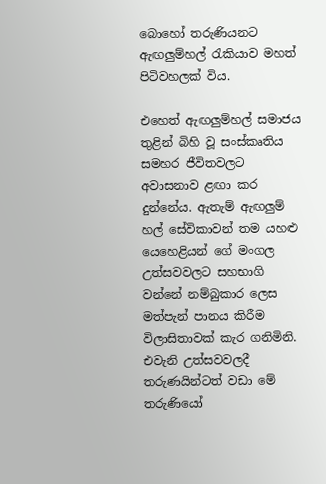බොහෝ තරුණියනට ඇඟලුම්හල් රැකියාව මහත් පිටිවහලක් විය.

එහෙත් ඇඟලුම්හල් සමාජය තුළින් බිහි වූ සංස්කෘතිය සමහර ජීවිතවලට අවාසනාව ළඟා කර දුන්නේය. ඇතැම් ඇඟලුම් හල් සේවිකාවන් තම යහළු යෙහෙළියන් ගේ මංගල උත්සවවලට සහභාගි වන්නේ නම්බුකාර ලෙස මත්පැන් පානය කිරීම විලාසිතාවක් කැර ගනිමිනි. එවැනි උත්සවවලදී තරුණයින්ටත් වඩා මේ තරුණියෝ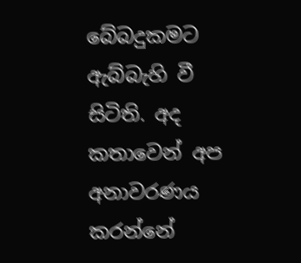බේබදුකමට ඇබ්බැහි වී සිටිති. අද කතාවෙන් අප අනාවරණය කරන්නේ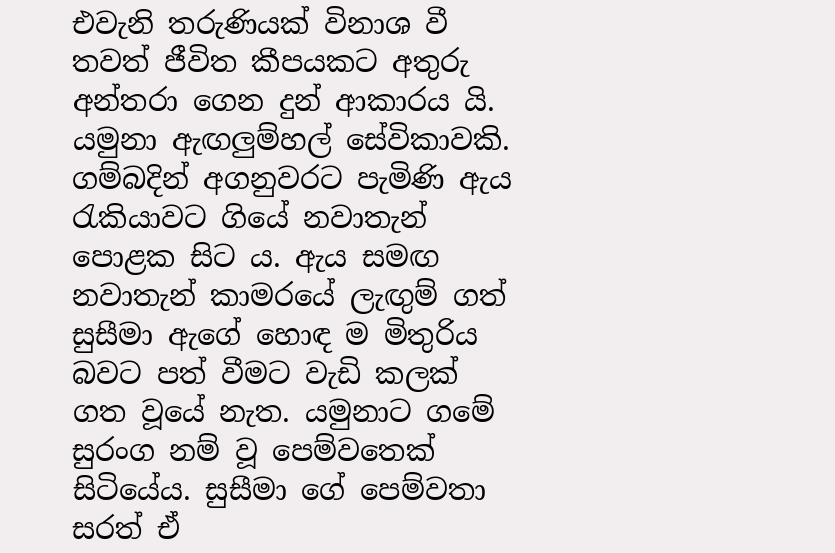එවැනි තරුණියක් විනාශ වී තවත් ජීවිත කීපයකට අතුරු අන්තරා ගෙන දුන් ආකාරය යි.
යමුනා ඇඟලුම්හල් සේවිකාවකි. ගම්බදින් අගනුවරට පැමිණි ඇය රැකියාවට ගියේ නවාතැන් පොළක සිට ය. ඇය සමඟ නවාතැන් කාමරයේ ලැඟුම් ගත් සුසීමා ඇගේ හොඳ ම මිතුරිය බවට පත් වීමට වැඩි කලක් ගත වූයේ නැත. යමුනාට ගමේ සුරංග නම් වූ පෙම්වතෙක් සිටියේය. සුසීමා ගේ පෙම්වතා සරත් ඒ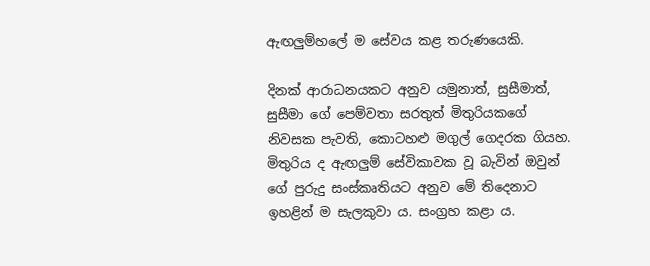ඇඟලුම්හලේ ම සේවය කළ තරුණයෙකි.

දිනක් ආරාධනයකට අනුව යමුනාත්, සුසීමාත්, සුසීමා ගේ පෙම්වතා සරතුත් මිතුරියකගේ නිවසක පැවති, කොටහළු මගුල් ගෙදරක ගියහ. මිතුරිය ද ඇඟලුම් සේවිකාවක වූ බැවින් ඔවුන් ගේ පුරුදු සංස්කෘතියට අනුව මේ තිදෙනාට ඉහළින් ම සැලකුවා ය. සංග්‍රහ කළා ය.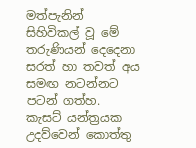මත්පැනින් සිහිවිකල් වූ මේ තරුණියන් දෙදෙනා සරත් හා තවත් අය සමඟ නටන්නට පටන් ගත්හ. කැසට් යන්ත්‍රයක උදව්වෙන් කොත්තු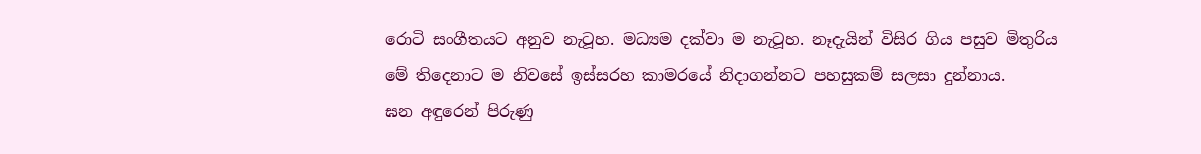රොටි සංගීතයට අනුව නැටූහ. මධ්‍යම දක්වා ම නැටූහ. නෑදැයින් විසිර ගිය පසුව මිතුරිය මේ තිදෙනාට ම නිවසේ ඉස්සරහ කාමරයේ නිදාගන්නට පහසුකම් සලසා දුන්නාය.
ඝන අඳුරෙන් පිරුණු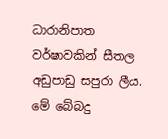ධාරානිපාත වර්ෂාවකින් සීතල අඩුපාඩු සපුරා ලීය. මේ බේබදු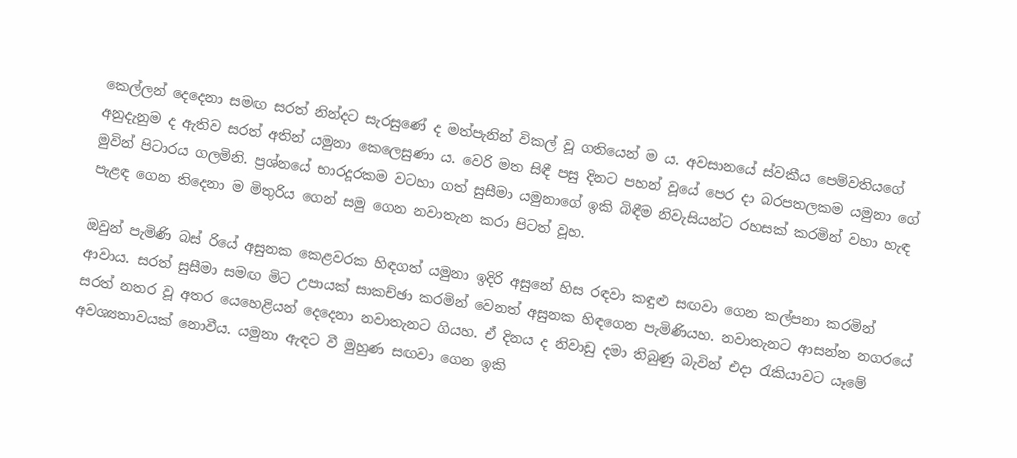කෙල්ලන් දෙදෙනා සමඟ සරත් නින්දට සැරසුණේ ද මත්පැනින් විකල් වූ ගතියෙන් ම ය. අවසානයේ ස්වකීය පෙම්වතියගේ අනුදැනුම ද ඇතිව සරත් අතින් යමුනා කෙලෙසුණා ය. වෙරි මත සිඳී පසු දිනට පහන් වූයේ පෙර දා බරපතලකම යමුනා ගේ මුවින් පිටාරය ගලමිනි. ප්‍රශ්නයේ භාරදූරකම වටහා ගත් සුසීමා යමුනාගේ ඉකි බිඳීම නිවැසියන්ට රහසක් කරමින් වහා හැඳ පැළඳ ගෙන තිදෙනා ම මිතුරිය ගෙන් සමු ගෙන නවාතැන කරා පිටත් වූහ.

ඔවුන් පැමිණි බස් රියේ අසුනක කෙළවරක හිඳගත් යමුනා ඉදිරි අසුනේ හිස රඳවා කඳුළු සඟවා ගෙන කල්පනා කරමින් ආවාය. සරත් සුසීමා සමඟ මිට උපායක් සාකච්ඡා කරමින් වෙනත් අසුනක හිඳගෙන පැමිණියහ. නවාතැනට ආසන්න නගරයේ සරත් නතර වූ අතර යෙහෙළියන් දෙදෙනා නවාතැනට ගියහ. ඒ දිනය ද නිවාඩු දමා තිබුණු බැවින් එදා රැකියාවට යෑමේ අවශ්‍යතාවයක් නොවීය. යමුනා ඇඳට වී මුහුණ සඟවා ගෙන ඉකි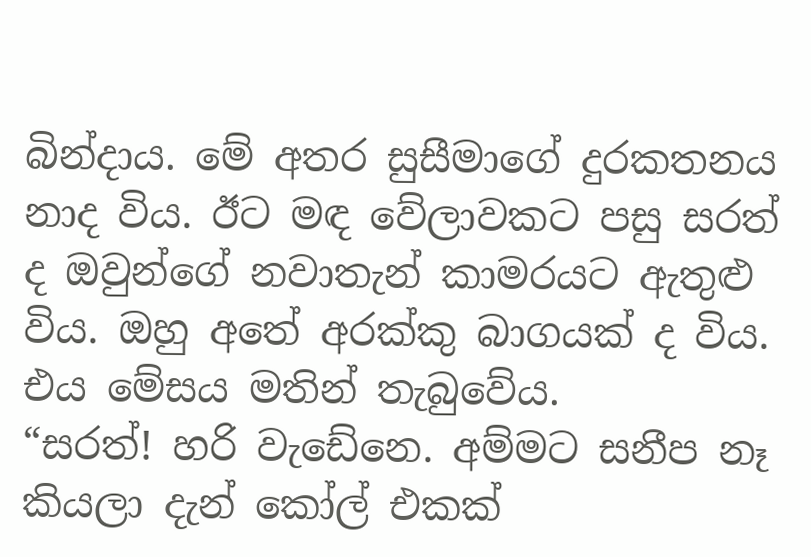බින්දාය. මේ අතර සුසීමාගේ දුරකතනය නාද විය. ඊට මඳ වේලාවකට පසු සරත් ද ඔවුන්ගේ නවාතැන් කාමරයට ඇතුළු විය. ඔහු අතේ අරක්කු බාගයක් ද විය. එය මේසය මතින් තැබුවේය.
“සරත්! හරි වැඩේනෙ. අම්මට සනීප නෑ කියලා දැන් කෝල් එකක්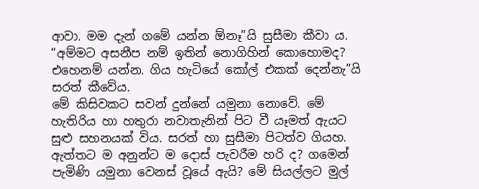ආවා. මම දැන් ගමේ යන්න ඕනෑ”යි සුසීමා කීවා ය.
“අම්මට අසනීප නම් ඉතින් නොගිහින් කොහොමද? එහෙනම් යන්න. ගිය හැටියේ කෝල් එකක් දෙන්නැ”යි සරත් කීවේය.
මේ කිසිවකට සවන් දුන්නේ යමුනා නොවේ. මේ හැතිරිය හා හතුරා නවාතැනින් පිට වී යෑමත් ඇයට සුළු සහනයක් විය. සරත් හා සුසීමා පිටත්ව ගියහ.
ඇත්තට ම අනුන්ට ම දොස් පැවරීම හරි ද? ගමෙන් පැමිණි යමුනා වෙනස් වූයේ ඇයි? මේ සියල්ලට මුල්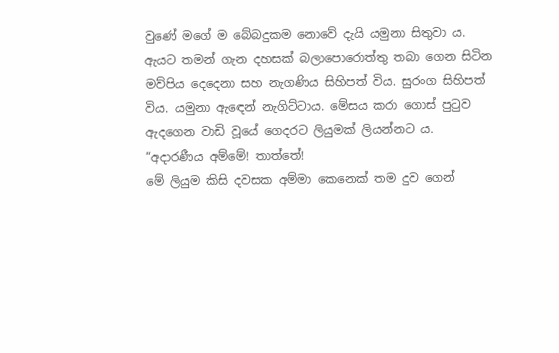වුණේ මගේ ම බේබදුකම නොවේ දැයි යමුනා සිතුවා ය. ඇයට තමන් ගැන දහසක් බලාපොරොත්තු තබා ගෙන සිටින මව්පිය දෙදෙනා සහ නැගණිය සිහිපත් විය. සුරංග සිහිපත් විය. යමුනා ඇඳෙන් නැගිට්ටාය. මේසය කරා ගොස් පුටුව ඇදගෙන වාඩි වූයේ ගෙදරට ලියුමක් ලියන්නට ය.
“අදාරණීය අම්මේ! තාත්තේ!
මේ ලියුම කිසි දවසක අම්මා කෙනෙක් තම දුව ගෙන්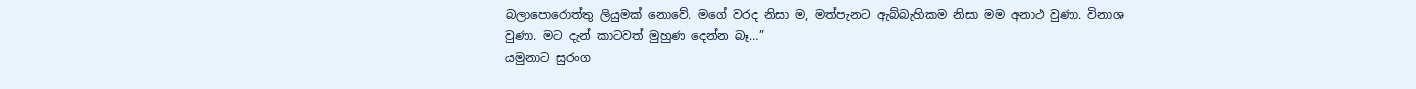බලාපොරොත්තු ලියුමක් නොවේ. මගේ වරද නිසා ම, මත්පැනට ඇබ්බැහිකම නිසා මම අනාථ වුණා. විනාශ වුණා. මට දැන් කාටවත් මුහුණ දෙන්න බෑ…”
යමුනාට සුරංග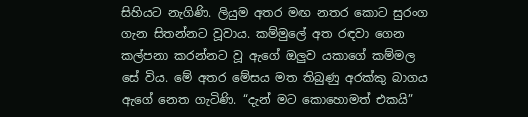සිහියට නැගිණි. ලියුම අතර මඟ නතර කොට සුරංග ගැන සිතන්නට වූවාය. කම්මුලේ අත රඳවා ගෙන කල්පනා කරන්නට වූ ඇගේ ඔලුව යකාගේ කම්මල සේ විය. මේ අතර මේසය මත තිබුණු අරක්කු බාගය ඇගේ නෙත ගැටිණි. “දැන් මට කොහොමත් එකයි”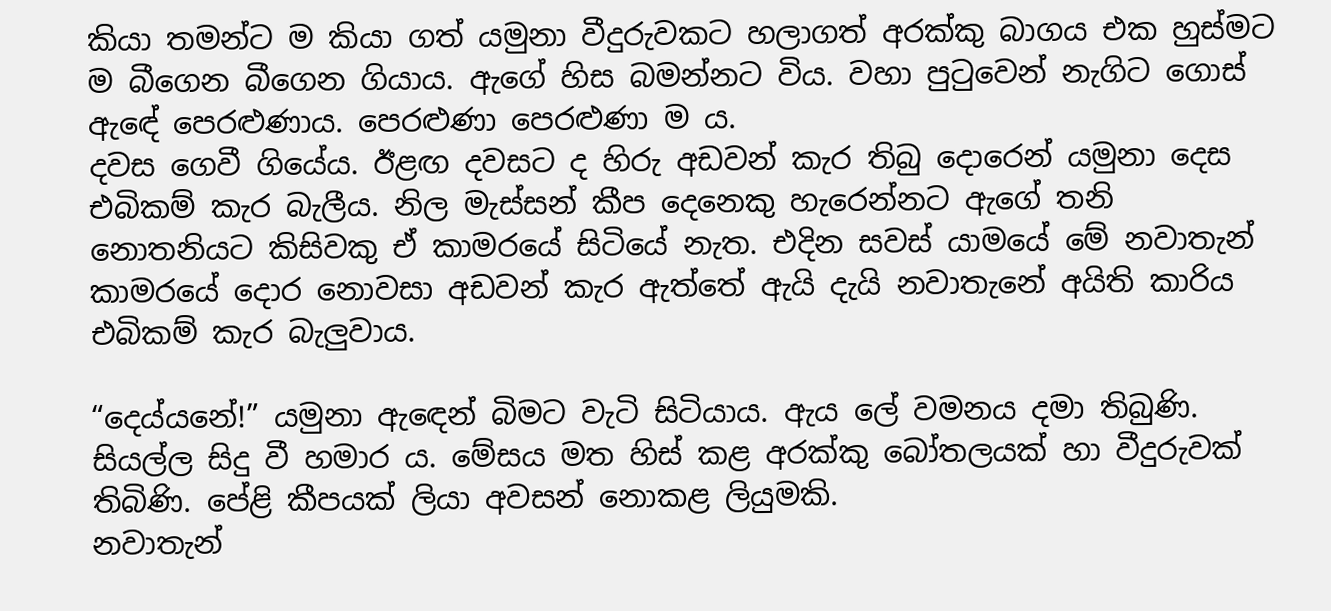කියා තමන්ට ම කියා ගත් යමුනා වීදුරුවකට හලාගත් අරක්කු බාගය එක හුස්මට ම බීගෙන බීගෙන ගියාය. ඇගේ හිස බමන්නට විය. වහා පුටුවෙන් නැගිට ගොස් ඇඳේ පෙරළුණාය. පෙරළුණා පෙරළුණා ම ය.
දවස ගෙවී ගියේය. ඊළඟ දවසට ද හිරු අඩවන් කැර තිබු දොරෙන් යමුනා දෙස එබිකම් කැර බැලීය. නිල මැස්සන් කීප දෙනෙකු හැරෙන්නට ඇගේ තනි නොතනියට කිසිවකු ඒ කාමරයේ සිටියේ නැත. එදින සවස් යාමයේ මේ නවාතැන් කාමරයේ දොර නොවසා අඩවන් කැර ඇත්තේ ඇයි දැයි නවාතැනේ අයිති කාරිය එබිකම් කැර බැලුවාය.

“දෙය්යනේ!” යමුනා ඇඳෙන් බිමට වැටි සිටියාය. ඇය ලේ වමනය දමා තිබුණි. සියල්ල සිදු වී හමාර ය. මේසය මත හිස් කළ අරක්කු බෝතලයක් හා වීදුරුවක් තිබිණි. පේළි කීපයක් ලියා අවසන් නොකළ ලියුමකි.
නවාතැන්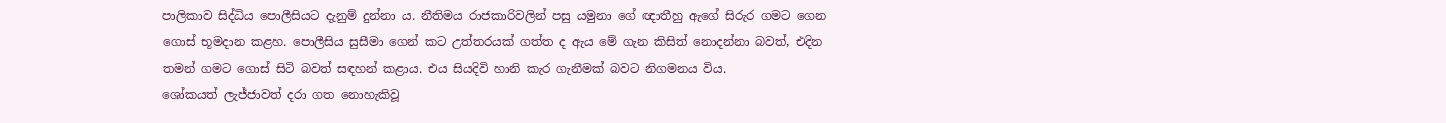පාලිකාව සිද්ධිය පොලීසියට දැනුම් දුන්නා ය. නීතිමය රාජකාරිවලින් පසු යමුනා ගේ ඥාතීහු ඇගේ සිරුර ගමට ගෙන ගොස් භූමදාන කළහ. පොලීසිය සුසීමා ගෙන් කට උත්තරයක් ගත්ත ද ඇය මේ ගැන කිසිත් නොදන්නා බවත්, එදින තමන් ගමට ගොස් සිටි බවත් සඳහන් කළාය. එය සියදිවි හානි කැර ගැනීමක් බවට නිගමනය විය.
ශෝකයත් ලැජ්ජාවත් දරා ගත නොහැකිවූ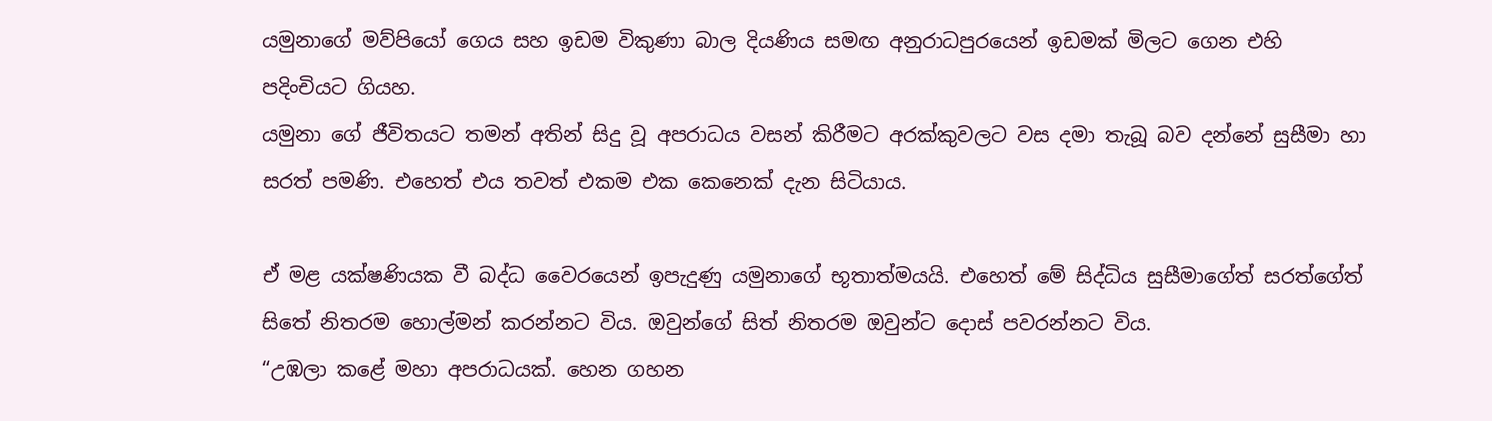යමුනාගේ මව්පියෝ ගෙය සහ ඉඩම විකුණා බාල දියණිය සමඟ අනුරාධපුරයෙන් ඉඩමක් මිලට ගෙන එහි පදිංචියට ගියහ.
යමුනා ගේ ජීවිතයට තමන් අතින් සිදු වූ අපරාධය වසන් කිරීමට අරක්කුවලට වස දමා තැබූ බව දන්නේ සුසීමා හා සරත් පමණි. එහෙත් එය තවත් එකම එක කෙනෙක් දැන සිටියාය.

ඒ මළ යක්ෂණියක වී බද්ධ වෛරයෙන් ඉපැදුණු යමුනාගේ භූතාත්මයයි. එහෙත් මේ සිද්ධිය සුසීමාගේත් සරත්ගේත් සිතේ නිතරම හොල්මන් කරන්නට විය. ඔවුන්ගේ සිත් නිතරම ඔවුන්ට දොස් පවරන්නට විය.
“උඹලා කළේ මහා අපරාධයක්. හෙන ගහන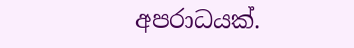අපරාධයක්.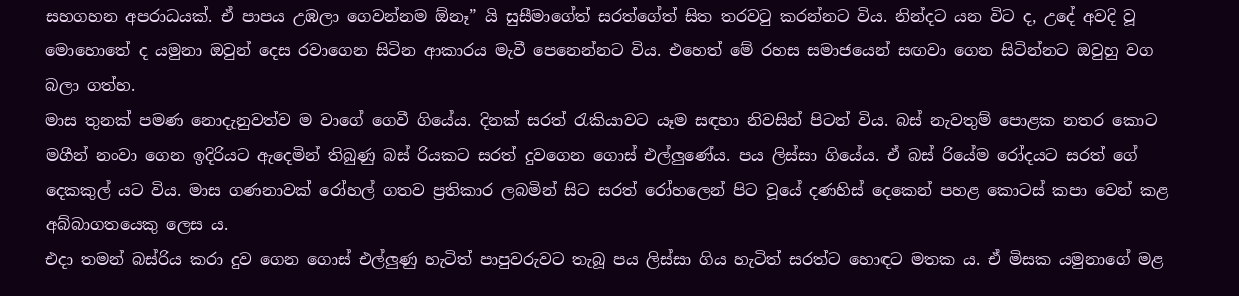සහගහන අපරාධයක්. ඒ පාපය උඹලා ගෙවන්නම ඕනෑ” යි සුසීමාගේත් සරත්ගේත් සිත තරවටු කරන්නට විය. නින්දට යන විට ද, උදේ අවදි වූ මොහොතේ ද යමුනා ඔවුන් දෙස රවාගෙන සිටින ආකාරය මැවී පෙනෙන්නට විය. එහෙත් මේ රහස සමාජයෙන් සඟවා ගෙන සිටින්නට ඔවුහු වග බලා ගත්හ.
මාස තුනක් පමණ නොදැනුවත්ව ම වාගේ ගෙවී ගියේය. දිනක් සරත් රැකියාවට යෑම සඳහා නිවසින් පිටත් විය. බස් නැවතුම් පොළක නතර කොට මගීන් නංවා ගෙන ඉදිරියට ඇදෙමින් තිබුණු බස් රියකට සරත් දුවගෙන ගොස් එල්ලුණේය. පය ලිස්සා ගියේය. ඒ බස් රියේම රෝදයට සරත් ගේ දෙකකුල් යට විය. මාස ගණනාවක් රෝහල් ගතව ප්‍රතිකාර ලබමින් සිට සරත් රෝහලෙන් පිට වූයේ දණහිස් දෙකෙන් පහළ කොටස් කපා වෙන් කළ අබ්බාගතයෙකු ලෙස ය.
එදා තමන් බස්රිය කරා දුව ගෙන ගොස් එල්ලුණු හැටිත් පාපුවරුවට තැබූ පය ලිස්සා ගිය හැටිත් සරත්ට හොඳට මතක ය. ඒ මිසක යමුනාගේ මළ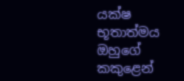යක්ෂ භූතාත්මය ඔහුගේ කකුළෙන්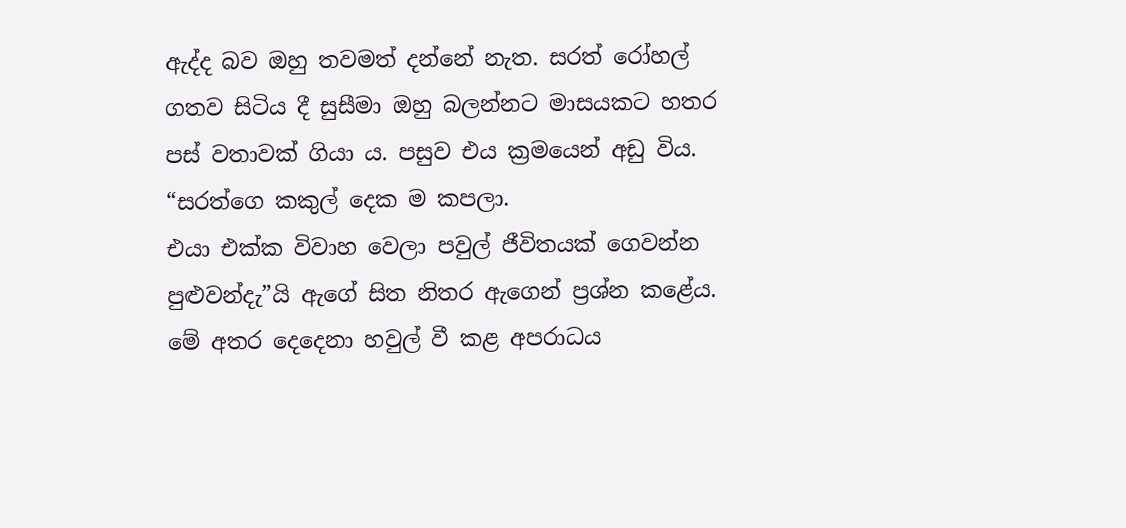ඇද්ද බව ඔහු තවමත් දන්නේ නැත. සරත් රෝහල් ගතව සිටිය දී සුසීමා ඔහු බලන්නට මාසයකට හතර පස් වතාවක් ගියා ය. පසුව එය ක්‍රමයෙන් අඩු විය. “සරත්ගෙ කකුල් දෙක ම කපලා.
එයා එක්ක විවාහ වෙලා පවුල් ජීවිතයක් ගෙවන්න පුළුවන්දැ”යි ඇගේ සිත නිතර ඇගෙන් ප්‍රශ්න කළේය. මේ අතර දෙදෙනා හවුල් වී කළ අපරාධය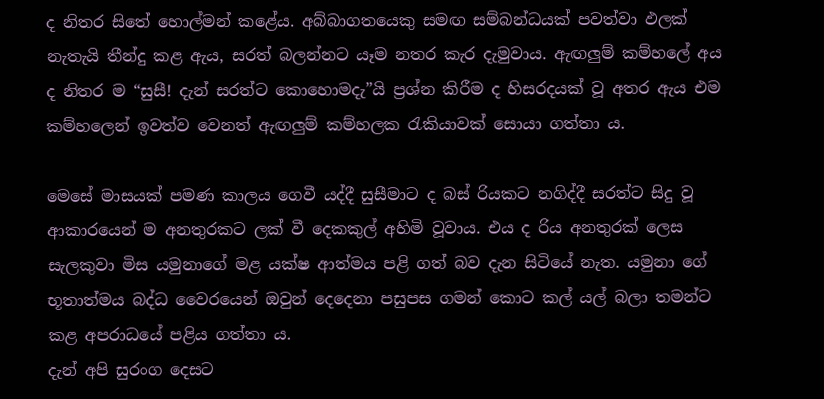ද නිතර සිතේ හොල්මන් කළේය. අබ්බාගතයෙකු සමඟ සම්බන්ධයක් පවත්වා ඵලක් නැතැයි තීන්දු කළ ඇය, සරත් බලන්නට යෑම නතර කැර දැමුවාය. ඇඟලුම් කම්හලේ අය ද නිතර ම “සුසී! දැන් සරත්ට කොහොමදැ”යි ප්‍රශ්න කිරීම ද හිසරදයක් වූ අතර ඇය එම කම්හලෙන් ඉවත්ව වෙනත් ඇඟලුම් කම්හලක රැකියාවක් සොයා ගත්තා ය.

මෙසේ මාසයක් පමණ කාලය ගෙවී යද්දී සුසීමාට ද බස් රියකට නගිද්දී සරත්ට සිදු වූ ආකාරයෙන් ම අනතුරකට ලක් වී දෙකකුල් අහිමි වූවාය. එය ද රිය අනතුරක් ලෙස සැලකුවා මිස යමුනාගේ මළ යක්ෂ ආත්මය පළි ගත් බව දැන සිටියේ නැත. යමුනා ගේ භූතාත්මය බද්ධ වෛරයෙන් ඔවුන් දෙදෙනා පසුපස ගමන් කොට කල් යල් බලා තමන්ට කළ අපරාධයේ පළිය ගත්තා ය.
දැන් අපි සුරංග දෙසට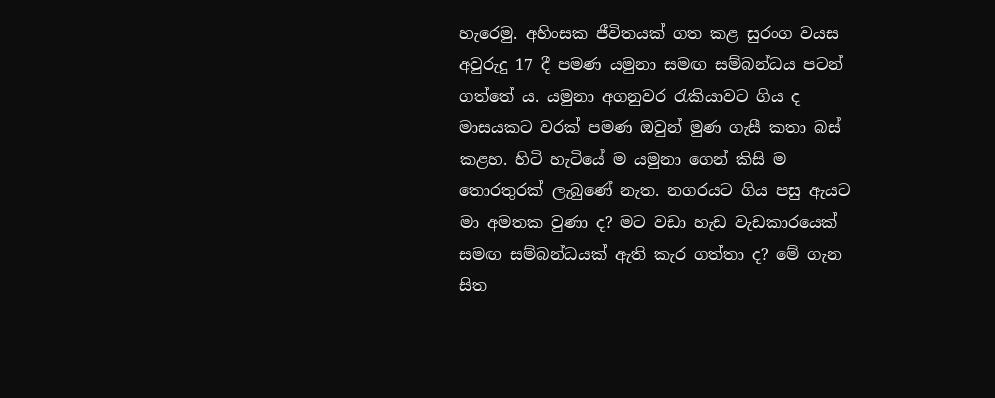හැරෙමු. අහිංසක ජීවිතයක් ගත කළ සුරංග වයස අවුරුදු 17 දී පමණ යමුනා සමඟ සම්බන්ධය පටන් ගත්තේ ය. යමුනා අගනුවර රැකියාවට ගිය ද මාසයකට වරක් පමණ ඔවුන් මුණ ගැසී කතා බස් කළහ. හිටි හැටියේ ම යමුනා ගෙන් කිසි ම තොරතුරක් ලැබුණේ නැත. නගරයට ගිය පසු ඇයට මා අමතක වුණා ද? මට වඩා හැඩ වැඩකාරයෙක් සමඟ සම්බන්ධයක් ඇති කැර ගත්තා ද? මේ ගැන සිත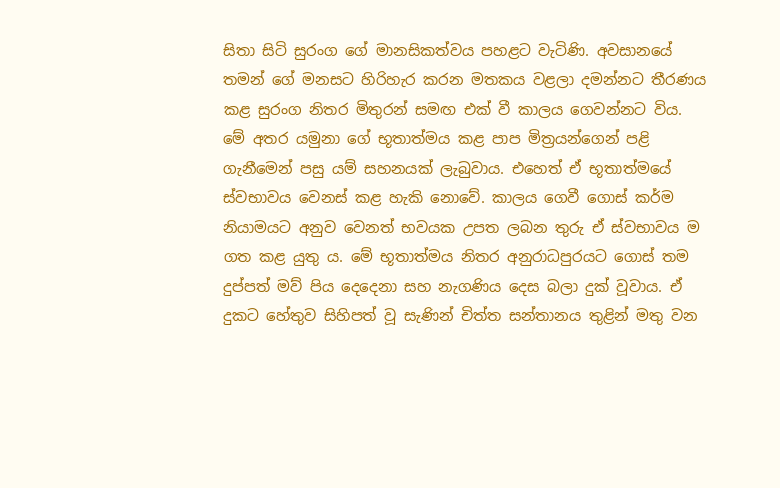සිතා සිටි සුරංග ගේ මානසිකත්වය පහළට වැටිණි. අවසානයේ තමන් ගේ මනසට හිරිහැර කරන මතකය වළලා දමන්නට තීරණය කළ සුරංග නිතර මිතුරන් සමඟ එක් වී කාලය ගෙවන්නට විය.
මේ අතර යමුනා ගේ භූතාත්මය කළ පාප මිත්‍රයන්ගෙන් පළි ගැනීමෙන් පසු යම් සහනයක් ලැබුවාය. එහෙත් ඒ භූතාත්මයේ ස්වභාවය වෙනස් කළ හැකි නොවේ. කාලය ගෙවී ගොස් කර්ම නියාමයට අනුව වෙනත් භවයක උපත ලබන තුරු ඒ ස්වභාවය ම ගත කළ යුතු ය. මේ භූතාත්මය නිතර අනුරාධපුරයට ගොස් තම දුප්පත් මව් පිය දෙදෙනා සහ නැගණිය දෙස බලා දුක් වූවාය. ඒ දුකට හේතුව සිහිපත් වූ සැණින් චිත්ත සන්තානය තුළින් මතු වන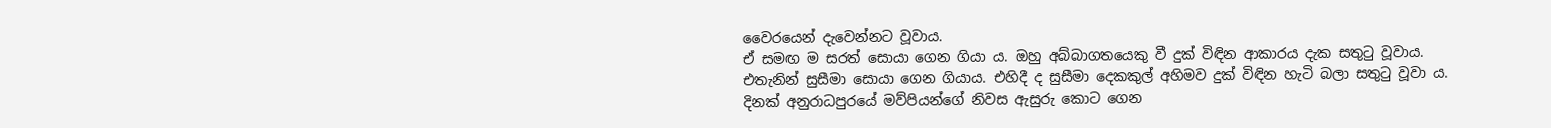වෛරයෙන් දැවෙන්නට වූවාය.
ඒ සමඟ ම සරත් සොයා ගෙන ගියා ය. ඔහු අබ්බාගතයෙකු වී දුක් විඳින ආකාරය දැක සතුටු වූවාය. එතැනින් සුසීමා සොයා ගෙන ගියාය. එහිදී ද සුසීමා දෙකකුල් අහිමව දුක් විඳින හැටි බලා සතුටු වූවා ය.
දිනක් අනුරාධපුරයේ මව්පියන්ගේ නිවස ඇසුරු කොට ගෙන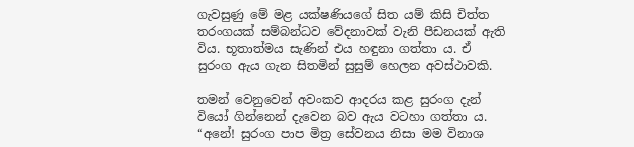ගැවසුණු මේ මළ යක්ෂණියගේ සිත යම් කිසි චිත්ත තරංගයක් සම්බන්ධව වේදනාවක් වැනි පීඩනයක් ඇති විය. භූතාත්මය සැණින් එය හඳුනා ගත්තා ය. ඒ සුරංග ඇය ගැන සිතමින් සුසුම් හෙලන අවස්ථාවකි.

තමන් වෙනුවෙන් අවංකව ආදරය කළ සුරංග දැන් වියෝ ගින්නෙන් දැවෙන බව ඇය වටහා ගත්තා ය.
“අනේ! සුරංග පාප මිත්‍ර සේවනය නිසා මම විනාශ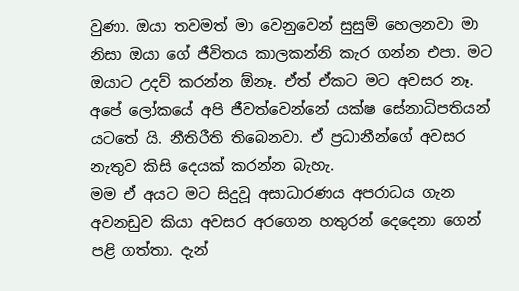වුණා. ඔයා තවමත් මා වෙනුවෙන් සුසුම් හෙලනවා මා නිසා ඔයා ගේ ජීවිතය කාලකන්නි කැර ගන්න එපා. මට ඔයාට උදව් කරන්න ඕනෑ. ඒත් ඒකට මට අවසර නෑ. අපේ ලෝකයේ අපි ජීවත්වෙන්නේ යක්ෂ සේනාධිපතියන් යටතේ යි. නීතිරීති තිබෙනවා. ඒ ප්‍රධානීන්ගේ අවසර නැතුව කිසි දෙයක් කරන්න බැහැ.
මම ඒ අයට මට සිදුවූ අසාධාරණය අපරාධය ගැන අවනඩුව කියා අවසර අරගෙන හතුරන් දෙදෙනා ගෙන් පළි ගත්තා. දැන්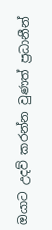ඔයාට උදව් කරන්න වුණත් ප්‍රධානීන්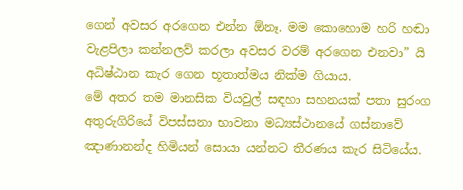ගෙන් අවසර අරගෙන එන්න ඕනෑ. මම කොහොම හරි හඬා වැළපිලා කන්නලව් කරලා අවසර වරම් අරගෙන එනවා” යි අධිෂ්ඨාන කැර ගෙන භූතාත්මය නික්ම ගියාය.
මේ අතර තම මානසික වියවුල් සඳහා සහනයක් පතා සුරංග අතුරුගිරියේ විපස්සනා භාවනා මධ්‍යස්ථානයේ ගස්නාවේ ඤාණානන්ද හිමියන් සොයා යන්නට තීරණය කැර සිටියේය.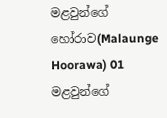මළවුන්ගේ හෝරාව(Malaunge Hoorawa) 01
මළවුන්ගේ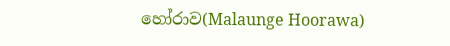හෝරාව(Malaunge Hoorawa)